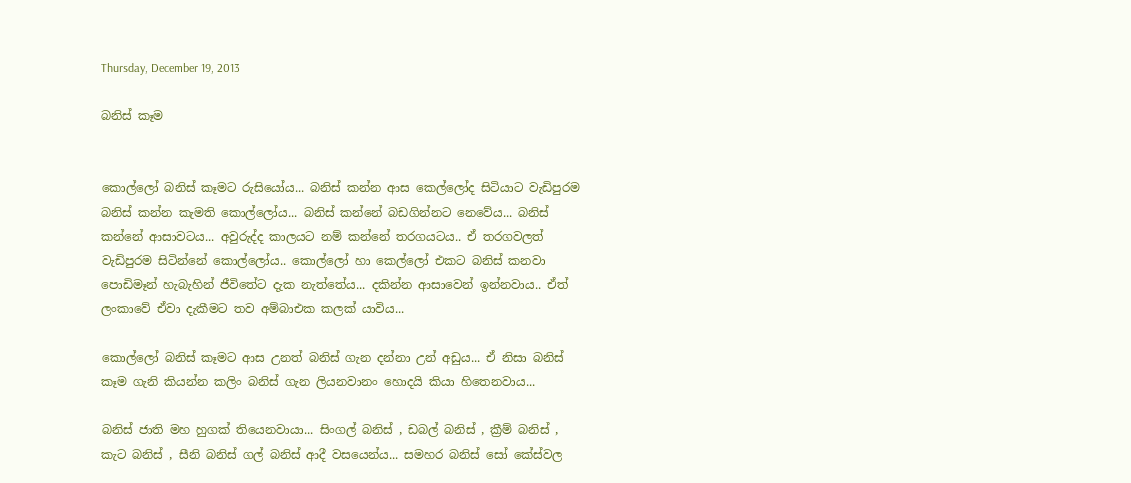Thursday, December 19, 2013

බනිස් කෑම


කොල්ලෝ බනිස් කෑමට රුසියෝය... බනිස් කන්න ආස කෙල්ලෝද සිටියාට වැඩිපුරම බනිස් කන්න කැමති කොල්ලෝය... බනිස් කන්නේ බඩගින්නට නෙවේය... බනිස් කන්නේ ආසාවටය... අවුරුද්ද කාලයට නම් කන්නේ තරගයටය.. ඒ තරගවලත් වැඩිපුරම සිටින්නේ කොල්ලෝය.. කොල්ලෝ හා කෙල්ලෝ එකට බනිස් කනවා පොඩිමෑන් හැබැහින් ජීවිතේට දැක නැත්තේය... දකින්න ආසාවෙන් ඉන්නවාය.. ඒත් ලංකාවේ ඒවා දැකීමට තව අම්බාඑක කලක් යාවිය...

කොල්ලෝ බනිස් කෑමට ආස උනත් බනිස් ගැන දන්නා උන් අඩුය... ඒ නිසා බනිස් කෑම ගැනි කියන්න කලිං බනිස් ගැන ලියනවානං හොදයි කියා හිතෙනවාය...

බනිස් ජාති මහ හුගක් තියෙනවායා... සිංගල් බනිස් , ඩබල් බනිස් , ක්‍රීම් බනිස් , කැට බනිස් , සීනි බනිස් ගල් බනිස් ආදී වසයෙන්ය... සමහර බනිස් සෝ කේස්වල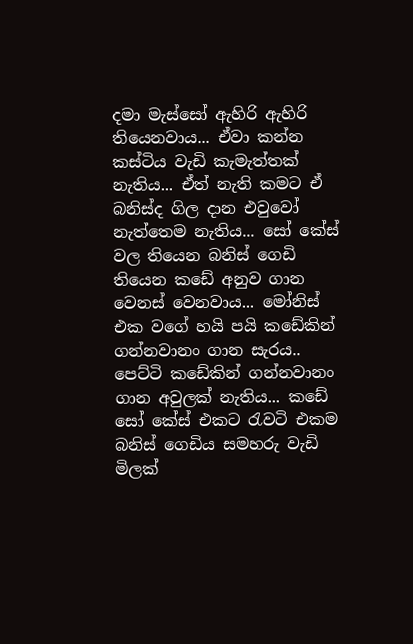දමා මැස්සෝ ඇහිරි ඇහිරි තියෙනවාය... ඒවා කන්න කස්ටිය වැඩි කැමැත්තක් නැතිය... ඒත් නැති කමට ඒ බනිස්ද ගිල දාන එවුවෝ නැත්තෙම නැතිය... සෝ කේස් වල තියෙන බනිස් ගෙඩි තියෙන කඩේ අනුව ගාන වෙනස් වෙනවාය... මෝනිස් එක වගේ හයි පයි කඩේකින් ගන්නවානං ගාන සැරය.. පෙට්ටි කඩේකින් ගන්නවානං ගාන අවුලක් නැතිය... කඩේ සෝ කේස් එකට රැවටි එකම බනිස් ගෙඩිය සමහරු වැඩි මිලක්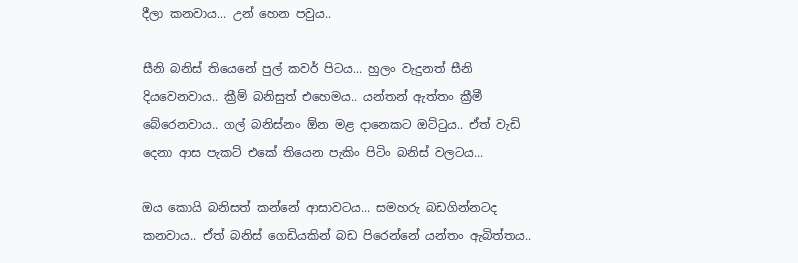දීලා කනවාය... උන් හෙන පවුය..

සීනි බනිස් තියෙනේ පුල් කවර් පිටය... හුලං වැදුනත් සීනි දියවෙනවාය.. ක්‍රීම් බනිසුත් එහෙමය.. යන්තන් ඇත්තං ක්‍රීමී බේරෙනවාය.. ගල් බනිස්නං ඕන මළ දානෙකට ඔට්ටුය.. ඒත් වැඩි දෙනා ආස පැකට් එකේ තියෙන පැකිං පිටිං බනිස් වලටය...

ඔය කොයි බනිසත් කන්නේ ආසාවටය... සමහරු බඩගින්නටද කනවාය.. ඒත් බනිස් ගෙඩියකින් බඩ පිරෙන්නේ යන්තං ඇබිත්තය..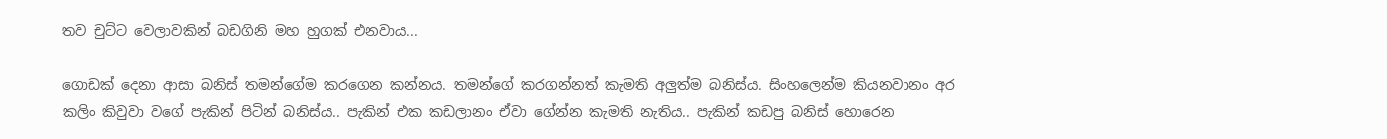තව චුට්ට වෙලාවකින් බඩගිනි මහ හුගක් එනවාය...

ගොඩක් දෙනා ආසා බනිස් තමන්ගේම කරගෙන කන්නය. තමන්ගේ කරගන්නත් කැමති අලුත්ම බනිස්ය. සිංහලෙන්ම කියනවානං අර කලිං කිවුවා වගේ පැකින් පිටින් බනිස්ය.. පැකින් එක කඩලානං ඒවා ගේන්න කැමති නැතිය.. පැකින් කඩපු බනිස් හොරෙන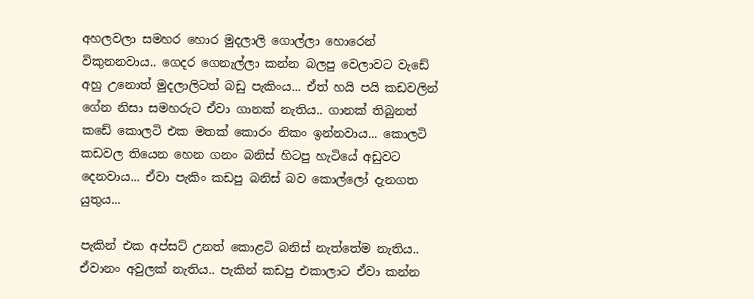අහලවලා සමහර හොර මුදලාලි ගොල්ලා හොරෙන් විකුනනවාය.. ගෙදර ගෙනැල්ලා කන්න බලපු වෙලාවට වැඩේ අහු උනොත් මුදලාලිටත් බඩු පැකිංය... ඒත් හයි පයි කඩවලින් ගේන නිසා සමහරුට ඒවා ගානක් නැතිය.. ගානක් තිබුනත් කඩේ කොලටි එක මතක් කොරං නිකං ඉන්නවාය... කොලටි කඩවල තියෙන හෙන ගනං බනිස් හිටපු හැටියේ අඩුවට දෙනවාය... ඒවා පැකිං කඩපු බනිස් බව කොල්ලෝ දැනගත යුතුය...

පැකින් එක අප්සට් උනත් කොළටි බනිස් නැත්තේම නැතිය.. ඒවානං අවුලක් නැතිය.. පැකින් කඩපු එකාලාට ඒවා කන්න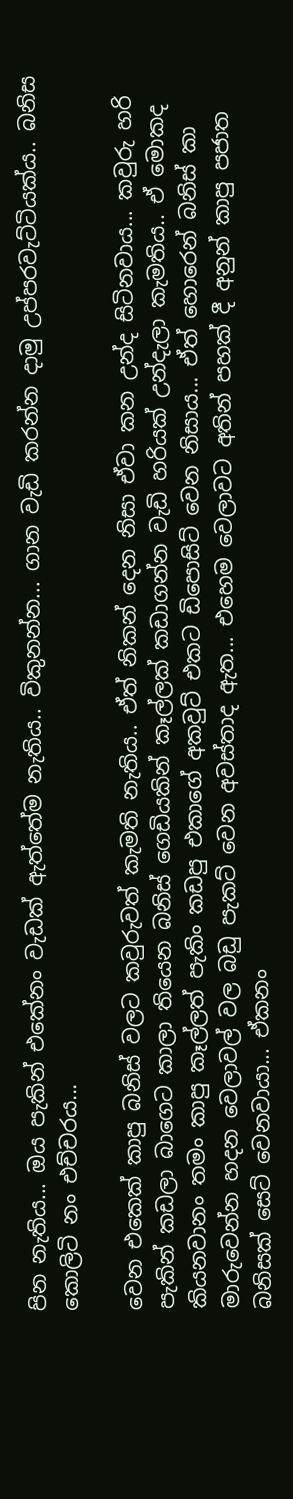පින නැතිය... ඔය පැකින් එකේනං වැඩක් ඇත්තේම නැතිය.. විකුනන්න... ගාන වැඩි කරන්න දාමු උප්පරවැට්ටියක්ය.. බනිස කොලිටි නං එච්චරය...

වෙන එකෙක් කාපු බනිස් වලට කවුරුවත් කැමති නැතිය.. ඒත් නිකන් දෙන නිසා ඒවා කන උන්ද සිටිනවාය... කවුරු හරි පැකින් කඩලා බාගෙට කාලා තියෙන බනිස් ගෙඩියකින් කෑල්ලක් කඩාගන්න වැඩි හරියක් උන්දැලා කැමතිය.. ඒ මොකද කියනවානං තමං කාපු කෑල්ලත් පැකිං කඩපු එකාගේ අකවුට් එකට ඩිපොසිට් වෙන නිසාය... ඒත් හොරෙන් බනිස් කා මාරුවෙන්න හදන වෙලාවල් වල බඩු පැකට් වෙන අවස්තාද ඇත... එහෙම වෙලාවට අතින් පහක් දී අනුන් කාපු පජාත බනිසක් සෙට් වෙනවායා... ඒකනං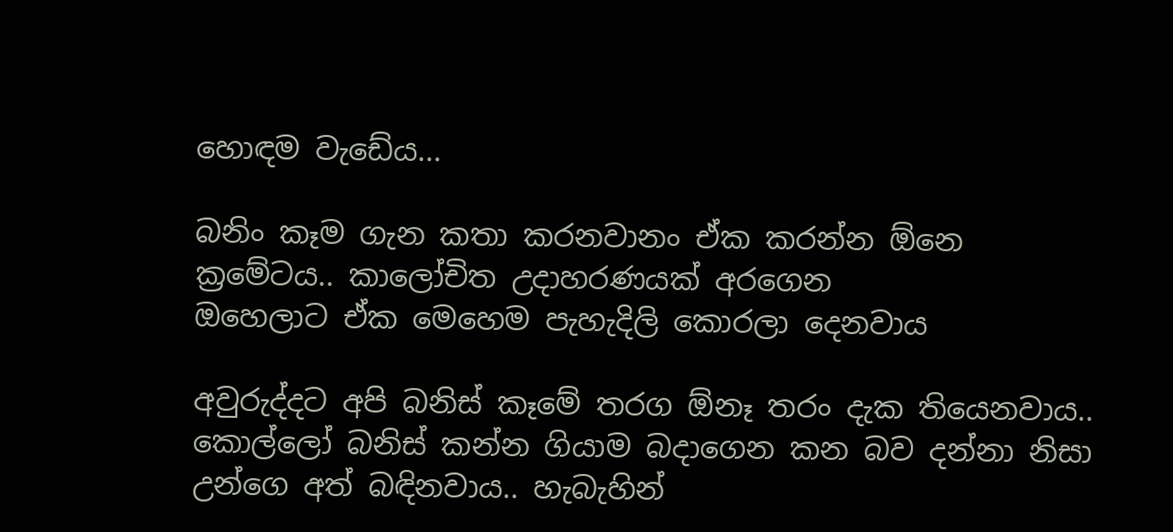හොඳම වැඩේය...

බනිං කෑම ගැන කතා කරනවානං ඒක කරන්න ඕනෙ ක්‍රමේටය.. කාලෝචිත උදාහරණයක් අරගෙන
ඔහෙලාට ඒක මෙහෙම පැහැදිලි කොරලා දෙනවාය

අවුරුද්දට අපි බනිස් කෑමේ තරග ඕනෑ තරං දැක තියෙනවාය.. කොල්ලෝ බනිස් කන්න ගියාම බදාගෙන කන බව දන්නා නිසා උන්ගෙ අත් බඳිනවාය.. හැබැහින්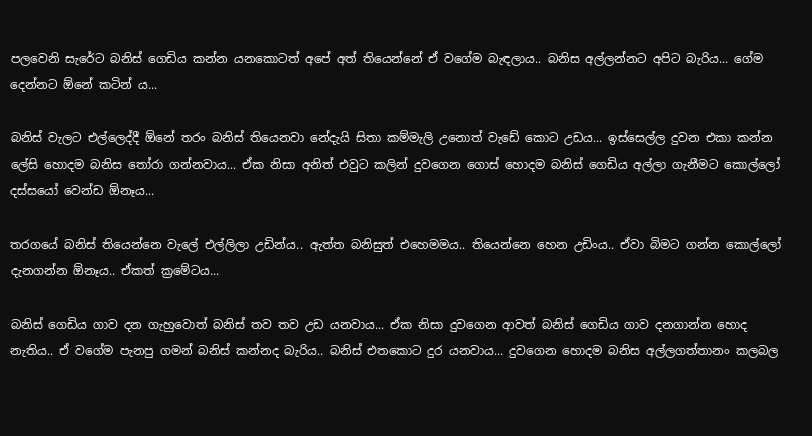පලවෙනි සැරේට බනිස් ගෙඩිය කන්න යනකොටත් අපේ අත් තියෙන්නේ ඒ වගේම බැඳලාය.. බනිස අල්ලන්නට අපිට බැරිය... ගේම දෙන්නට ඕනේ කටින් ය...

බනිස් වැලට එල්ලෙද්දී ඕනේ තරං බනිස් තියෙනවා නේදැයි සිතා කම්මැලි උනොත් වැඩේ කොට උඩය... ඉස්සෙල්ල දුවන එකා කන්න ලේසි හොදම බනිස තෝරා ගන්නවාය... ඒක නිසා අනිත් එවුට කලින් දුවගෙන ගොස් හොදම බනිස් ගෙඩිය අල්ලා ගැනීමට කොල්ලෝ දස්සයෝ වෙන්ඩ ඕනෑය...

තරගයේ බනිස් තියෙන්නෙ වැලේ එල්ලිලා උඩින්ය.. ඇත්ත බනිසුත් එහෙමමය.. තියෙන්නෙ හෙන උඩිංය.. ඒවා බිමට ගන්න කොල්ලෝ දැනගන්න ඕනෑය.. ඒකත් ක්‍රමේටය...

බනිස් ගෙඩිය ගාව දන ගැහුවොත් බනිස් තව තව උඩ යනවාය... ඒක නිසා දුවගෙන ආවත් බනිස් ගෙඩිය ගාව දනගාන්න හොද නැතිය.. ඒ වගේම පැනපු ගමන් බනිස් කන්නද බැරිය.. බනිස් එතකොට දුර යනවාය... දුවගෙන හොදම බනිස අල්ලගත්තානං කලබල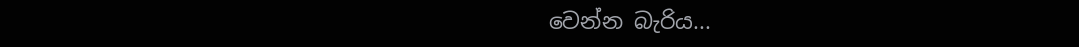වෙන්න බැරිය...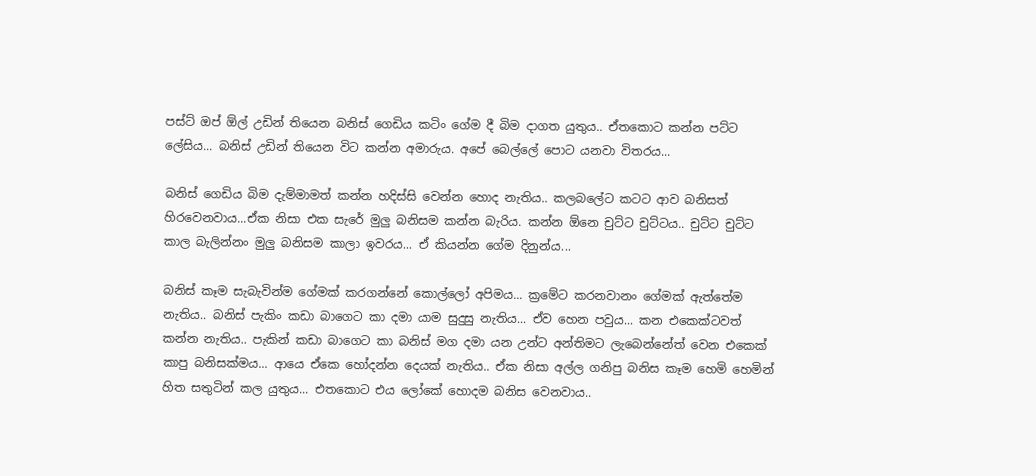පස්ට් ඔප් ඕල් උඩින් තියෙන බනිස් ගෙඩිය කටිං ගේම දී බිම දාගත යුතුය.. ඒතකොට කන්න පට්ට ලේසිය... බනිස් උඩින් තියෙන විට කන්න අමාරුය. අපේ බෙල්ලේ පොට යනවා විතරය...

බනිස් ගෙඩිය බිම දැම්මාමත් කන්න හදිස්සි වෙන්න හොද නැතිය.. කලබලේට කටට ආව බනිසත් හිරවෙනවාය...ඒක නිසා එක සැරේ මුලු බනිසම කන්න බැරිය. කන්න ඕනෙ චුට්ට චුට්ටය.. චුට්ට චුට්ට කාල බැලින්නං මුලු බනිසම කාලා ඉවරය... ඒ කියන්න ගේම දිනුන්ය...

බනිස් කෑම සැබැවින්ම ගේමක් කරගන්නේ කොල්ලෝ අපිමය... ක්‍රමේට කරනවානං ගේමක් ඇත්තේම නැතිය.. බනිස් පැකිං කඩා බාගෙට කා දමා යාම සුදුසු නැතිය... ඒව හෙන පවුය... කන එකෙක්ටවත් කන්න නැතිය.. පැකින් කඩා බාගෙට කා බනිස් මග දමා යන උන්ට අන්තිමට ලැබෙන්නේත් වෙන එකෙක් කාපු බනිසක්මය... ආයෙ ඒකෙ හෝදන්න දෙයක් නැතිය.. ඒක නිසා අල්ල ගනිපු බනිස කෑම හෙමි හෙමින් හිත සතුටින් කල යුතුය... එතකොට එය ලෝකේ හොදම බනිස වෙනවාය..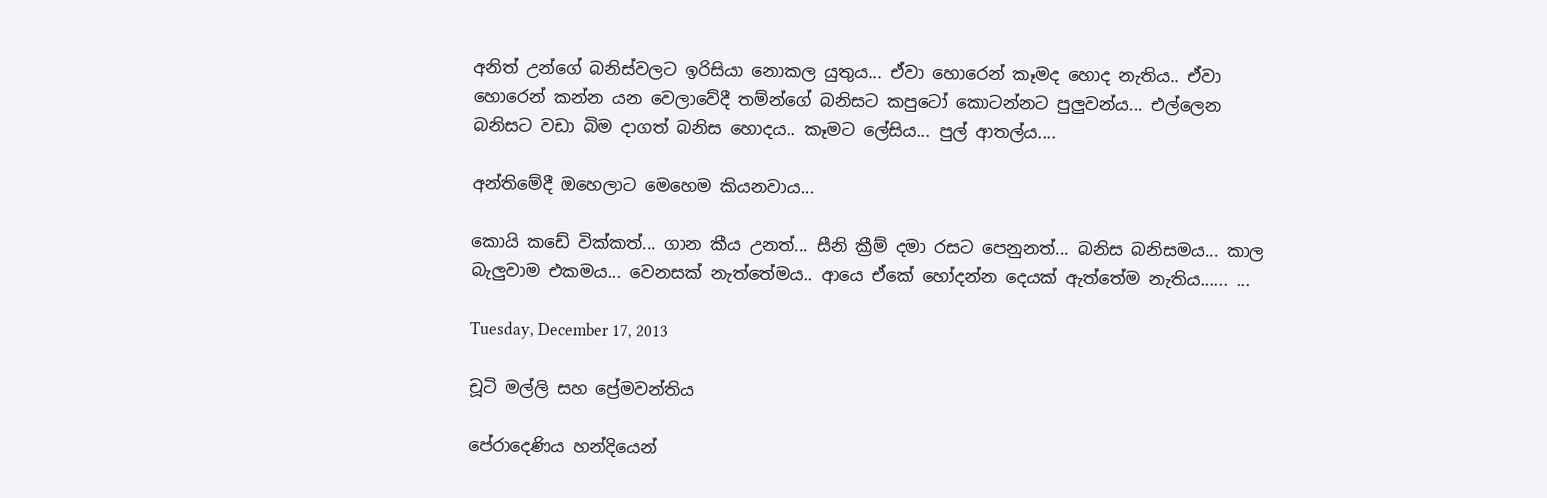අනිත් උන්ගේ බනිස්වලට ඉරිසියා නොකල යුතුය... ඒවා හොරෙන් කෑමද හොද නැතිය.. ඒවා හොරෙන් කන්න යන වෙලාවේදී තම්න්ගේ බනිසට කපුටෝ කොටන්නට පුලුවන්ය... එල්ලෙන බනිසට වඩා බිම දාගත් බනිස හොදය.. කෑමට ලේසිය... පුල් ආතල්ය....

අන්තිමේදී ඔහෙලාට මෙහෙම කියනවාය...

කොයි කඩේ වික්කත්... ගාන කීය උනත්... සීනි ක්‍රීම් දමා රසට පෙනුනත්... බනිස බනිසමය... කාල බැලුවාම එකමය... වෙනසක් නැත්තේමය.. ආයෙ ඒකේ හෝදන්න දෙයක් ඇත්තේම නැතිය...... ...

Tuesday, December 17, 2013

චූටි මල්ලි සහ ප්‍රේමවන්තිය

පේරාදෙණිය හන්දියෙන්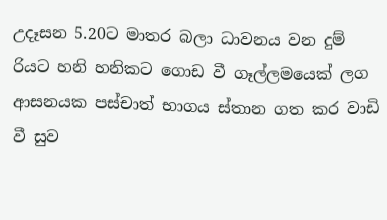උදෑසන 5.20ට මාතර බලා ධාවනය වන දුම් රියට හනි හනිකට ගොඩ වී ගෑල්ලමයෙක් ලග ආසනයක පස්චාත් භාගය ස්තාන ගත කර වාඩි වී සුව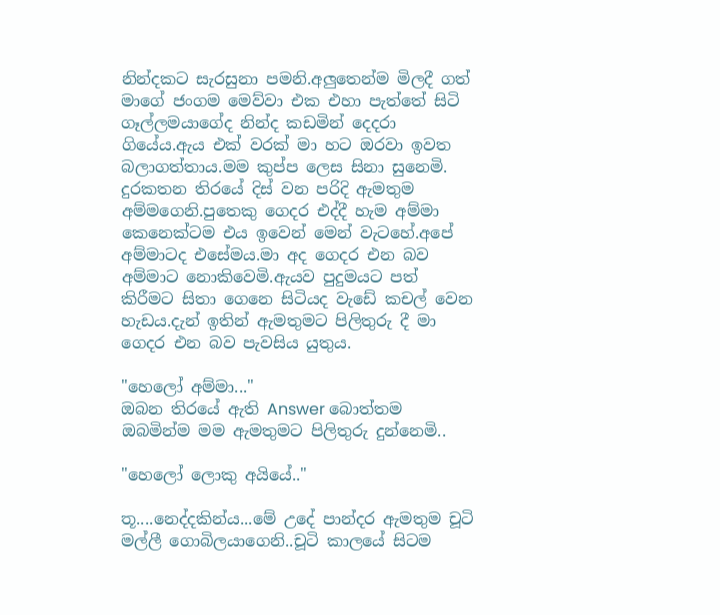නින්දකට සැරසුනා පමනි.අලුතෙන්ම මිලදී ගත් මාගේ ජංගම මෙව්වා එක එහා පැත්තේ සිටි ගෑල්ලමයාගේද නින්ද කඩමින් දෙදරා ගියේය.ඇය එක් වරක් මා හට ඔරවා ඉවත බලාගත්තාය.මම කුප්ප ලෙස සිනා සුනෙමි.
දුරකතන තිරයේ දිස් වන පරිදි ඇමතුම අම්මගෙනි.පුතෙකු ගෙදර එද්දී හැම අම්මා කෙනෙක්ටම එය ඉවෙන් මෙන් වැටහේ.අපේ අම්මාටද එසේමය.මා අද ගෙදර එන බව අම්මාට නොකිවෙමි.ඇයව පුදුමයට පත් කිරීමට සිතා ගෙනෙ සිටියද වැඩේ කචල් වෙන හැඩය.දැන් ඉතින් ඇමතුමට පිලිතුරු දී මා ගෙදර එන බව පැවසිය යුතුය.

"හෙලෝ අම්මා..."
ඔබන තිරයේ ඇති Answer බොත්තම ඔබමින්ම මම ඇමතුමට පිලිතුරු දුන්නෙමි..

"හෙලෝ ලොකු අයියේ.."

තූ....නෙද්දකින්ය...මේ උදේ පාන්දර ඇමතුම චූටි මල්ලී ගොබිලයාගෙනි..චූටි කාලයේ සිටම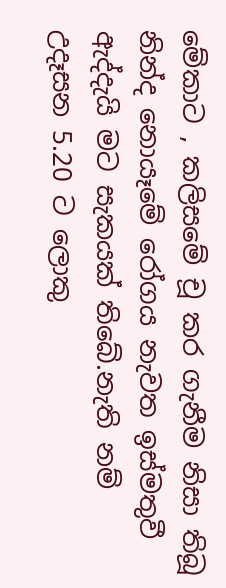මේකාට , කලිසමේ චූ කර ගැනීම නිසා තිබූ නින්ද නොයෑමේ රෝගය නැවත ඉස්මතුවී ඇද්දැයි මට සැකයක් තිබේ.නැති නම් උදෑසන 5.20 ට ලොකු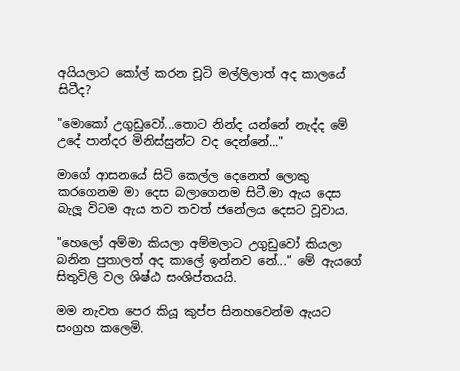අයියලාට කෝල් කරන චූටි මල්ලිලාත් අද කාලයේ සිටීද?

"මොකෝ උගුඩුවෝ...තොට නින්ද යන්නේ නැද්ද මේ උදේ පාන්දර මිනිස්සුන්ට වද දෙන්නේ..."

මාගේ ආසනයේ සිටි කෙල්ල දෙනෙත් ලොකු කරගෙනම මා දෙස බලාගෙනම සිටී.මා ඇය දෙස බැලූ විටම ඇය තව තවත් ජනේලය දෙසට වූවාය.

"හෙලෝ අම්මා කියලා අම්මලාට උගුඩුවෝ කියලා බනින පුතාලත් අද කාලේ ඉන්නව නේ..." මේ ඇයගේ සිතුවිලි වල ශිෂ්ඨ සංශිප්තයයි.

මම නැවත පෙර කියූ කුප්ප සිනහවෙන්ම ඇයට සංග්‍රහ කලෙමි.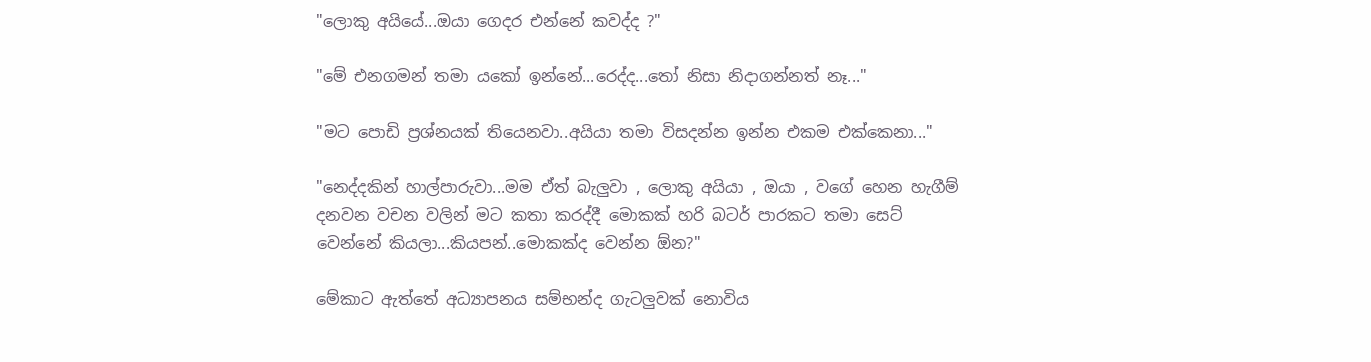"ලොකු අයියේ...ඔයා ගෙදර එන්නේ කවද්ද ?"

"මේ එනගමන් තමා යකෝ ඉන්නේ...රෙද්ද...තෝ නිසා නිදාගන්නත් නෑ..."

"මට පොඩි ප්‍රශ්නයක් තියෙනවා..අයියා තමා විසදන්න ඉන්න එකම එක්කෙනා..."

"නෙද්දකින් හාල්පාරුවා...මම ඒත් බැලුවා , ලොකු අයියා , ඔයා , වගේ හෙන හැගීම් දනවන වචන වලින් මට කතා කරද්දී මොකක් හරි බටර් පාරකට තමා සෙට් වෙන්නේ කියලා...කියපන්..මොකක්ද වෙන්න ඕන?"

මේකාට ඇත්තේ අධ්‍යාපනය සම්භන්ද ගැටලුවක් නොවිය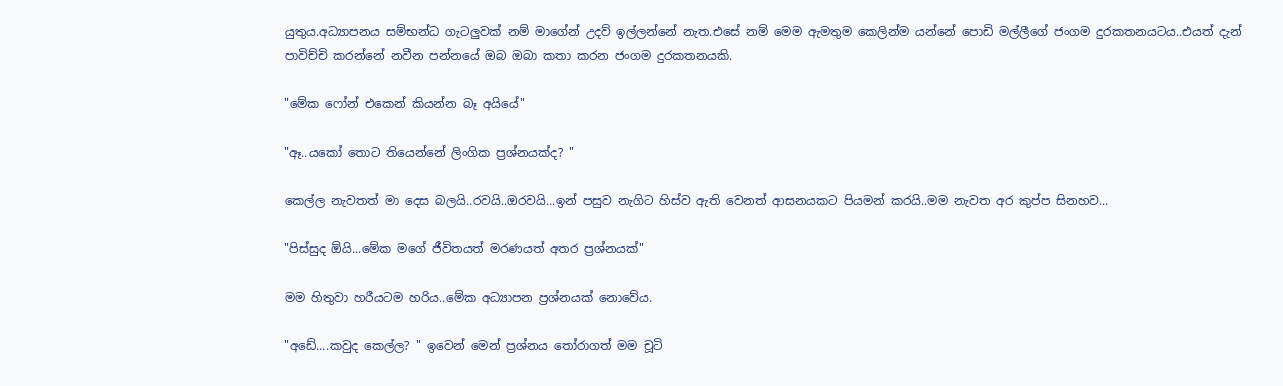යුතුය.අධ්‍යාපනය සම්භන්ධ ගැටලුවක් නම් මාගේන් උදව් ඉල්ලන්නේ නැත.එසේ නම් මෙම ඇමතුම කෙලින්ම යන්නේ පොඩි මල්ලීගේ ජංගම දුරකතනයටය..එයත් දැන් පාවිච්චි කරන්නේ නවීන පන්නයේ ඔබ ඔබා කතා කරන ජංගම දුරකතනයකි.

"මේක ෆෝන් එකෙන් කියන්න බෑ අයියේ"

"ඈ..යකෝ තොට තියෙන්නේ ලිංගික ප්‍රශ්නයක්ද? "

කෙල්ල නැවතත් මා දෙස බලයි..රවයි..ඔරවයි...ඉන් පසුව නැගිට හිස්ව ඇති වෙනත් ආසනයකට පියමන් කරයි..මම නැවත අර කුප්ප සිනහව...

"පිස්සුද ඕයි...මේක මගේ ජීවිතයත් මරණයත් අතර ප්‍රශ්නයක්"

මම හිතුවා හරීයටම හරිය..මේක අධ්‍යාපන ප්‍රශ්නයක් නොවේය.

"අඩේ....කවුද කෙල්ල? " ඉවෙන් මෙන් ප්‍රශ්නය තෝරාගත් මම චූටි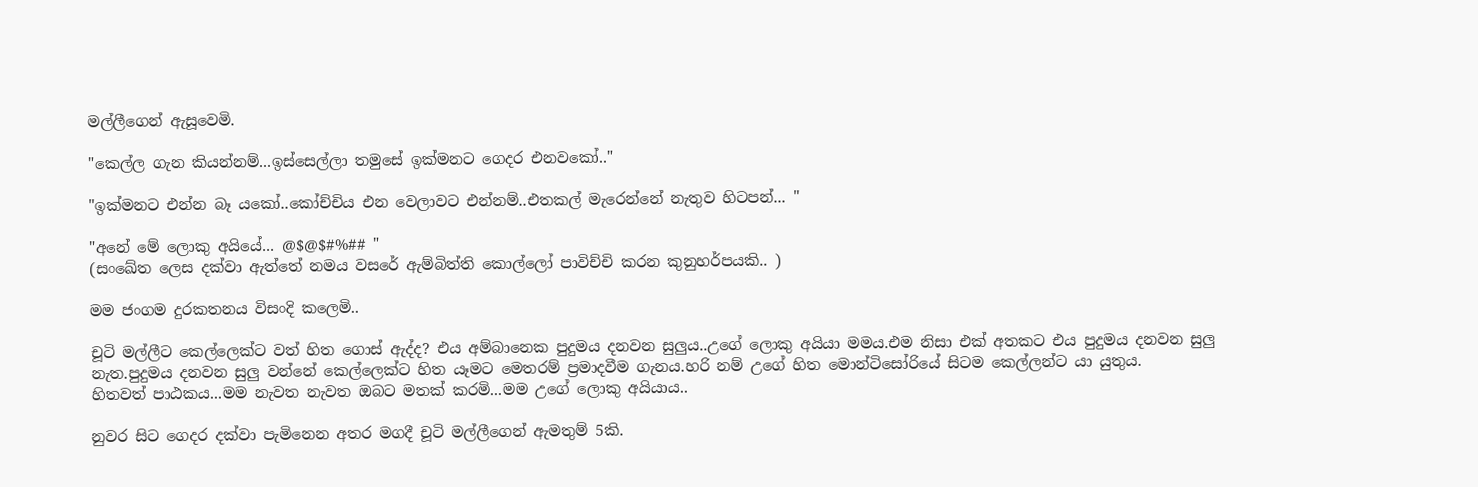මල්ලීගෙන් ඇසූවෙමි.

"කෙල්ල ගැන කියන්නම්...ඉස්සෙල්ලා තමුසේ ඉක්මනට ගෙදර එනවකෝ.."

"ඉක්මනට එන්න බෑ යකෝ..කෝච්චිය එන වෙලාවට එන්නම්..එතකල් මැරෙන්නේ නැතුව හිටපන්... "

"අනේ මේ ලොකු අයියේ... @$@$#%## "
(සංඛේත ලෙස දක්වා ඇත්තේ නමය වසරේ ඇම්බිත්ති කොල්ලෝ පාවිච්චි ක‍රන කුනුහර්පයකි.. )

මම ජංගම දුරකතනය විසංදි කලෙමි..

චූටි මල්ලීට කෙල්ලෙක්ට වත් හිත ගොස් ඇද්ද? එය අම්බානෙක පුදුමය දනවන සුලුය..උගේ ලොකු අයියා මමය.එම නිසා එක් අතකට එය පුදුමය දනවන සුලු නැත.පුදුමය දනවන සුලු වන්නේ කෙල්ලෙක්ට හිත යෑමට මෙතරම් ප්‍රමාදවීම ගැනය.හරි නම් උගේ හිත මොන්ටිසෝරියේ සිටම කෙල්ලන්ට යා යුතුය.
හිතවත් පාඨකය...මම නැවත නැවත ඔබට මතක් කරමි...මම උගේ ලොකු අයියාය..

නුවර සිට ගෙදර දක්වා පැමිනෙන අතර මගදී චූටි මල්ලීගෙන් ඇමතුම් 5කි.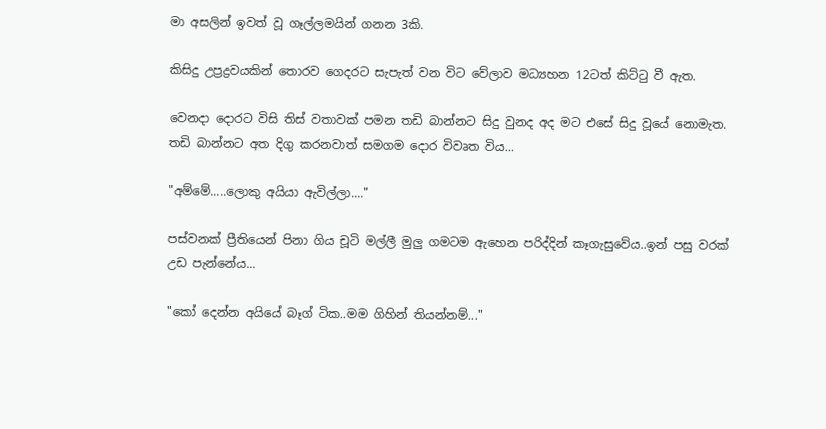මා අසලින් ඉවත් වූ ගෑල්ලමයින් ගනන 3කි.

කිසිදු උප්‍රද්‍රවයකින් තොරව ගෙදරට සැපැත් වන විට වේලාව මධ්‍යහන 12ටත් කිට්ටු වී ඇත.

වෙනදා දොරට විසි තිස් වතාවක් පමන තඩි බාන්නට සිදු වුනද අද මට එසේ සිදු වූයේ නොමැත. තඩි බාන්නට අත දිගු කරනවාත් සමගම දොර විවෘත විය...

"අම්මේ.....ලොකු අයියා ඇවිල්ලා...."

පස්වනක් ප්‍රීතියෙන් පිනා ගිය චූටි මල්ලී මුලු ගමටම ඇහෙන පරිද්දින් කෑගැසුවේය..ඉන් පසු වරක් උඩ පැන්නේය...

"කෝ දෙන්න අයියේ බෑග් ටික..මම ගිහින් තියන්නම්..."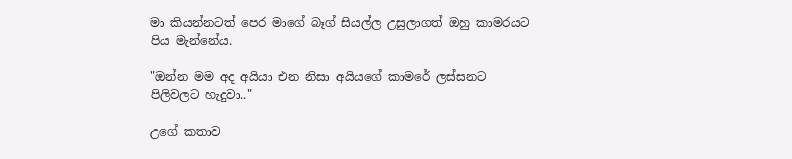මා කියන්නටත් පෙර මාගේ බෑග් සියල්ල උසුලාගත් ඔහු කාමරයට පිය මැන්නේය.

"ඔන්න මම අද අයියා එන නිසා අයියගේ කාමරේ ලස්සනට පිලිවලට හැදුවා.."

උගේ කතාව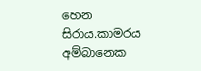හෙන සිරාය.කාමරය අම්බානෙක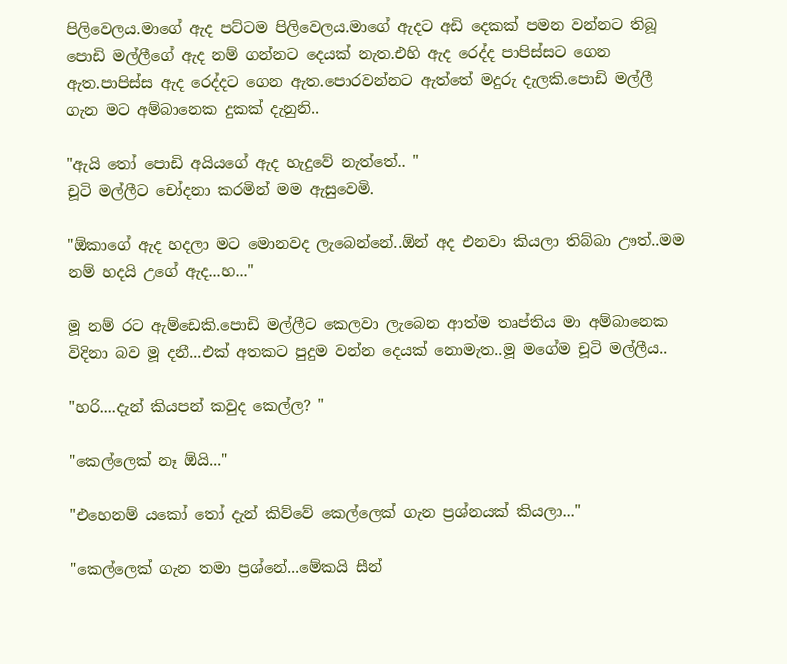පිලිවෙලය.මාගේ ඇද පට්ටම පිලිවෙලය.මාගේ ඇදට අඩි දෙකක් පමන වන්නට තිබූ පොඩි මල්ලීගේ ඇද නම් ගන්නට දෙයක් නැත.එහි ඇද රෙද්ද පාපිස්සට ගෙන ඇත.පාපිස්ස ඇද රෙද්දට ගෙන ඇත.පොරවන්නට ඇත්තේ මදුරු දැලකි.පොඩි මල්ලී ගැන මට අම්බානෙක දුකක් දැනුනි..

"ඇයි තෝ පොඩි අයියගේ ඇද හැදුවේ නැත්තේ.. "
චූටි මල්ලීට චෝදනා කරමින් මම ඇසුවෙමි.

"ඕකාගේ ඇද හදලා මට මොනවද ලැබෙන්නේ..ඕන් අද එනවා කියලා තිබ්බා ඌත්..මම නම් හදයි උගේ ඇද...හ..."

මූ නම් රට ඇම්ඩෙකි.පොඩි මල්ලීට කෙලවා ලැබෙන ආත්ම තෘප්තිය මා අම්බානෙක විදිනා බව මූ දනී...එක් අතකට පුදුම වන්න දෙයක් නොමැත..මූ මගේම චූටි මල්ලීය..

"හරි....දැන් කියපන් කවුද කෙල්ල? "

"කෙල්ලෙක් නෑ ඕයි..."

"එහෙනම් යකෝ තෝ දැන් කිව්වේ කෙල්ලෙක් ගැන ප්‍රශ්නයක් කියලා..."

"කෙල්ලෙක් ගැන තමා ප්‍රශ්නේ...මේකයි සීන්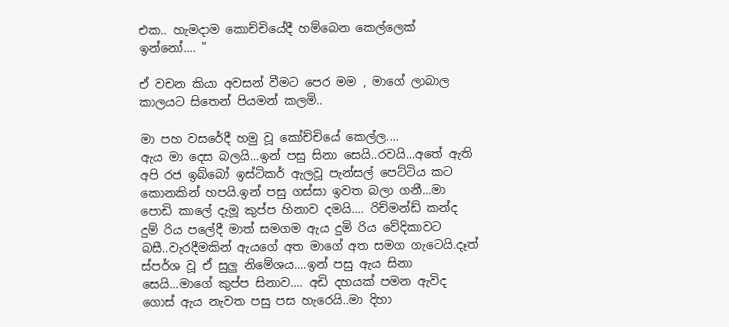එක.. හැමදාම කොච්චියේදී හම්බෙන කෙල්ලෙක් ඉන්නෝ.... "

ඒ වචන කියා අවසන් වීමට පෙර මම , මාගේ ලාබාල කාලයට සිතෙන් පියමන් කලමි..

මා පහ වසරේදී හමු වූ කෝච්චියේ කෙල්ල....
ඇය මා දෙස බලයි...ඉන් පසු සිනා සෙයි..රවයි...අතේ ඇති අපි රජ ඉබ්බෝ ඉස්ටිකර් ඇලවූ පැන්සල් පෙට්ටිය කට කොනකින් හපයි.ඉන් පසු ගස්සා ඉවත බලා ගනී...මා පොඩි කාලේ දැමූ කුප්ප හිනාව දමයි.... රිච්මන්ඩ් කන්ද දුම් රිය පලේදී මාත් සමගම ඇය දුමි රිය වේදිකාවට බසී..වැරදීමකින් ඇයගේ අත මාගේ අත සමග ගැටෙයි.දෑත් ස්පර්ශ වූ ඒ සුලු නිමේශය....ඉන් පසු ඇය සිනා සෙයි...මාගේ කුප්ප සිනාව.... අඩි දහයක් පමන ඇවිද ගොස් ඇය නැවත පසු පස හැරෙයි..මා දිහා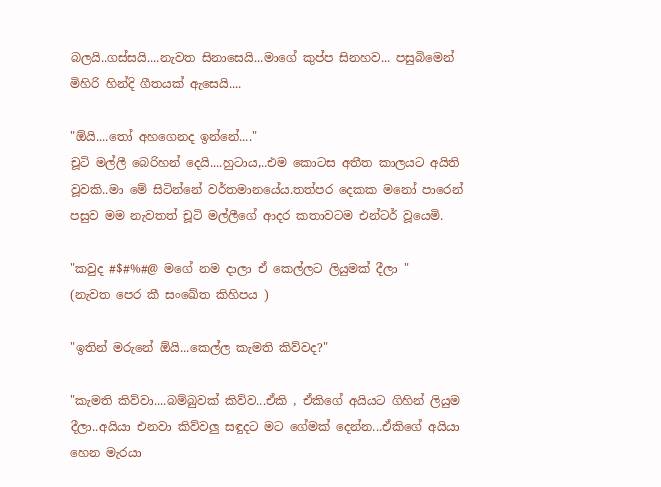බලයි..ගස්සයි....නැවත සිනාසෙයි...මාගේ කුප්ප සිනහව... පසුබිමෙන් මිහිරි හින්දි ගීතයක් ඇසෙයි....

"ඕයි....තෝ අහගෙනද ඉන්නේ...."
චූටි මල්ලී බෙරිහන් දෙයි....හුටාය,..එම කොටස අතීත කාලයට අයිති වූවකි..මා මේ සිටින්නේ වර්තමානයේය.තත්පර දෙකක මනෝ පාරෙන් පසුව මම නැවතත් චූටි මල්ලීගේ ආදර කතාවටම එන්ටර් වූයෙමි.

"කවුද #$#%#@ මගේ නම දාලා ඒ කෙල්ලට ලියුමක් දීලා "
(නැවත පෙර කී සංඛේත කිහිපය )

"ඉතින් මරුනේ ඕයි...කෙල්ල කැමති කිව්වද?"

"කැමති කිව්වා....බම්බුවක් කිව්ව...ඒකි , ඒකිගේ අයියට ගිහින් ලියුම දීලා..අයියා එනවා කිව්වලු සඳුදට මට ගේමක් දෙන්න...ඒකිගේ අයියා හෙන මැරයා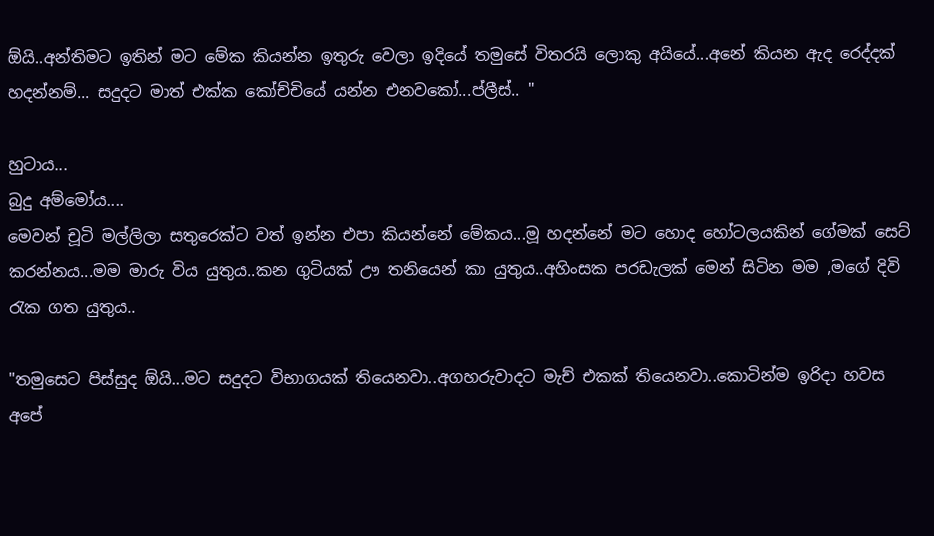ඕයි..අන්තිමට ඉතින් මට මේක කියන්න ඉතුරු වෙලා ඉදියේ තමුසේ විතරයි ලොකු අයියේ...අනේ කියන ඇද රෙද්දක් හදන්නම්... සදුදට මාත් එක්ක කෝච්චියේ යන්න එනවකෝ...ප්ලීස්.. "

හුටාය...
බුදු අම්මෝය....
මෙවන් චූටි මල්ලිලා සතුරෙක්ට වත් ඉන්න එපා කියන්නේ මේකය...මූ හදන්නේ මට හොද හෝටලයකින් ගේමක් සෙට් කරන්නය...මම මාරු විය යුතුය..කන ගුටියක් ඌ තනියෙන් කා යුතුය..අහිංසක පරඩැලක් මෙන් සිටින මම ,මගේ දිවි රැක ගත යුතුය..

"තමුසෙට පිස්සුද ඕයි...මට සදුදට විභාගයක් තියෙනවා..අගහරුවාදට මැච් එකක් තියෙනවා..කොටින්ම ඉරිදා හවස අපේ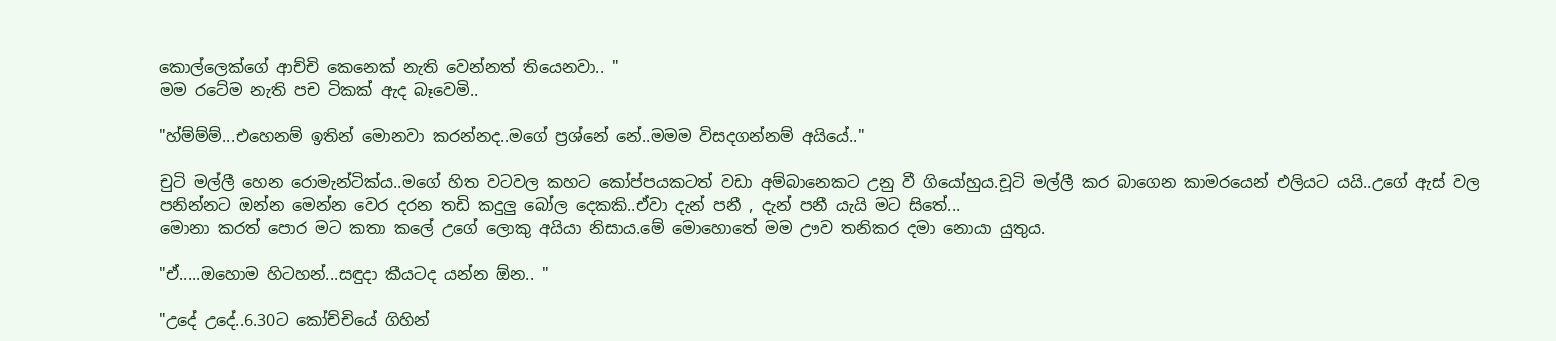කොල්ලෙක්ගේ ආච්චි කෙනෙක් නැති වෙන්නත් තියෙනවා.. "
මම රටේම නැති පච ටිකක් ඇද බෑවෙමි..

"හ්ම්ම්ම්...එහෙනම් ඉතින් මොනවා කරන්නද..මගේ ප්‍රශ්නේ නේ..මමම විසදගන්නම් අයියේ.."

චුටි මල්ලී හෙන රොමැන්ටික්ය..මගේ හිත වටවල කහට කෝප්පයකටත් වඩා අම්බානෙකට උනු වී ගියෝහුය.චූටි මල්ලී කර බාගෙන කාමරයෙන් එලියට යයි..උගේ ඇස් වල පනින්නට ඔන්න මෙන්න වෙර දරන තඩි කදුලු බෝල දෙකකි..ඒවා දැන් පනී , දැන් පනී යැයි මට සිතේ...
මොනා කරත් පොර මට කතා කලේ උගේ ලොකු අයියා නිසාය.මේ මොහොතේ මම ඌව තනිකර දමා නොයා යුතුය.

"ඒ.....ඔහොම හිටහන්...සඳුදා කීයටද යන්න ඕන.. "

"උදේ උදේ..6.30ට කෝච්චියේ ගිහින්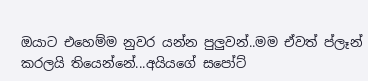ඔයාට එහෙම්ම නුවර යන්න පුලුවන්..මම ඒවත් ප්ලෑන් කරලයි තියෙන්නේ...අයියගේ සපෝට්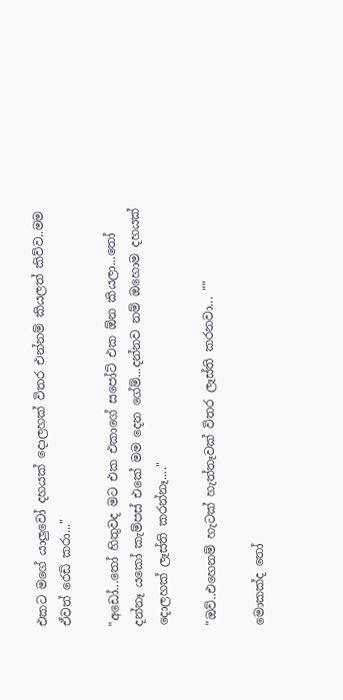එකට මගේ යාලුවෝ දහයක් දොලහක් විතර එන්නම් කියලත් කිව්ව..මම ඒවත් රෙඩි කරා..."

"අඩෝ...තෝ හිතුවද මට එක එකාගේ සපෝට් එක ඕන කියලා...තෝ දන්නෑ යකෝ කැම්පස් එකේ මම දෙන ගේම්...දන්නව නම් ඔහොම දහයක් දොලහක් ලෑස්ති කරන්නෑ...."

"ඔව්..එහෙනම් හැටක් හැත්තෑවක් විතර ලෑස්ති කරනවා... ""

මොකක්ද තෝ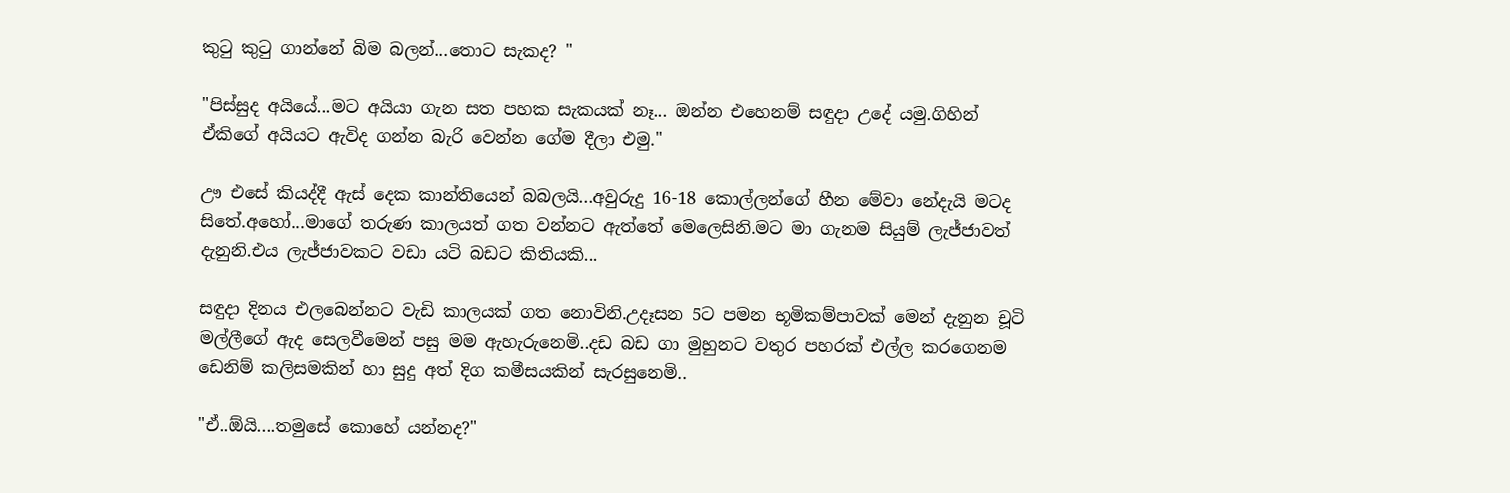කුටු කුටු ගාන්නේ බිම බලන්...තොට සැකද? "

"පිස්සුද අයියේ...මට අයියා ගැන සත පහක සැකයක් නෑ... ඔන්න එහෙනම් සඳුදා උදේ යමු.ගිහින් ඒකිගේ අයියට ඇවිද ගන්න බැරි වෙන්න ගේම දීලා එමු."

ඌ එසේ කියද්දී ඇස් දෙක කාන්තියෙන් බබලයි...අවුරුදු 16-18 කොල්ලන්ගේ හීන මේවා නේදැයි මටද සිතේ.අහෝ...මාගේ තරුණ කාලයත් ගත වන්නට ඇත්තේ මෙලෙසිනි.මට මා ගැනම සියුම් ලැජ්ජාවත් දැනුනි.එය ලැජ්ජාවකට වඩා යටි බඩට කිතියකි...

සඳුදා දිනය එලබෙන්නට වැඩි කාලයක් ගත නොවිනි.උදෑසන 5ට පමන භූමිකම්පාවක් මෙන් දැනුන චූටි මල්ලීගේ ඇද සෙලවීමෙන් පසු මම ඇහැරුනෙමි..දඩ බඩ ගා මුහුනට වතුර පහරක් එල්ල කරගෙනම ඩෙනිම් කලිසමකින් හා සුදු අත් දිග කමීසයකින් සැරසුනෙමි..

"ඒ..ඕයි....තමුසේ කොහේ යන්නද?"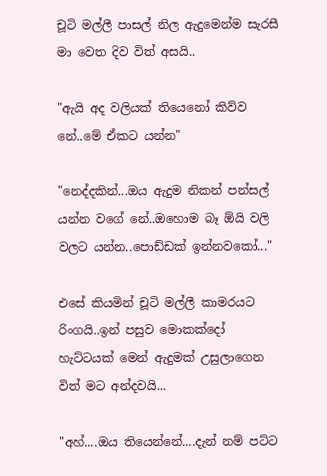චූටි මල්ලී පාසල් නිල ඇදුමෙන්ම සැරසී මා වෙත දිව විත් අසයි..

"ඇයි අද වලියක් තියෙනෝ කිව්ව නේ..මේ ඒකට යන්න"

"නෙද්දකින්...ඔය ඇදුම නිකන් පන්සල් යන්න වගේ නේ..ඔහොම බෑ ඕයි වලි වලට යන්න..පොඩ්ඩක් ඉන්නවකෝ..."

එසේ කියමින් චූටි මල්ලී කාමරයට රිංගයි..ඉන් පසුව මොකක්දෝ හැට්ටයක් මෙන් ඇදුමක් උසුලාගෙන විත් මට අන්දවයි...

"අහ්....ඔය තියෙන්නේ....දැන් නම් පට්ට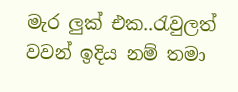මැර ලුක් එක..රැවුලත් වවන් ඉදිය නම් තමා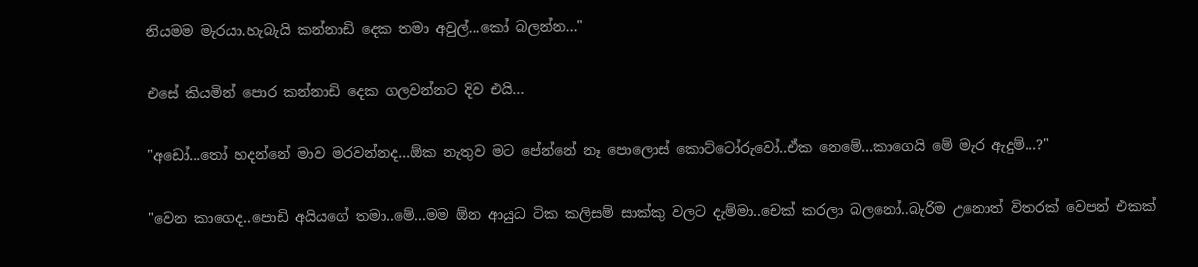නියමම මැරයා.හැබැයි කන්නාඩි දෙක තමා අවුල්...කෝ බලන්න..."

එසේ කියමින් පොර කන්නාඩි දෙක ගලවන්නට දිව එයි...

"අඩෝ...තෝ හදන්නේ මාව මරවන්නද...ඕක නැතුව මට පේන්නේ නෑ පොලොස් කොට්ටෝරුවෝ..ඒක නෙමේ...කාගෙයි මේ මැර ඇදුම්...?"

"වෙන කාගෙද..පොඩි අයියගේ තමා..මේ...මම ඕන ආයුධ ටික කලිසම් සාක්කු වලට දැම්මා..චෙක් කරලා බලනෝ..බැරිම උනොත් විතරක් වෙපන් එකක්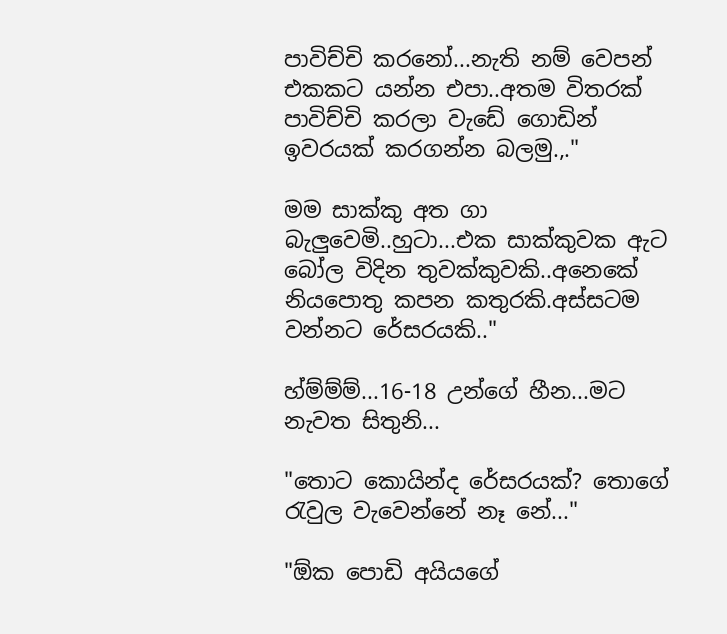පාවිච්චි කරනෝ...නැති නම් වෙපන් එකකට යන්න එපා..අතම විතරක් පාවිච්චි කරලා වැඩේ ගොඩින් ඉවරයක් කරගන්න බලමු.,."

මම සාක්කු අත ගා බැලුවෙමි..හුටා...එක සාක්කුවක ඇට බෝල විදින තුවක්කුවකි..අනෙකේ නියපොතු කපන කතුරකි.අස්සටම වන්නට රේසරයකි.."

හ්ම්ම්ම්...16-18 උන්ගේ හීන...මට නැවත සිතුනි...

"තොට කොයින්ද රේසරයක්? තොගේ රැවුල වැවෙන්නේ නෑ නේ..."

"ඕක පොඩි අයියගේ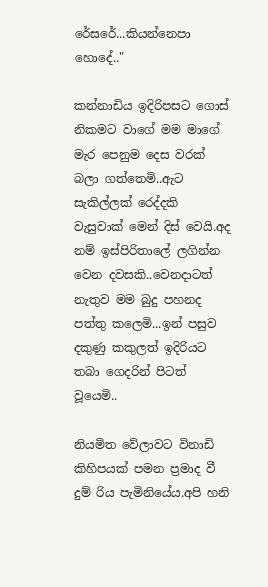රේසරේ...කියන්නෙපා හොදේ.."

කන්නාඩිය ඉදිරිපසට ගොස් නිකමට වාගේ මම මාගේ මැර පෙනුම දෙස වරක් බලා ගත්තෙමි..ඇට සැකිල්ලක් රෙද්දකි වැසුවාක් මෙන් දිස් වෙයි.අද නම් ඉස්පිරිතාලේ ලගින්න වෙන දවසකි..වෙනදාටත් නැතුව මම බුදු පහනද පත්තු කලෙමි...ඉන් පසුව දකුණු කකුලත් ඉදිරියට තබා ගෙදරින් පිටත් වූයෙමි..

නියමිත වේලාවට විනාඩි කිහිපයක් පමන ප්‍රමාද වී දුම් රිය පැමිනියේය.අපි හනි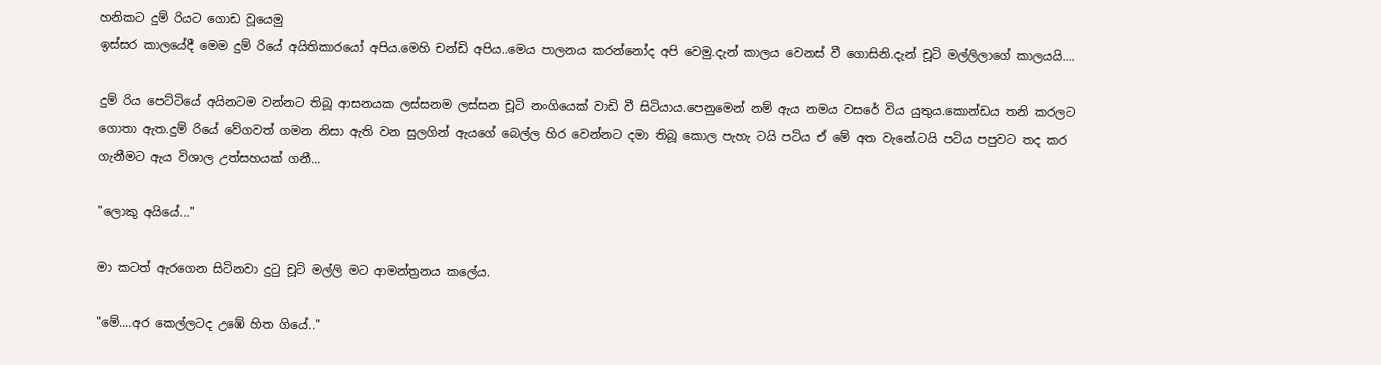හනිකට දුම් රියට ගොඩ වූයෙමු
ඉස්සර කාලයේදී මෙම දුම් රියේ අයිතිකාරයෝ අපිය.මෙහි චන්ඩි අපිය..මෙය පාලනය කරන්නෝද අපි වෙමු.දැන් කාලය වෙනස් වී ගොසිනි.දැන් චූටි මල්ලිලාගේ කාලයයි....

දුම් රිය පෙට්ටියේ අයිනටම වන්නට තිබූ ආසනයක ලස්සනම ලස්සන චූටි නංගියෙක් වාඩි වී සිටියාය.පෙනුමෙන් නම් ඇය නමය වසරේ විය යුතුය.කොන්ඩය තනි කරලට ගොතා ඇත.දුම් රියේ වේගවත් ගමන නිසා ඇති වන සුලගින් ඇයගේ බෙල්ල හිර වෙන්නට දමා තිබූ කොල පැහැ ටයි පටිය ඒ මේ අත වැනේ.ටයි පටිය පපුවට තද කර ගැනීමට ඇය විශාල උත්සහයක් ගනී...

"ලොකු අයියේ..."

මා කටත් ඇරගෙන සිටිනවා දුටු චූටි මල්ලි මට ආමන්ත්‍රනය කලේය.

"මේ....අර කෙල්ලටද උඹේ හිත ගියේ.."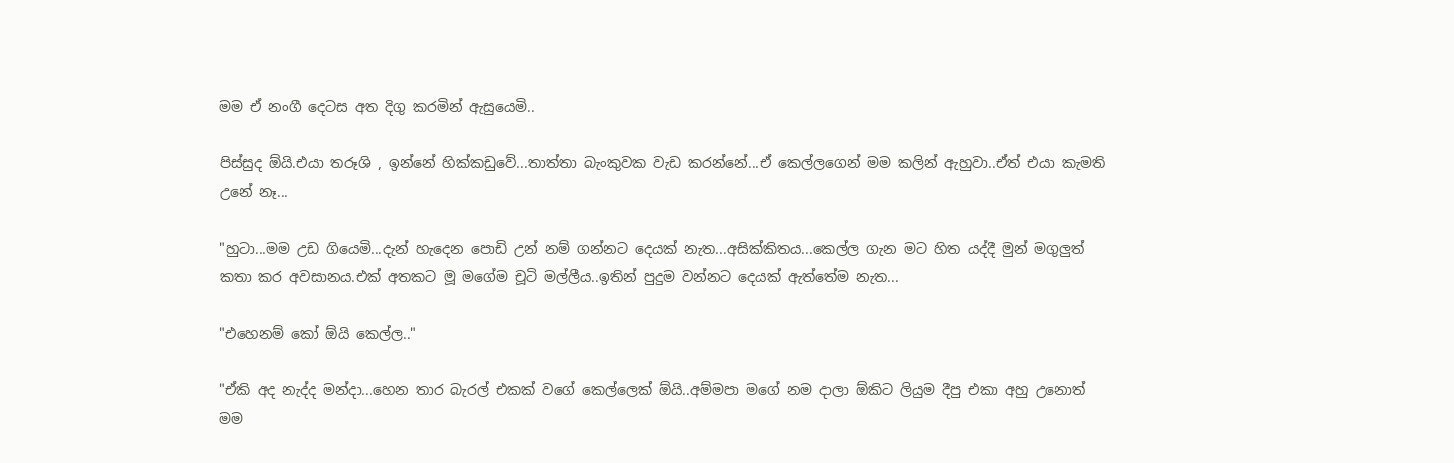මම ඒ නංගී දෙටස අත දිගු කරමින් ඇසුයෙමි..

පිස්සුද ඕයි.එයා තරූශි , ඉන්නේ හික්කඩුවේ...තාත්තා බැංකුවක වැඩ කරන්නේ...ඒ කෙල්ලගෙන් මම කලින් ඇහුවා..ඒත් එයා කැමති උනේ නෑ...

"හුටා...මම උඩ ගියෙමි...දැන් හැදෙන පොඩි උන් නම් ගන්නට දෙයක් නැත...අසික්කිතය...කෙල්ල ගැන මට හිත යද්දී මුන් මගුලුත් කතා කර අවසානය.එක් අතකට මූ මගේම චූටි මල්ලීය..ඉතින් පුදුම වන්නට දෙයක් ඇත්තේම නැත...

"එහෙනම් කෝ ඕයි කෙල්ල.."

"ඒකි අද නැද්ද මන්දා...හෙන තාර බැරල් එකක් වගේ කෙල්ලෙක් ඕයි..අම්මපා මගේ නම දාලා ඕකිට ලියුම දීපු එකා අහු උනොත් මම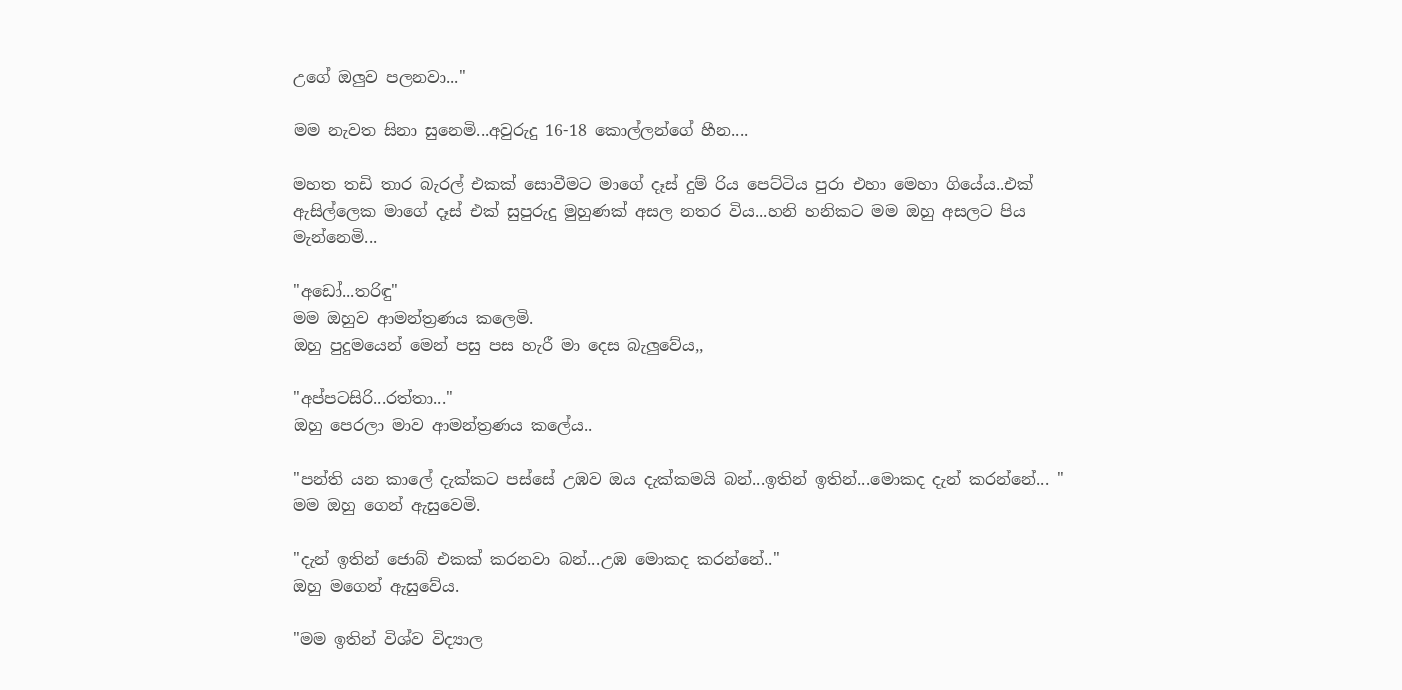උගේ ඔලුව පලනවා..."

මම නැවත සිනා සුනෙමි...අවුරුදු 16-18 කොල්ලන්ගේ හීන....

මහත තඩි තාර බැරල් එකක් සොවීමට මාගේ දෑස් දුම් රිය පෙට්ටිය පුරා එහා මෙහා ගියේය..එක් ඇසිල්ලෙක මාගේ දෑස් එක් සුපුරුදු මුහුණක් අසල නතර විය...හනි හනිකට මම ඔහු අසලට පිය මැන්නෙමි...

"අඩෝ...තරිඳු"
මම ඔහුව ආමන්ත්‍රණය කලෙමි.
ඔහු පුදුමයෙන් මෙන් පසු පස හැරී මා දෙස බැලුවේය,,

"අප්පටසිරි...රත්තා..."
ඔහු පෙරලා මාව ආමන්ත්‍රණය කලේය..

"පන්ති යන කාලේ දැක්කට පස්සේ උඹව ඔය දැක්කමයි බන්...ඉතින් ඉතින්...මොකද දැන් කරන්නේ... "
මම ඔහු ගෙන් ඇසුවෙමි.

"දැන් ඉතින් ජොබ් එකක් කරනවා බන්...උඹ මොකද කරන්නේ.."
ඔහු මගෙන් ඇසුවේය.

"මම ඉතින් විශ්ව විද්‍යාල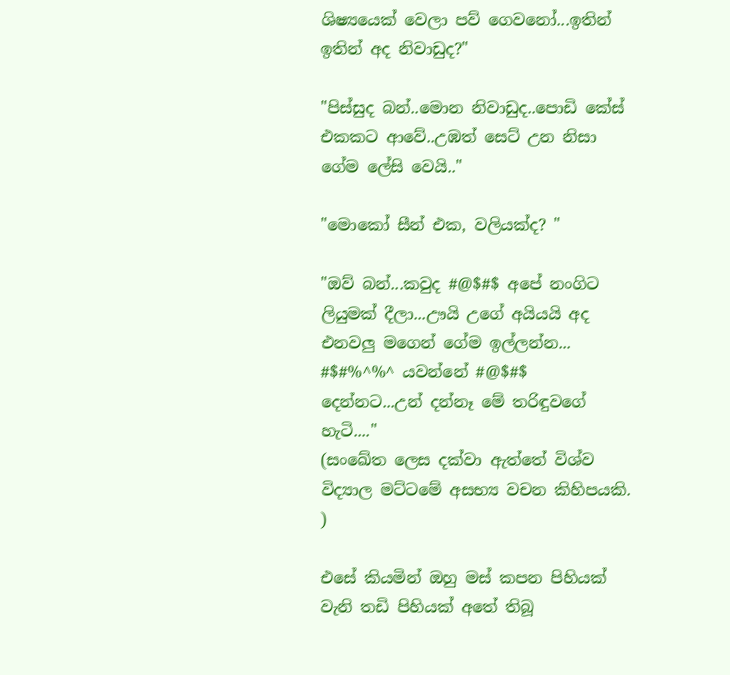ශිෂ්‍යයෙක් වෙලා පව් ගෙවනෝ...ඉතින් ඉතින් අද නිවාඩුද?"

"පිස්සුද බන්..මොන නිවාඩුද..පොඩි කේස් එකකට ආවේ..උඹත් සෙට් උන නිසා ගේම ලේසි වෙයි.."

"මොකෝ සීන් එක, වලියක්ද? "

"ඔව් බන්...කවුද #@$#$ අපේ නංගිට ලියුමක් දීලා...ඌයි උගේ අයියයි අද එනවලු මගෙන් ගේම ඉල්ලන්න... #$#%^%^ යවන්නේ #@$#$ දෙන්නට...උන් දන්නෑ මේ තරිඳුවගේ හැටි...."
(සංඛේත ලෙස දක්වා ඇත්තේ විශ්ව විද්‍යාල මට්ටමේ අසභ්‍ය වචන කිහිපයකි. )

එසේ කියමින් ඔහු මස් කපන පිහියක් වැනි තඩි පිහියක් අතේ තිබූ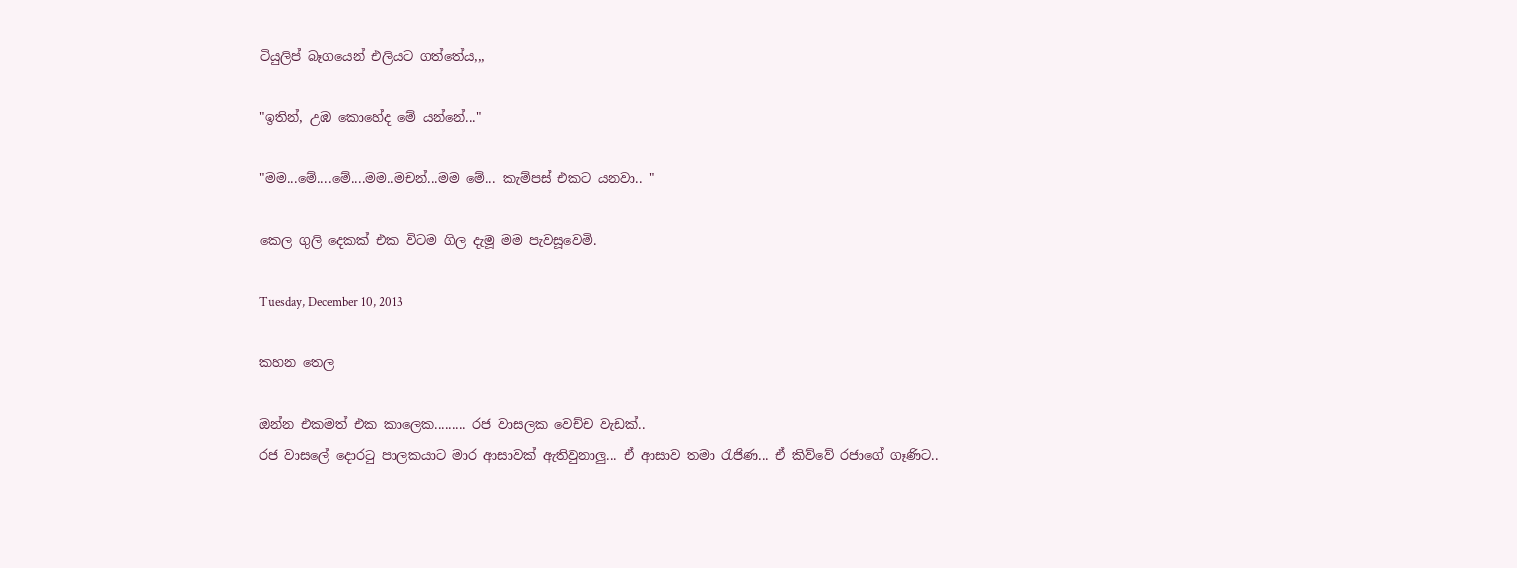ටියුලිප් බෑගයෙන් එලියට ගත්තේය,,,

"ඉතින්, උඹ කොහේද මේ යන්නේ..."

"මම...මේ....මේ....මම..මචන්...මම මේ... කැම්පස් එකට යනවා.. "

කෙල ගුලි දෙකක් එක විටම ගිල දැමූ මම පැවසූවෙමි.

Tuesday, December 10, 2013

කහන තෙල

ඔන්න එකමත් එක කාලෙක......... රජ වාසලක වෙච්ච වැඩක්..
රජ වාසලේ දොරටු පාලකයාට මාර ආසාවක් ඇතිවුනාලු... ඒ ආසාව තමා රැජිණ... ඒ කිව්වේ රජාගේ ගෑණිට..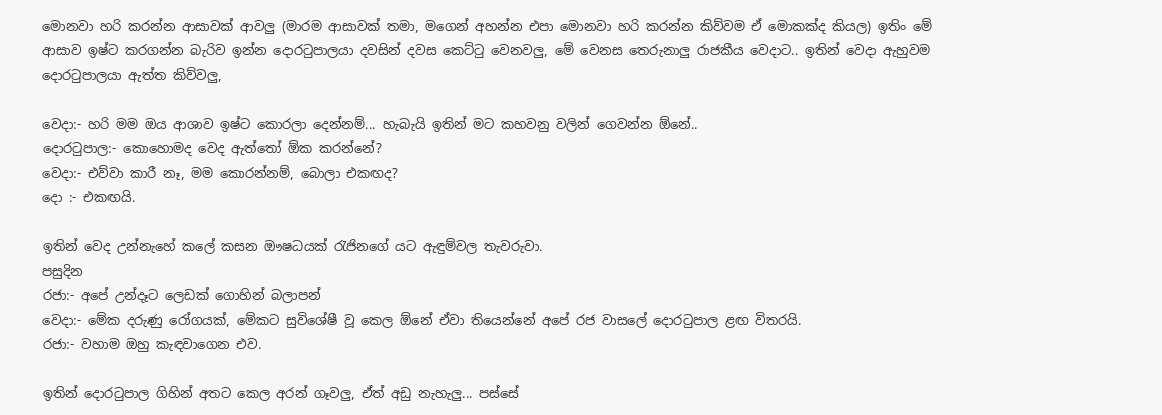මොනවා හරි කරන්න ආසාවක් ආවලු (මාරම ආසාවක් තමා, මගෙන් අහන්න එපා මොනවා හරි කරන්න කිව්වම ඒ මොකක්ද කියල) ඉතිං මේ ආසාව ඉෂ්ට කරගන්න බැරිව ඉන්න දොරටුපාලයා දවසින් දවස කෙට්ටු වෙනවලු, මේ වෙනස තෙරුනාලු රාජකීය වෙදාට.. ඉතින් වෙදා ඇහුවම දොරටුපාලයා ඇත්ත කිව්වලු,

වෙදා:- හරි මම ඔය ආශාව ඉෂ්ට කොරලා දෙන්නම්... හැබැයි ඉතින් මට කහවනු වලින් ගෙවන්න ඕනේ..
දොරටුපාල:- කොහොමද වෙද ඇත්තෝ ඕක කරන්නේ?
වෙදා:- එව්වා කාරී නෑ, මම කොරන්නම්, බොලා එකඟද?
දො :- එකඟයි.

ඉතින් වෙද උන්නැහේ කලේ කසන ඖෂධයක් රැජිනගේ යට ඇඳුම්වල තැවරුවා.
පසුදින
රජා:- අපේ උන්දෑට ලෙඩක් ගොහින් බලාපන්
වෙදා:- මේක දරුණු රෝගයක්, මේකට සුවිශේෂී වූ කෙල ඕනේ ඒවා තියෙන්නේ අපේ රජ වාසලේ දොරටුපාල ළඟ විතරයි.
රජා:- වහාම ඔහු කැඳවාගෙන එව.

ඉතින් දොරටුපාල ගිහින් අතට කෙල අරන් ගෑවලු, ඒත් අඩු නැහැලු... පස්සේ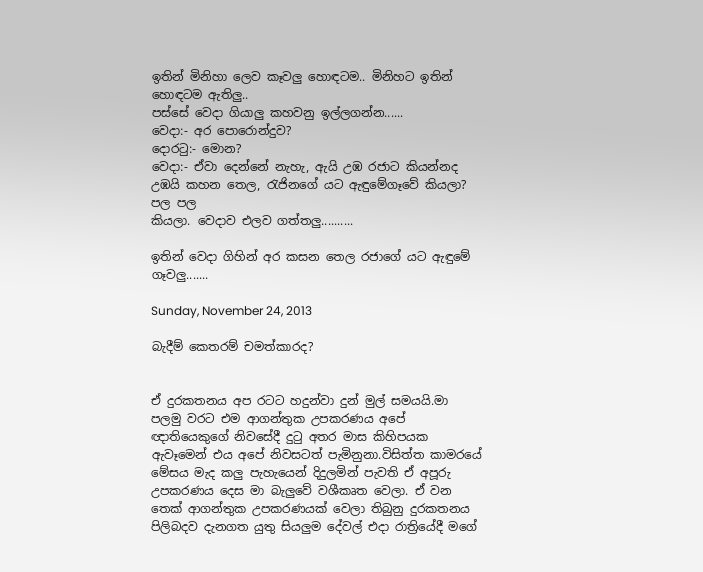ඉතින් මිනිහා ලෙව කෑවලු හොඳටම.. මිනිහට ඉතින් හොඳටම ඇතිලු..
පස්සේ වෙදා ගියාලු කහවනු ඉල්ලගන්න......
වෙදා:- අර පොරොන්දුව?
දොරටු:- මොන?
වෙදා:- ඒවා දෙන්නේ නැහැ, ඇයි උඹ රජාට කියන්නද උඹයි කහන තෙල, රැජිනගේ යට ඇඳුමේගෑවේ කියලා? පල පල
කියලා. වෙදාව එලව ගත්තලු..........

ඉතින් වෙදා ගිහින් අර කසන තෙල රජාගේ යට ඇඳුමේ ගෑවලු.......

Sunday, November 24, 2013

බැදීම් කෙතරම් චමත්කාරද?


ඒ දුරකතනය අප රටට හදුන්වා දුන් මුල් සමයයි.මා පලමු වරට එම ආගන්තුක උපකරණය අපේ ඥාතියෙකුගේ නිවසේදී දුටු අතර මාස කිහිපයක ඇවෑමෙන් එය අපේ නිවසටත් පැමිනුනා.විසිත්ත කාමරයේ මේසය මැද කලු පැහැයෙන් දිදුලමින් පැවති ඒ අපූරු උපකරණය දෙස මා බැලුවේ වශීකෘත වෙලා. ඒ වන තෙක් ආගන්තුක උපකරණයක් වෙලා තිබුනු දුරකතනය පිලිබදව දැනගත යුතු සියලුම දේවල් එදා රාත්‍රියේදී මගේ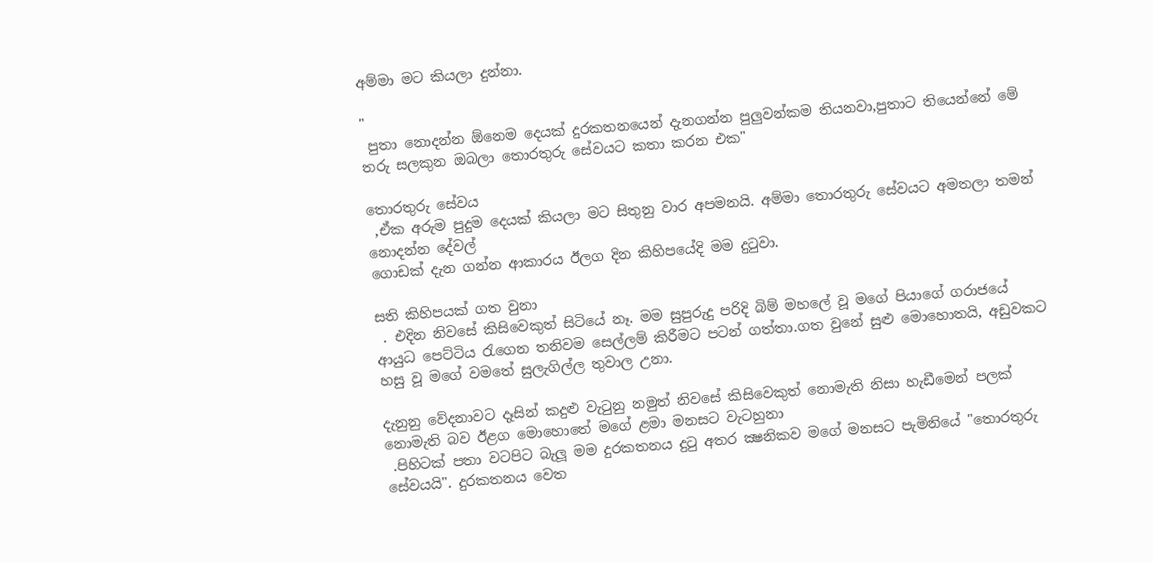අම්මා මට කියලා දුන්නා.

"
 පුතා නොදන්න ඕනෙම දෙයක් දුරකතනයෙන් දැනගන්න පුලුවන්කම තියනවා,පුතාට තියෙන්නේ මේ තරු සලකුන ඔබලා තොරතුරු සේවයට කතා කරන එක"

තොරතුරු සේවය
 ,ඒක අරුම පුදුම දෙයක් කියලා මට සිතුනු වාර අපමනයි. අම්මා තොරතුරු සේවයට අමතලා තමන් නොදන්න දේවල්
ගොඩක් දැන ගන්න ආකාරය ඊලග දින කිහිපයේදි මම දුටුවා.

සති කිහිපයක් ගත වුනා
 . එදින නිවසේ කිසිවෙකුත් සිටියේ නෑ. මම සුපුරුදු පරිදි බිම් මහලේ වූ මගේ පියාගේ ගරාජයේ ආයුධ පෙට්ටිය රැගෙන තනිවම සෙල්ලම් කිරීමට පටන් ගත්තා.ගත වුනේ සුළු මොහොතයි, අඩුවකට හසු වූ මගේ වමතේ සුලැගිල්ල තුවාල උනා.

දැනුනු වේදනාවට දෑසින් කදුළු වැටුනු නමුත් නිවසේ කිසිවෙකුත් නොමැති නිසා හැඩීමෙන් පලක් නොමැති බව ඊළග මොහොතේ මගේ ළමා මනසට වැටහුනා
 .පිහිටක් පතා වටපිට බැලූ මම දුරකතනය දුටු අතර ක්‍ෂනිකව මගේ මනසට පැමිනියේ "තොරතුරු සේවයයි". දුරකතනය වෙත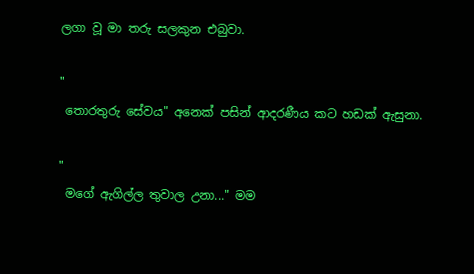ලගා වූ මා තරු සලකුන එබුවා.

"
 තොරතුරු සේවය" අනෙක් පසින් ආදරණීය කට හඩක් ඇසුනා.

"
 මගේ ඇගිල්ල තුවාල උනා..." මම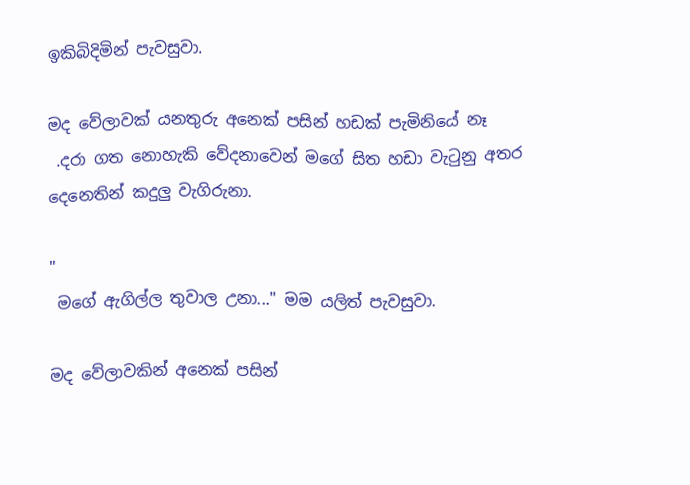ඉකිබිදිමින් පැවසුවා.

මද වේලාවක් යනතුරු අනෙක් පසින් හඩක් පැමිනියේ නෑ
 .දරා ගත නොහැකි වේදනාවෙන් මගේ සිත හඩා වැටුනු අතර දෙනෙතින් කදුලු වැගිරුනා.

"
 මගේ ඇගිල්ල තුවාල උනා..." මම යලිත් පැවසුවා.

මද වේලාවකින් අනෙක් පසින්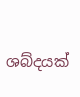ශබ්දයක්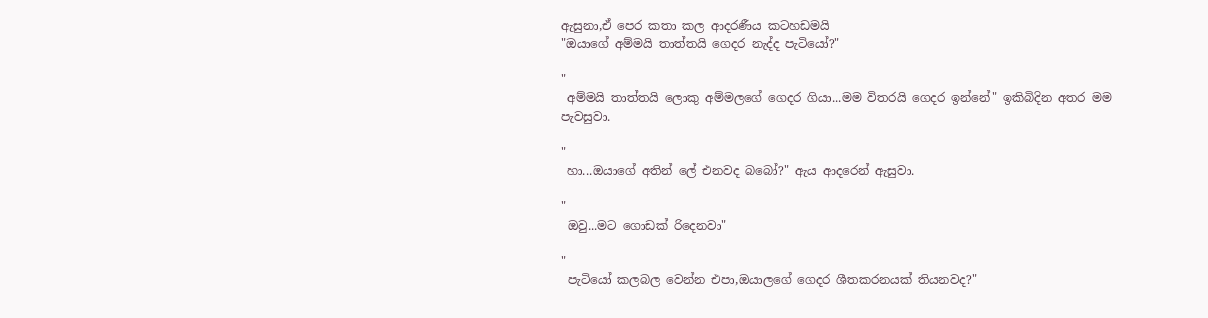ඇසුනා,ඒ පෙර කතා කල ආදරණීය කටහඩමයි
"ඔයාගේ අම්මයි තාත්තයි ගෙදර නැද්ද පැටියෝ?"

"
 අම්මයි තාත්තයි ලොකු අම්මලගේ ගෙදර ගියා...මම විතරයි ගෙදර ඉන්නේ" ඉකිබිදින අතර මම පැවසුවා.

"
 හා...ඔයාගේ අතින් ලේ එනවද බබෝ?" ඇය ආදරෙන් ඇසුවා.

"
 ඔවු...මට ගොඩක් රිදෙනවා"

"
 පැටියෝ කලබල වෙන්න එපා,ඔයාලගේ ගෙදර ශීතකරනයක් තියනවද?"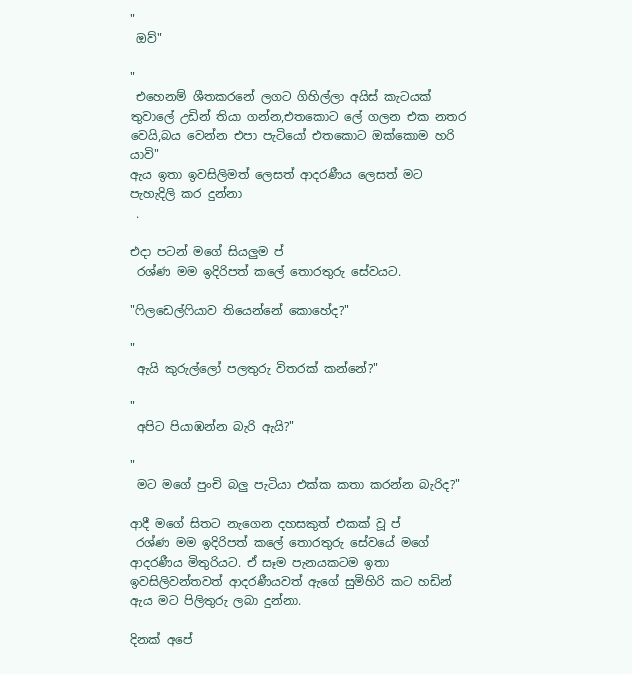"
 ඔව්"

"
 එහෙනම් ශීතකරනේ ලගට ගිහිල්ලා අයිස් කැටයක් තුවාලේ උඩින් තියා ගන්න,එතකොට ලේ ගලන එක නතර වෙයි,බය වෙන්න එපා පැටියෝ එතකොට ඔක්කොම හරි යාවි"
ඇය ඉතා ඉවසිලිමත් ලෙසත් ආදරණීය ලෙසත් මට පැහැදිලි කර දුන්නා
 .

එදා පටන් මගේ සියලුම ප්
 රශ්ණ මම ඉදිරිපත් කලේ තොරතුරු සේවයට.

"ෆිලඩෙල්ෆියාව තියෙන්නේ කොහේද?"

"
 ඇයි කුරුල්ලෝ පලතුරු විතරක් කන්නේ?"

"
 අපිට පියාඹන්න බැරි ඇයි?"

"
 මට මගේ පුංචි බලු පැටියා එක්ක කතා කරන්න බැරිද?"

ආදී මගේ සිතට නැගෙන දහසකුත් එකක් වූ ප්
 රශ්ණ මම ඉදිරිපත් කලේ තොරතුරු සේවයේ මගේ ආදරණීය මිතුරියට. ඒ සෑම පැනයකටම ඉතා ඉවසිලිවන්තවත් ආදරණීයවත් ඇගේ සුමිහිරි කට හඩින් ඇය මට පිලිතුරු ලබා දුන්නා.

දිනක් අපේ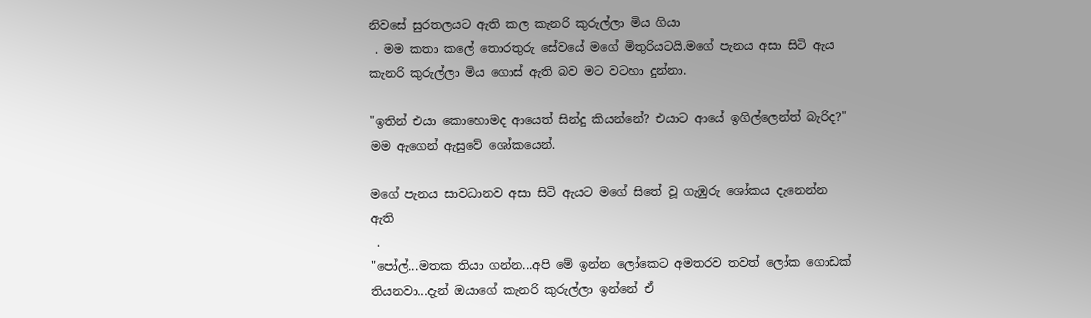නිවසේ සුරතලයට ඇති කල කැනරි කුරුල්ලා මිය ගියා
 . මම කතා කලේ තොරතුරු සේවයේ මගේ මිතුරියටයි.මගේ පැනය අසා සිටි ඇය කැනරි කුරුල්ලා මිය ගොස් ඇති බව මට වටහා දුන්නා.

"ඉතින් එයා කොහොමද ආයෙත් සින්දු කියන්නේ? එයාට ආයේ ඉගිල්ලෙන්ත් බැරිද?" මම ඇගෙන් ඇසුවේ ශෝකයෙන්.

මගේ පැනය සාවධානව අසා සිටි ඇයට මගේ සිතේ වූ ගැඹුරු ශෝකය දැනෙන්න ඇති
 .
"පෝල්...මතක තියා ගන්න...අපි මේ ඉන්න ලෝකෙට අමතරව තවත් ලෝක ගොඩක් තියනවා...දැන් ඔයාගේ කැනරි කුරුල්ලා ඉන්නේ ඒ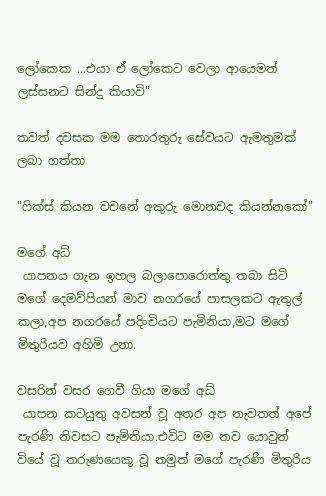ලෝකෙක ...එයා ඒ ලෝකෙට වෙලා ආයෙමත් ලස්සනට සින්දු කියාවි"

තවත් දවසක මම තොරතුරු සේවයට ඇමතුමක් ලබා ගත්තා

"ෆික්ස් කියන වචනේ අකුරු මොනවද කියන්නකෝ"

මගේ අධ්
 යාපනය ගැන ඉහල බලාපොරොත්තු තබා සිටි මගේ දෙමව්පියන් මාව නගරයේ පාසලකට ඇතුල් කලා,අප නගරයේ පදිංචියට පැමිනියා,මට මගේ මිතුරියව අහිමි උනා.

වසරින් වසර ගෙවී ගියා මගේ අධ්
 යාපන කටයුතු අවසන් වූ අතර අප නැවතත් අපේ පැරණි නිවසට පැමිනියා.එවිට මම නව යොවුන් වියේ වූ තරුණයෙකු වූ නමුත් මගේ පැරණි මිතුරිය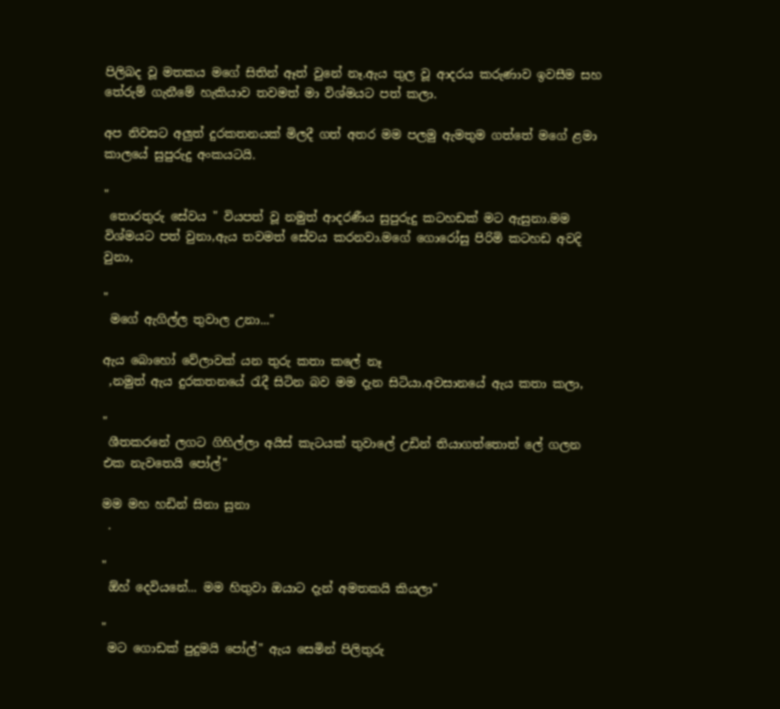පිලිබද වූ මතකය මගේ සිතින් ඈත් වුනේ නෑ.ඇය තුල වූ ආදරය කරුණාව ඉවසීම සහ තේරුම් ගැනීමේ හැකියාව තවමත් මා විශ්මයට පත් කලා.

අප නිවසට අලුත් දුරකතනයක් මිලදී ගත් අතර මම පලමු ඇමතුම ගත්තේ මගේ ළමා කාලයේ සුපුරුදු අංකයටයි.

"
 තොරතුරු සේවය " වියපත් වූ නමුත් ආදරණීය සුපුරුදු කටහඩක් මට ඇසුනා.මම විශ්මයට පත් වුනා,ඇය තවමත් සේවය කරනවා.මගේ ගොරෝසු පිරිමි කටහඩ අවදි වුනා,

"
 මගේ ඇගිල්ල තුවාල උනා..."

ඇය බොහෝ වේලාවක් යන තුරු කතා කලේ නෑ
 ,නමුත් ඇය දුරකතනයේ රැදී සිටින බව මම දැන සිටියා.අවසානයේ ඇය කතා කලා,

"
 ශීතකරනේ ලගට ගිහිල්ලා අයිස් කැටයක් තුවාලේ උඩින් තියාගත්තොත් ලේ ගලන එක නැවතෙයි පෝල්"

මම මහ හඩින් සිනා සුනා
 .

"
 ඕහ් දෙවියනේ... මම හිතුවා ඔයාට දැන් අමතකයි කියලා"

"
 මට ගොඩක් පුදුමයි පෝල්" ඇය සෙමින් පිලිතුරු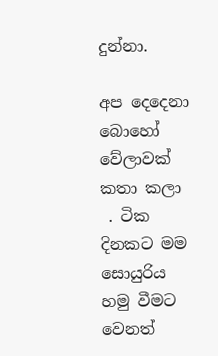දුන්නා.

අප දෙදෙනා බොහෝ වේලාවක් කතා කලා
 . ටික දිනකට මම සොයුරිය හමු වීමට වෙනත්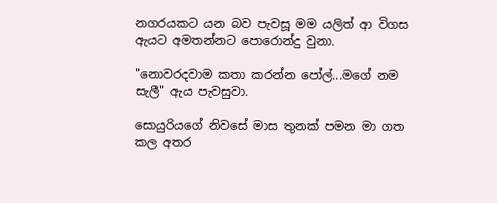නගරයකට යන බව පැවසූ මම යලිත් ආ විගස ඇයට අමතන්නට පොරොන්දු වුනා.

"නොවරදවාම කතා කරන්න පෝල්...මගේ නම සැලී" ඇය පැවසුවා.

සොයුරියගේ නිවසේ මාස තුනක් පමන මා ගත කල අතර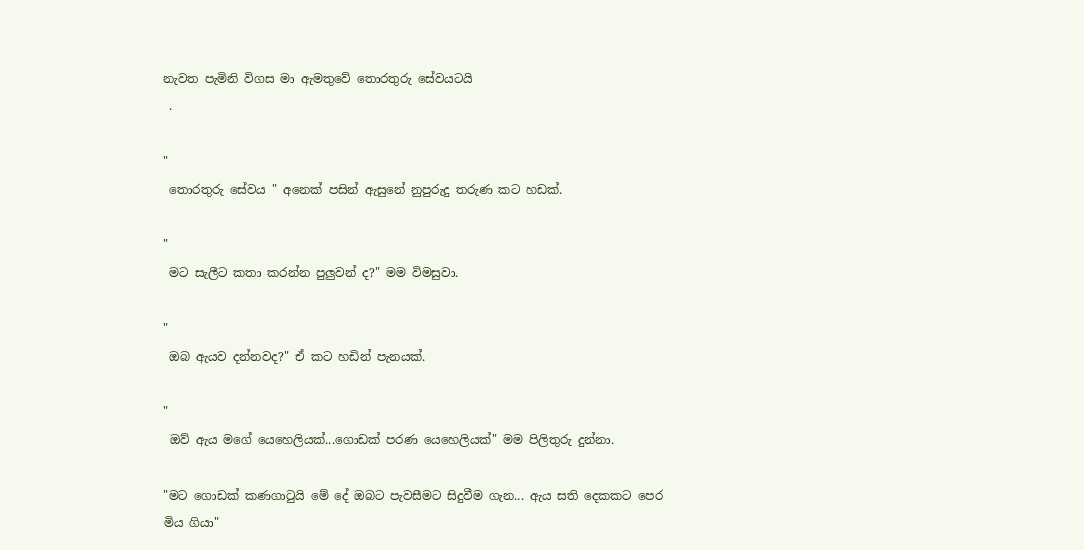නැවත පැමිනි විගස මා ඇමතුවේ තොරතුරු සේවයටයි
 .

"
 තොරතුරු සේවය " අනෙක් පසින් ඇසුනේ නුපුරුදු තරුණ කට හඩක්.

"
 මට සැලීට කතා කරන්න පුලුවන් ද?" මම විමසුවා.

"
 ඔබ ඇයව දන්නවද?" ඒ කට හඩින් පැනයක්.

"
 ඔව් ඇය මගේ යෙහෙලියක්...ගොඩක් පරණ යෙහෙලියක්" මම පිලිතුරු දුන්නා.

"මට ගොඩක් කණගාටුයි මේ දේ ඔබට පැවසීමට සිදුවීම ගැන... ඇය සති දෙකකට පෙර මිය ගියා"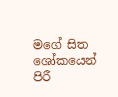මගේ සිත ශෝකයෙන් පිරී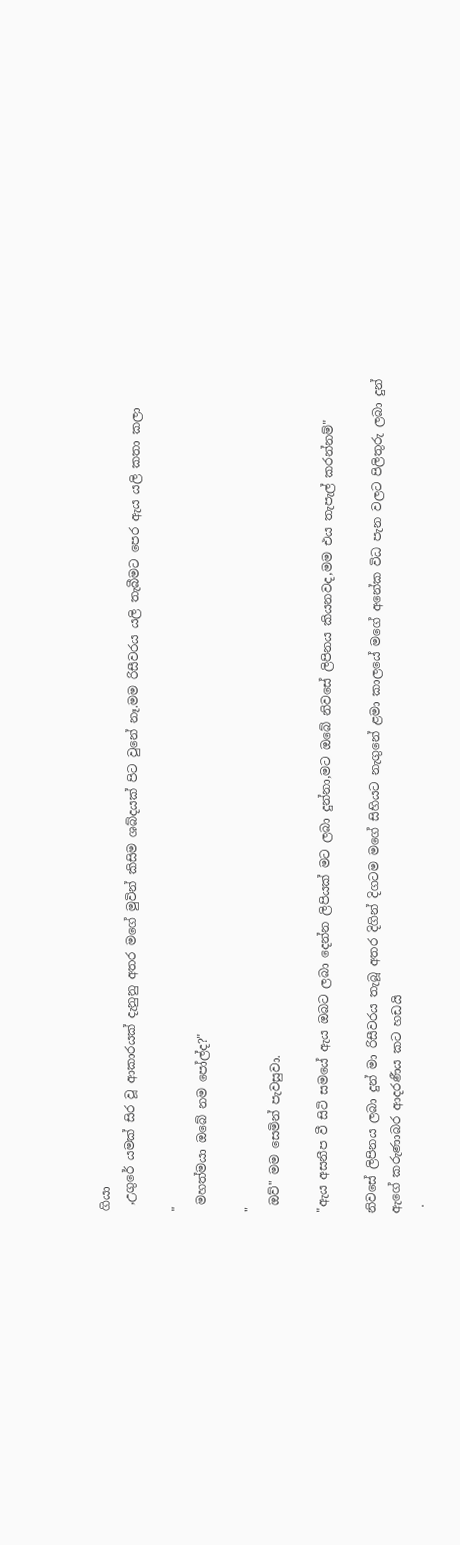ගියා
 ,උගුරේ යමක් සිර වූ ආකාරයක් දැනුනු අතර මගේ මුවින් කිසිම ශබ්දයක් පිට වුනේ නෑ.මම රිසීවරය යලි තැබීමට පෙර ඇය යලි කතා කලා

"
 මහත්මයා ඔබේ නම පෝල්ද?"

"
 ඔව්" මම සෙමින් පැවසුවා.

"ඇය අසනීප වී සිටි සමයේ ඇය ඔබට ලබා දෙන්න ලිපියක් මට ලබා දුන්නා,මට ඔබේ නිවසේ ලිපිනය කියනවද,මම එය තැපැල් කරන්නම්"

නිවසේ ලිපිනය ලබා දුන් මා රිසීවරය තැබූ අතර දිගින් දිගටම මගේ සිහියට නැගුනේ ළමා කාලයේ මගේ අනේක විධ පැන වලට පිලිතුරු ලබා දුන් ඇගේ කරුණාබර ආදරණීය කට හඩයි
 .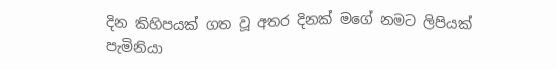දින කිහිපයක් ගත වූ අතර දිනක් මගේ නමට ලිපියක් පැමිනියා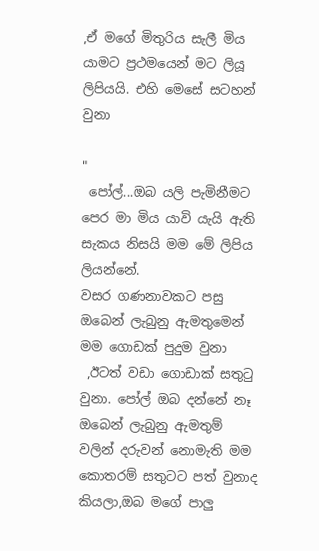,ඒ මගේ මිතුරිය සැලී මිය යාමට ප්‍රථමයෙන් මට ලියූ ලිපියයි. එහි මෙසේ සටහන් වුනා

"
 පෝල්...ඔබ යලි පැමිනීමට පෙර මා මිය යාවි යැයි ඇති සැකය නිසයි මම මේ ලිපිය ලියන්නේ.
වසර ගණනාවකට පසු ඔබෙන් ලැබුනු ඇමතුමෙන් මම ගොඩක් පුදුම වුනා
 ,ඊටත් වඩා ගොඩාක් සතුටු වුනා. පෝල් ඔබ දන්නේ නෑ ඔබෙන් ලැබුනු ඇමතුම් වලින් දරුවන් නොමැති මම කොතරම් සතුටට පත් වුනාද කියලා,ඔබ මගේ පාලු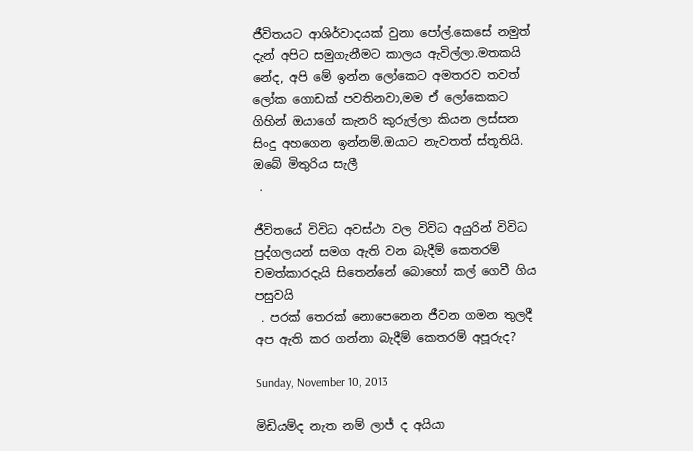ජීවිතයට ආශිර්වාදයක් වුනා පෝල්.කෙසේ නමුත් දැන් අපිට සමුගැනීමට කාලය ඇවිල්ලා.මතකයි නේද, අපි මේ ඉන්න ලෝකෙට අමතරව තවත් ලෝක ගොඩක් පවතිනවා,මම ඒ ලෝකෙකට ගිහින් ඔයාගේ කැනරි කුරුල්ලා කියන ලස්සන සිංදු අහගෙන ඉන්නම්.ඔයාට නැවතත් ස්තූතියි.
ඔබේ මිතුරිය සැලී
 .

ජීවිතයේ විවිධ අවස්ථා වල විවිධ අයුරින් විවිධ පුද්ගලයන් සමග ඇති වන බැදීම් කෙතරම් චමත්කාරදැයි සිතෙන්නේ බොහෝ කල් ගෙවී ගිය පසුවයි
 . පරක් තෙරක් නොපෙනෙන ජීවන ගමන තුලදී අප ඇති කර ගන්නා බැදීම් කෙතරම් අපූරුද?

Sunday, November 10, 2013

මිඩියම්ද නැත නම් ලාජ් ද අයියා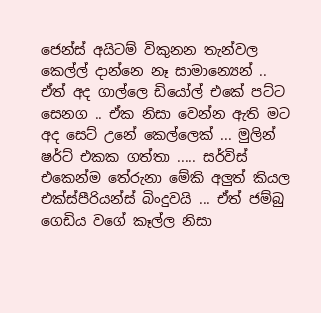ජෙන්ස් අයිටම් විකුනන තැන්වල කෙල්ල් දාන්නෙ නෑ සාමාන්‍යෙන් .. ඒත් අද ගාල්ලෙ ඩියෝල් එකේ පට්ට සෙනග .. ඒක නිසා වෙන්න ඇති මට අද සෙට් උනේ කෙල්ලෙක් ... මුලින් ෂර්ට් එකක ගත්තා ..... සර්විස් එකෙන්ම තේරුනා මේකි අලුත් කියල එක්ස්පීරියන්ස් බිංදුවයි ... ඒත් ජම්බු ගෙඩිය වගේ කෑල්ල නිසා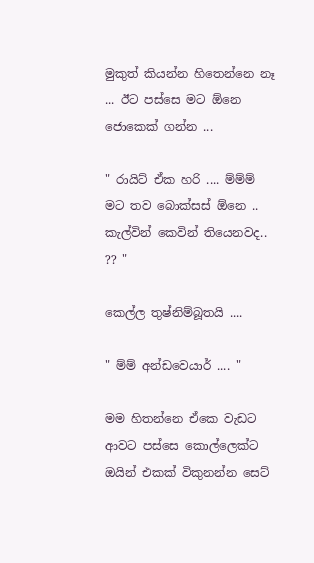මුකුත් කියන්න හිතෙන්නෙ නෑ ... ඊට පස්සෙ මට ඕනෙ ජොකෙක් ගන්න ...

" රායිට් ඒක හරි .... ම්ම්ම් මට තව බොක්සස් ඕනෙ .. කැල්වින් කෙවින් තියෙනවද.. ?? "

කෙල්ල තුෂ්නිම්බූතයි ....

" ම්ම් අන්ඩවෙයාර් .... "

මම හිතන්නෙ ඒකෙ වැඩට ආවට පස්සෙ කොල්ලෙක්ට ඔයින් එකක් විකුනන්න සෙට්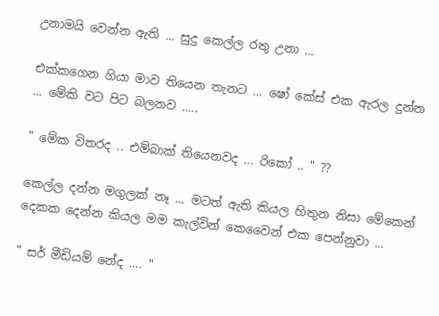උනාමයි වෙන්න ඇති ... සුදු කෙල්ල රතු උනා ...

එක්කගෙන ගියා මාව තියෙන තැනට ... ෂෝ කේස් එක ඇරල දුන්න ... මේකි වට පිට බලනව .....

" මේක විතරද .. එම්බාක් තියෙනවද ... රිකෝ .. " ??

කෙල්ල දන්න මගුලක් නෑ ... මටත් ඇති කියල හිතුන නිසා මේකෙන් දෙකක දෙන්න කියල මම කැල්වින් කෙවෛන් එක පෙන්නුවා ...

" සර් මීඩියම් නේද .... "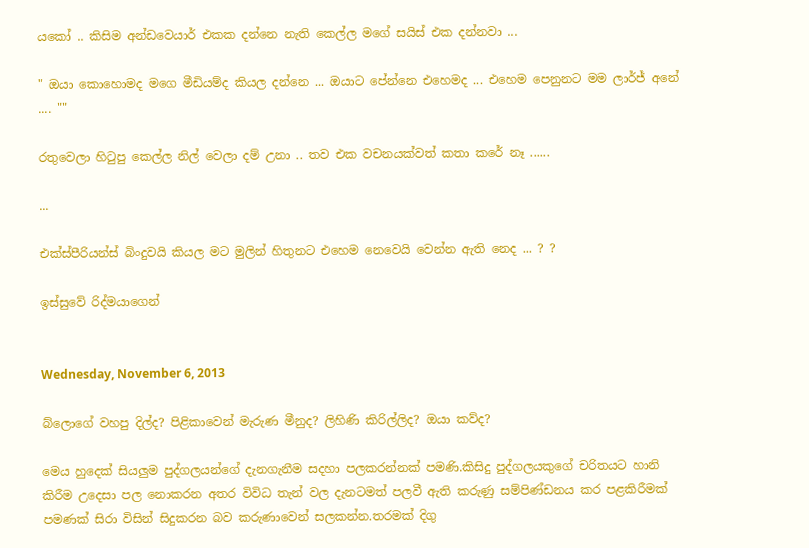යකෝ .. කිසිම අන්ඩවෙයාර් එකක දන්නෙ නැති කෙල්ල මගේ සයිස් එක දන්නවා ...

" ඔයා කොහොමද මගෙ මීඩියම්ද කියල දන්නෙ ... ඔයාට පේන්නෙ එහෙමද ... එහෙම පෙනුනට මම ලාර්ජ් අනේ .... ""

රතුවෙලා හිටුපු කෙල්ල නිල් වෙලා දම් උනා .. තව එක වචනයක්වත් කතා කරේ නෑ ......

...

එක්ස්පීරියන්ස් බිංදුවයි කියල මට මුලින් හිතුනට එහෙම නෙවෙයි වෙන්න ඇති නෙද ... ? ?

ඉස්සුවේ රිද්මයාගෙන්


Wednesday, November 6, 2013

බ්ලොගේ වහපු දිල්ද? පිළිකාවෙන් මැරුණ මීනුද? ලිහිණි කිරිල්ලිද? ඔයා කව්ද?

මෙය හුදෙක් සියලුම පුද්ගලයන්ගේ දැනගැනීම සදහා පලකරන්නක් පමණි.කිසිදු පුද්ගලයකුගේ චරිතයට හානි කිරීම උදෙසා පල නොකරන අතර විවිධ තැන් වල දැනටමත් පලවී ඇති කරුණු සම්පිණ්ඩනය කර පළකිරීමක් පමණක් සිරා විසින් සිදුකරන බව කරුණාවෙන් සලකන්න.තරමක් දිගු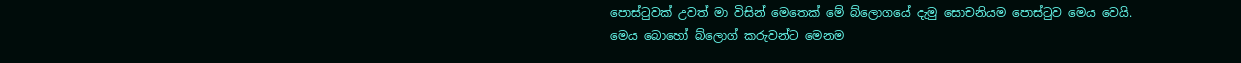පොස්ටුවක් උවත් මා විසින් මෙතෙක් මේ බ්ලොගයේ දැමු සොචනියම පොස්ටුව මෙය වෙයි.
මෙය බොහෝ බ්ලොග් කරුවන්ට මෙනම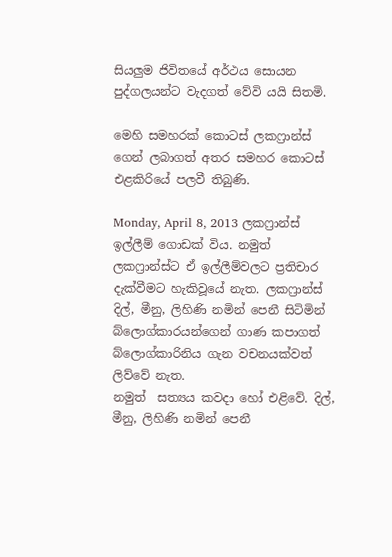සියලුම ජිවිතයේ අර්ථය සොයන පුද්ගලයන්ට වැදගත් වේවි යයි සිතමි.

මෙහි සමහරක් කොටස් ලකෆ්‍රාන්ස් ගෙන් ලබාගත් අතර සමහර කොටස් එළකිරියේ පලවී තිබුණි.

Monday, April 8, 2013 ලකෆ්‍රාන්ස්
ඉල්ලීම් ගොඩක් විය. නමුත් ලකෆ්‍රාන්ස්ට ඒ ඉල්ලීම්වලට ප්‍රතිචාර දැක්වීමට හැකිවූයේ නැත. ලකෆ්‍රාන්ස් දිල්, මීනු, ලිහිණි නමින් පෙනී සිටිමින් බ්ලොග්කාරයන්ගෙන් ගාණ කපාගත් බ්ලොග්කාරිනිය ගැන වචනයක්වත් ලිව්වේ නැත.
නමුත්  සත්‍යය කවදා හෝ එළිවේ. දිල්, මීනු, ලිහිණි නමින් පෙනී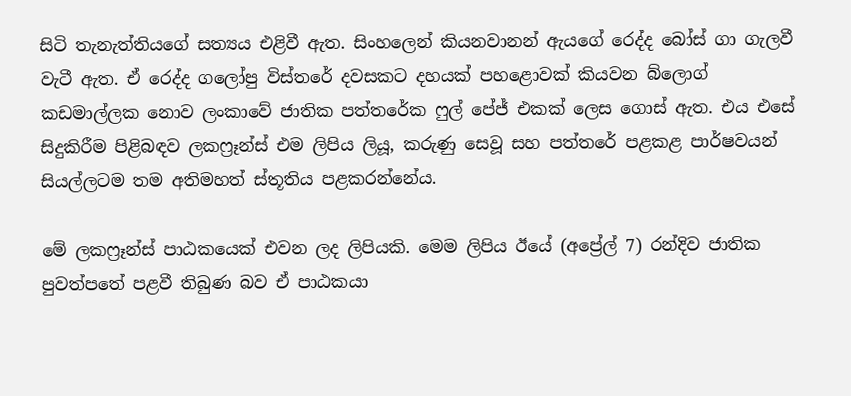සිටි තැනැත්තියගේ සත්‍යය එළිවී ඇත. සිංහලෙන් කියනවානන් ඇයගේ රෙද්ද බෝස් ගා ගැලවී වැටී ඇත. ඒ රෙද්ද ගලෝපු විස්තරේ දවසකට දහයක් පහළොවක් කියවන බ්ලොග් කඩමාල්ලක නොව ලංකාවේ ජාතික පත්තරේක ෆුල් පේජ් එකක් ලෙස ගොස් ඇත. එය එසේ සිදුකිරීම පිළිබඳව ලකෆ්‍රෑන්ස් එම ලිපිය ලියූ, කරුණු සෙවූ සහ පත්තරේ පළකළ පාර්ෂවයන් සියල්ලටම තම අතිමහත් ස්තූතිය පළකරන්නේය.

මේ ලකෆ්‍රෑන්ස් පාඨකයෙක් එවන ලද ලිපියකි. මෙම ලිපිය ඊයේ (අප්‍රේල් 7) රන්දිව ජාතික පුවත්පතේ පළවී තිබුණ බව ඒ පාඨකයා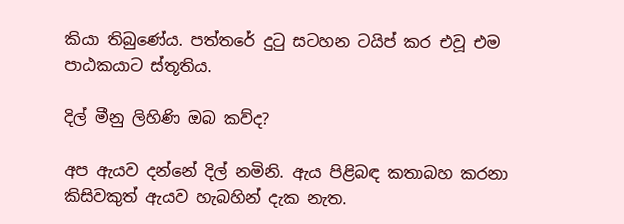කියා තිබුණේය. පත්තරේ දුටු සටහන ටයිප් කර එවූ එම පාඨකයාට ස්තූතිය.

දිල් මීනු ලිහිණි ඔබ කව්ද?

අප ඇයව දන්නේ දිල් නමිනි. ඇය පිළිබඳ කතාබහ කරනා කිසිවකුත් ඇයව හැබහින් දැක නැත.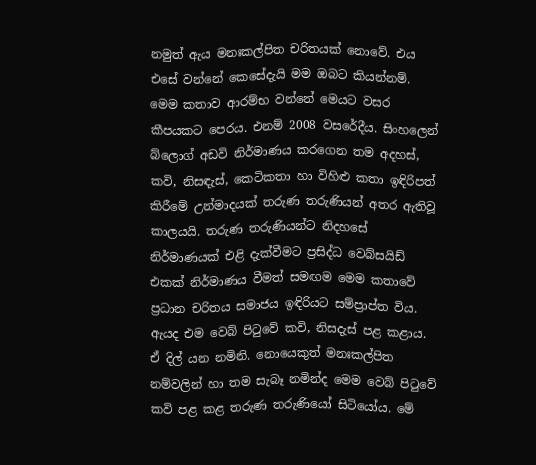නමුත් ඇය මනඃකල්පිත චරිතයක් නොවේ. එය එසේ වන්නේ කෙසේදැයි මම ඔබට කියන්නම්. මෙම කතාව ආරම්භ වන්නේ මෙයට වසර කීපයකට පෙරය. එනම් 2008 වසරේදීය. සිංහලෙන් බ්ලොග් අඩවි නිර්මාණය කරගෙන තම අදහස්, කවි, නිසඳැස්, කෙටිකතා හා විහිළු කතා ඉඳිරිපත් කිරීමේ උන්මාදයක් තරුණ තරුණියන් අතර ඇතිවූ කාලයයි. තරුණ තරුණියන්ට නිදහසේ නිර්මාණයක් එළි දැක්වීමට ප්‍රසිද්ධ වෙබ්සයිඩ් එකක් නිර්මාණය වීමත් සමඟම මෙම කතාවේ ප්‍රධාන චරිතය සමාජය ඉඳිරියට සම්ප්‍රාප්ත විය. ඇයද එම වෙබ් පිටුවේ කවි, නිසදැස් පළ කළාය. ඒ දිල් යන නමිනි. නොයෙකුත් මනඃකල්පිත නම්වලින් හා තම සැබෑ නමින්ද මෙම වෙබ් පිටුවේ කවි පළ කළ තරුණ තරුණියෝ සිටියෝය. මේ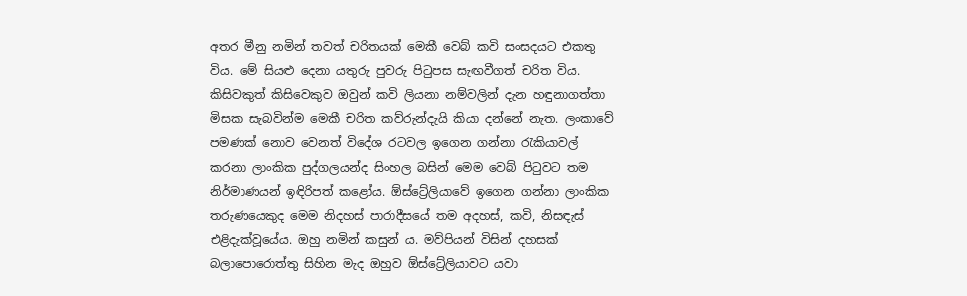අතර මීනු නමින් තවත් චරිතයක් මෙකී වෙබ් කවි සංසදයට එකතු විය. මේ සියළු දෙනා යතුරු පුවරු පිටුපස සැඟවීගත් චරිත විය. කිසිවකුත් කිසිවෙකුව ඔවුන් කවි ලියනා නම්වලින් දැන හඳුනාගත්තා මිසක සැබවින්ම මෙකී චරිත කව්රුන්දැයි කියා දන්නේ නැත. ලංකාවේ පමණක් නොව වෙනත් විදේශ රටවල ඉගෙන ගන්නා රැකියාවල් කරනා ලාංකික පුද්ගලයන්ද සිංහල බසින් මෙම වෙබ් පිටුවට තම නිර්මාණයන් ඉඳිරිපත් කළෝය. ඕස්ට්‍රේලියාවේ ඉගෙන ගන්නා ලාංකික තරුණයෙකුද මෙම නිදහස් පාරාදීසයේ තම අදහස්, කවි, නිසඳැස් එළිදැක්වූයේය. ඔහු නමින් කසුන් ය. මව්පියන් විසින් දහසක් බලාපොරොත්තු සිහින මැද ඔහුව ඕස්ට්‍රේලියාවට යවා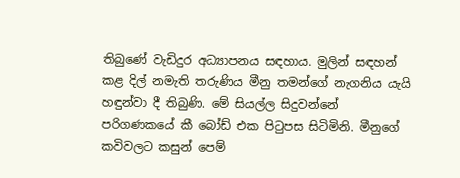තිබුණේ වැඩිදුර අධ්‍යාපනය සඳහාය. මුලින් සඳහන් කළ දිල් නමැති තරුණිය මීනු තමන්ගේ නැගනිය යැයි හඳුන්වා දී තිබුණි. මේ සියල්ල සිදුවන්නේ පරිගණකයේ කී බෝඩ් එක පිටුපස සිටිමිනි. මීනුගේ කවිවලට කසුන් පෙම්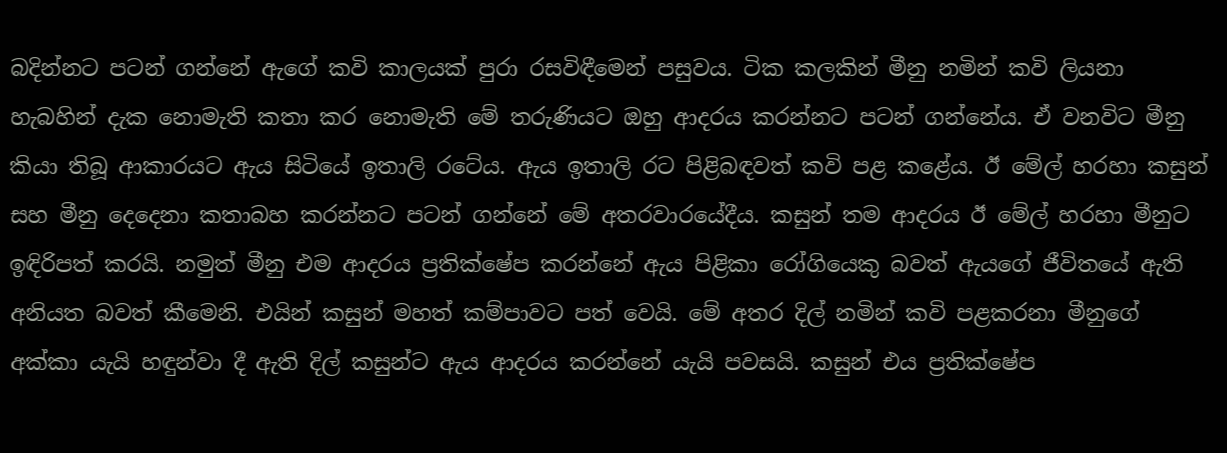බදින්නට පටන් ගන්නේ ඇගේ කවි කාලයක් පුරා රසවිඳීමෙන් පසුවය. ටික කලකින් මීනු නමින් කවි ලියනා හැබහින් දැක නොමැති කතා කර නොමැති මේ තරුණියට ඔහු ආදරය කරන්නට පටන් ගන්නේය. ඒ වනවිට මීනු කියා තිබූ ආකාරයට ඇය සිටියේ ඉතාලි රටේය. ඇය ඉතාලි රට පිළිබඳවත් කවි පළ කළේය. ඊ මේල් හරහා කසුන් සහ මීනු දෙදෙනා කතාබහ කරන්නට පටන් ගන්නේ මේ අතරවාරයේදීය. කසුන් තම ආදරය ඊ මේල් හරහා මීනුට ඉඳිරිපත් කරයි. නමුත් මීනු එම ආදරය ප්‍රතික්ෂේප කරන්නේ ඇය පිළිකා රෝගියෙකු බවත් ඇයගේ ජීවිතයේ ඇති අනියත බවත් කීමෙනි. එයින් කසුන් මහත් කම්පාවට පත් වෙයි. මේ අතර දිල් නමින් කවි පළකරනා මීනුගේ අක්කා යැයි හඳුන්වා දී ඇති දිල් කසුන්ට ඇය ආදරය කරන්නේ යැයි පවසයි. කසුන් එය ප්‍රතික්ෂේප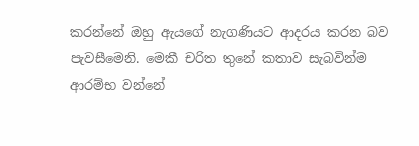කරන්නේ ඔහු ඇයගේ නැගණියට ආදරය කරන බව පැවසීමෙනි. මෙකී චරිත තුනේ කතාව සැබවින්ම ආරම්භ වන්නේ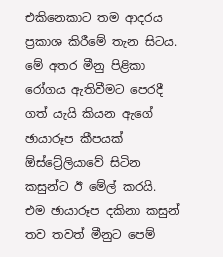එකිනෙකාට තම ආදරය ප්‍රකාශ කිරීමේ තැන සිටය.
මේ අතර මීනු පිළිකා රෝගය ඇතිවීමට පෙරදී ගත් යැයි කියන ඇගේ ඡායාරූප කීපයක් ඕස්ට්‍රේලියාවේ සිටින කසුන්ට ඊ මේල් කරයි. එම ඡායාරූප දකිනා කසුන් තව තවත් මීනුට පෙම්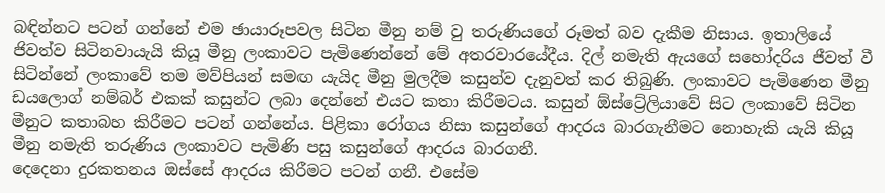බඳින්නට පටන් ගන්නේ එම ඡායාරූපවල සිටින මීනු නම් වු තරුණියගේ රූමත් බව දැකීම නිසාය. ඉතාලියේ ජිවත්ව සිටිනවායැයි කියූ මීනු ලංකාවට පැමිණෙන්නේ මේ අතරවාරයේදීය. දිල් නමැති ඇයගේ සහෝදරිය ජීවත් වී සිටින්නේ ලංකාවේ තම මව්පියන් සමඟ යැයිද මීනු මුලදීම කසුන්ව දැනුවත් කර තිබුණි. ලංකාවට පැමිණෙන මීනු ඩයලොග් නම්බර් එකක් කසුන්ට ලබා දෙන්නේ එයට කතා කිරීමටය. කසුන් ඕස්ට්‍රේලියාවේ සිට ලංකාවේ සිටින මීනුට කතාබහ කිරීමට පටන් ගන්නේය. පිළිකා රෝගය නිසා කසුන්ගේ ආදරය බාරගැනීමට නොහැකි යැයි කියූ මීනු නමැති තරුණිය ලංකාවට පැමිණි පසු කසුන්ගේ ආදරය බාරගනී.
දෙදෙනා දුරකතනය ඔස්සේ ආදරය කිරීමට පටන් ගනී. එසේම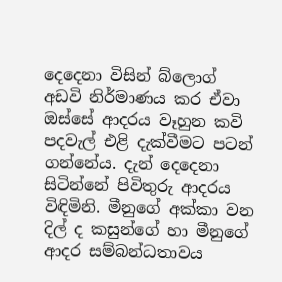දෙදෙනා විසින් බ්ලොග් අඩවි නිර්මාණය කර ඒවා ඔස්සේ ආදරය වෑහුන කවි පදවැල් එළි දැක්වීමට පටන් ගන්නේය. දැන් දෙදෙනා සිටින්නේ පිවිතුරු ආදරය විඳිමිනි. මීනුගේ අක්කා වන දිල් ද කසුන්ගේ හා මීනුගේ ආදර සම්බන්ධතාවය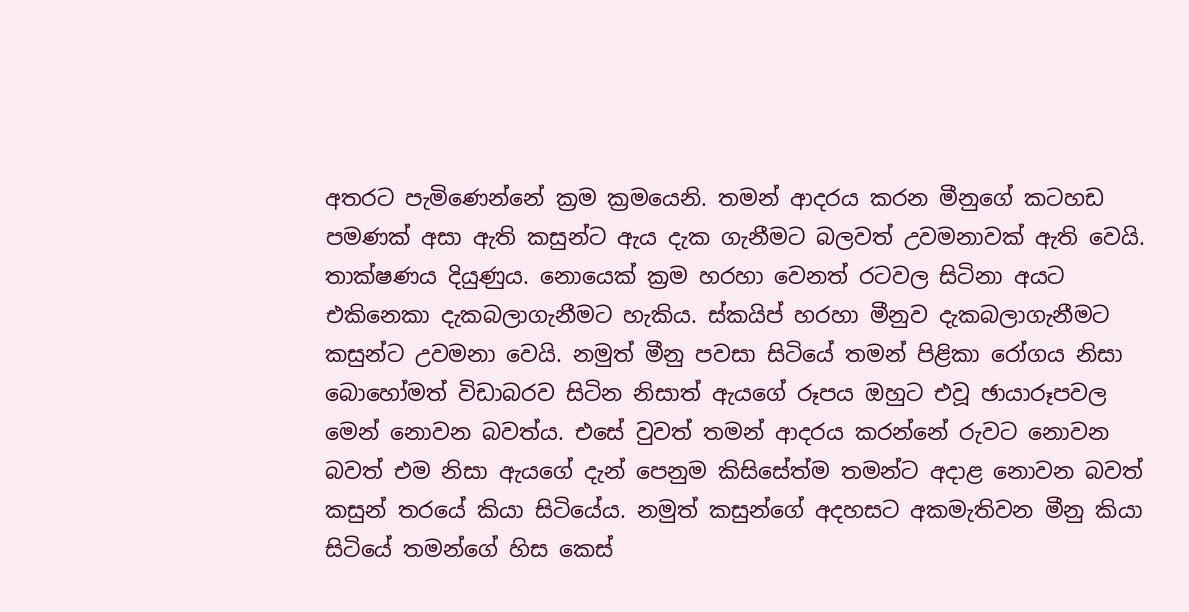අතරට පැමිණෙන්නේ ක්‍රම ක්‍රමයෙනි. තමන් ආදරය කරන මීනුගේ කටහඩ පමණක් අසා ඇති කසුන්ට ඇය දැක ගැනීමට බලවත් උවමනාවක් ඇති වෙයි. තාක්ෂණය දියුණුය. නොයෙක් ක්‍රම හරහා වෙනත් රටවල සිටිනා අයට එකිනෙකා දැකබලාගැනීමට හැකිය. ස්කයිප් හරහා මීනුව දැකබලාගැනීමට කසුන්ට උවමනා වෙයි. නමුත් මීනු පවසා සිටියේ තමන් පිළිකා රෝගය නිසා බොහෝමත් විඩාබරව සිටින නිසාත් ඇයගේ රූපය ඔහුට එවූ ඡායාරූපවල මෙන් නොවන බවත්ය. එසේ වුවත් තමන් ආදරය කරන්නේ රුවට නොවන බවත් එම නිසා ඇයගේ දැන් පෙනුම කිසිසේත්ම තමන්ට අදාළ නොවන බවත් කසුන් තරයේ කියා සිටියේය. නමුත් කසුන්ගේ අදහසට අකමැතිවන මීනු කියා සිටියේ තමන්ගේ හිස කෙස්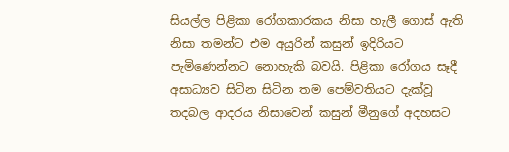සියල්ල පිළිකා රෝගකාරකය නිසා හැලී ගොස් ඇති නිසා තමන්ට එම අයුරින් කසුන් ඉදිරියට පැමිණෙන්නට නොහැකි බවයි. පිළිකා රෝගය සෑදී අසාධ්‍යව සිටින සිටින තම පෙම්වතියට දැක්වූ තදබල ආදරය නිසාවෙන් කසුන් මීනුගේ අදහසට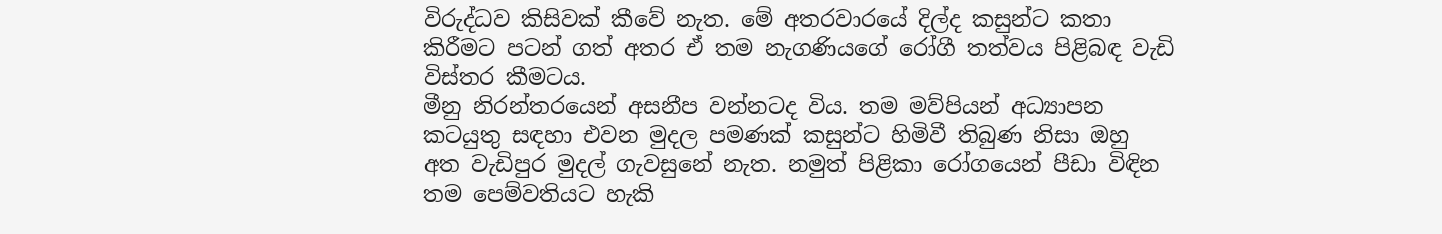විරුද්ධව කිසිවක් කීවේ නැත. මේ අතරවාරයේ දිල්ද කසුන්ට කතා කිරීමට පටන් ගත් අතර ඒ තම නැගණියගේ රෝගී තත්වය පිළිබඳ වැඩි විස්තර කීමටය.
මීනු නිරන්තරයෙන් අසනීප වන්නටද විය. තම මව්පියන් අධ්‍යාපන කටයුතු සඳහා එවන මුදල පමණක් කසුන්ට හිමිවී තිබුණ නිසා ඔහු අත වැඩිපුර මුදල් ගැවසුනේ නැත. නමුත් පිළිකා රෝගයෙන් පීඩා විඳින තම පෙම්වතියට හැකි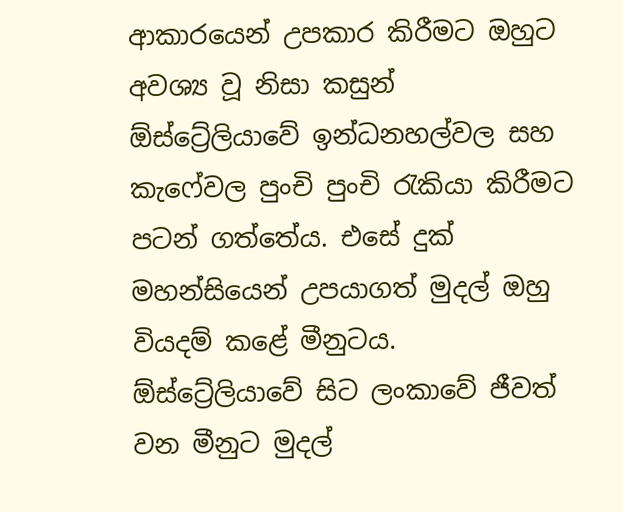ආකාරයෙන් උපකාර කිරීමට ඔහුට අවශ්‍ය වූ නිසා කසුන් ඕස්ට්‍රේලියාවේ ඉන්ධනහල්වල සහ කැෆේවල පුංචි පුංචි රැකියා කිරීමට පටන් ගත්තේය. එසේ දුක් මහන්සියෙන් උපයාගත් මුදල් ඔහු වියදම් කළේ මීනුටය. ඕස්ට්‍රේලියාවේ සිට ලංකාවේ ජීවත් වන මීනුට මුදල්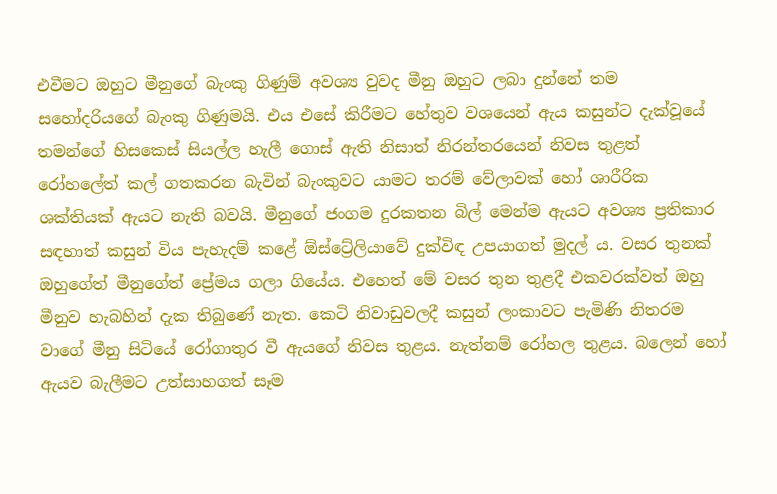එවීමට ඔහුට මීනුගේ බැංකු ගිණුම් අවශ්‍ය වුවද මීනු ඔහුට ලබා දුන්නේ තම සහෝදරියගේ බැංකු ගිණුමයි. එය එසේ කිරීමට හේතුව වශයෙන් ඇය කසුන්ට දැක්වූයේ තමන්ගේ හිසකෙස් සියල්ල හැලී ගොස් ඇති නිසාත් නිරන්තරයෙන් නිවස තුළත් රෝහලේත් කල් ගතකරන බැවින් බැංකුවට යාමට තරම් වේලාවක් හෝ ශාරීරික ශක්තියක් ඇයට නැති බවයි. මීනුගේ ජංගම දුරකතන බිල් මෙන්ම ඇයට අවශ්‍ය ප්‍රතිකාර සඳහාත් කසුන් විය පැහැදම් කළේ ඕස්ට්‍රේලියාවේ දුක්විඳ උපයාගත් මුදල් ය. වසර තුනක් ඔහුගේත් මීනුගේත් ප්‍රේමය ගලා ගියේය. එහෙත් මේ වසර තුන තුළදී එකවරක්වත් ඔහු මීනුව හැබහින් දැක තිබුණේ නැත. කෙටි නිවාඩුවලදී කසුන් ලංකාවට පැමිණි නිතරම වාගේ මීනු සිටියේ රෝගාතුර වී ඇයගේ නිවස තුළය. නැත්නම් රෝහල තුළය. බලෙන් හෝ ඇයව බැලීමට උත්සාහගත් සෑම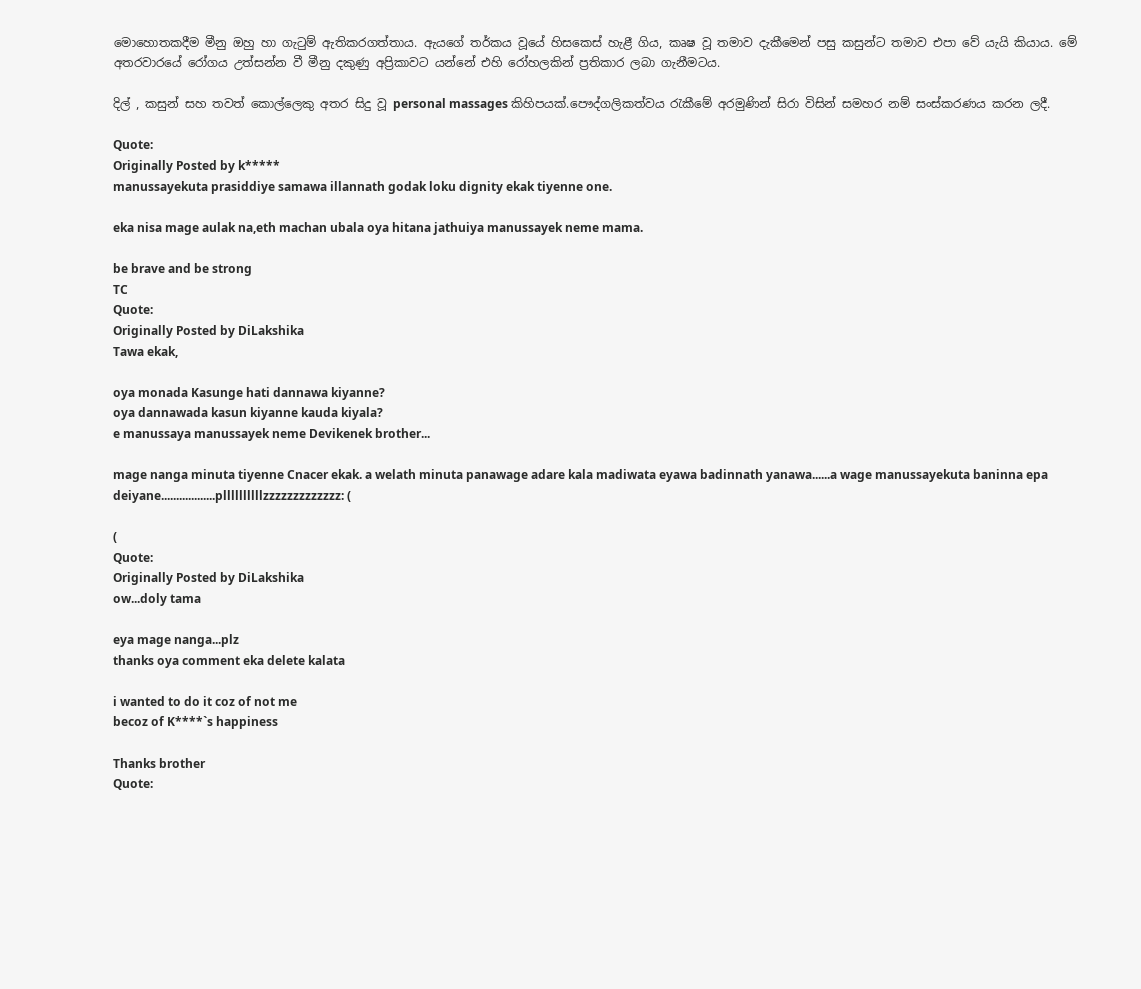මොහොතකදීම මීනු ඔහු හා ගැටුම් ඇතිකරගත්තාය. ඇයගේ තර්කය වූයේ හිසකෙස් හැළී ගිය, කෘෂ වූ තමාව දැකීමෙන් පසු කසුන්ට තමාව එපා වේ යැයි කියාය. මේ අතරවාරයේ රෝගය උත්සන්න වී මීනු දකුණු අප්‍රිකාවට යන්නේ එහි රෝහලකින් ප්‍රතිකාර ලබා ගැනීමටය.

දිල් , කසුන් සහ තවත් කොල්ලෙකු අතර සිදු වූ personal massages කිහිපයක්.පෞද්ගලිකත්වය රැකීමේ අරමුණින් සිරා විසින් සමහර නම් සංස්කරණය කරන ලදී.

Quote:
Originally Posted by k*****
manussayekuta prasiddiye samawa illannath godak loku dignity ekak tiyenne one.

eka nisa mage aulak na,eth machan ubala oya hitana jathuiya manussayek neme mama.

be brave and be strong
TC
Quote:
Originally Posted by DiLakshika
Tawa ekak,

oya monada Kasunge hati dannawa kiyanne?
oya dannawada kasun kiyanne kauda kiyala?
e manussaya manussayek neme Devikenek brother...

mage nanga minuta tiyenne Cnacer ekak. a welath minuta panawage adare kala madiwata eyawa badinnath yanawa......a wage manussayekuta baninna epa deiyane..................pllllllllllzzzzzzzzzzzzz: (

(
Quote:
Originally Posted by DiLakshika
ow...doly tama

eya mage nanga...plz
thanks oya comment eka delete kalata

i wanted to do it coz of not me
becoz of K****`s happiness

Thanks brother
Quote: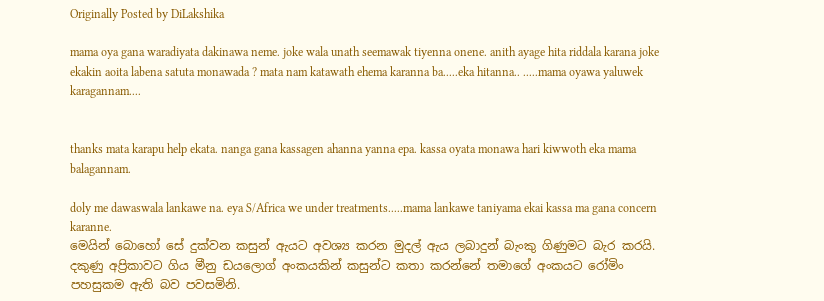Originally Posted by DiLakshika

mama oya gana waradiyata dakinawa neme. joke wala unath seemawak tiyenna onene. anith ayage hita riddala karana joke ekakin aoita labena satuta monawada ? mata nam katawath ehema karanna ba.....eka hitanna.. .....mama oyawa yaluwek karagannam....


thanks mata karapu help ekata. nanga gana kassagen ahanna yanna epa. kassa oyata monawa hari kiwwoth eka mama balagannam.

doly me dawaswala lankawe na. eya S/Africa we under treatments.....mama lankawe taniyama ekai kassa ma gana concern karanne.
මෙයින් බොහෝ සේ දුක්වන කසුන් ඇයට අවශ්‍ය කරන මුදල් ඇය ලබාදුන් බැංකු ගිණුමට බැර කරයි. දකුණු අප්‍රිකාවට ගිය මීනු ඩයලොග් අංකයකින් කසුන්ට කතා කරන්නේ තමාගේ අංකයට රෝමිං පහසුකම ඇති බව පවසමිනි.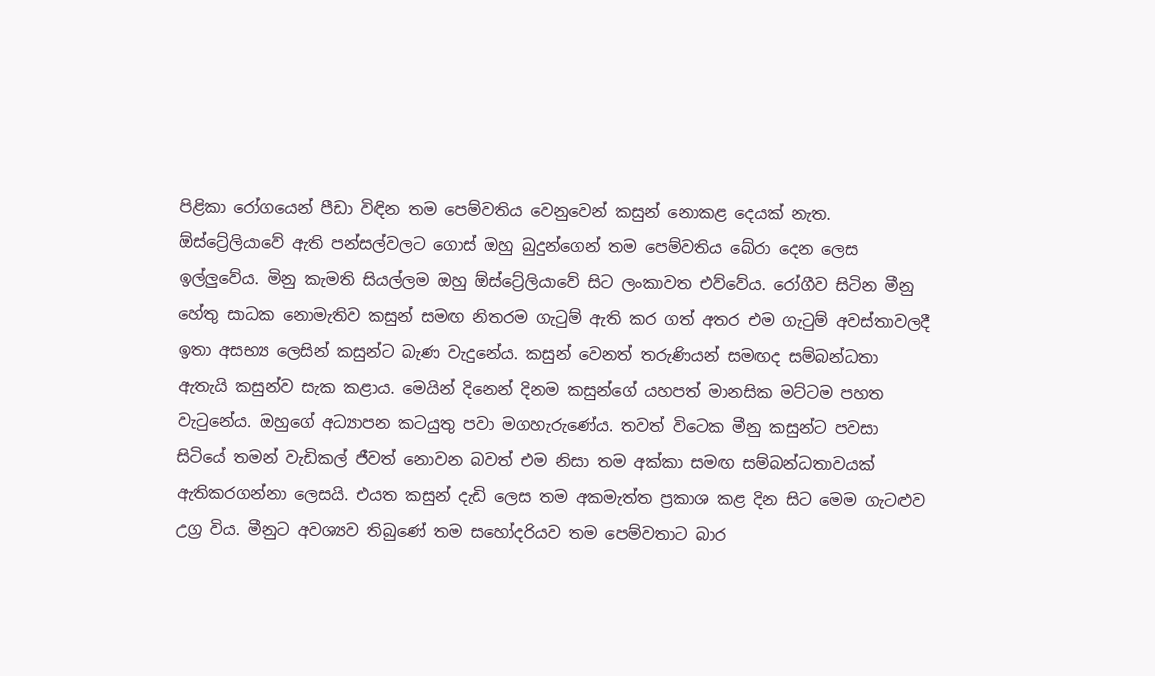පිළිකා රෝගයෙන් පීඩා විඳින තම පෙම්වතිය වෙනුවෙන් කසුන් නොකළ දෙයක් නැත. ඕස්ට්‍රේලියාවේ ඇති පන්සල්වලට ගොස් ඔහු බුදුන්ගෙන් තම පෙම්වතිය බේරා දෙන ලෙස ඉල්ලුවේය. මිනු කැමති සියල්ලම ඔහු ඕස්ට්‍රේලියාවේ සිට ලංකාවත එව්වේය. රෝගීව සිටින මීනු හේතු සාධක නොමැතිව කසුන් සමඟ නිතරම ගැටුම් ඇති කර ගත් අතර එම ගැටුම් අවස්තාවලදී ඉතා අසභ්‍ය ලෙසින් කසුන්ට බැණ වැදුනේය. කසුන් වෙනත් තරුණියන් සමඟද සම්බන්ධතා ඇතැයි කසුන්ව සැක කළාය. මෙයින් දිනෙන් දිනම කසුන්ගේ යහපත් මානසික මට්ටම පහත වැටුනේය. ඔහුගේ අධ්‍යාපන කටයුතු පවා මගහැරුණේය. තවත් විටෙක මීනු කසුන්ට පවසා සිටියේ තමන් වැඩිකල් ජීවත් නොවන බවත් එම නිසා තම අක්කා සමඟ සම්බන්ධතාවයක් ඇතිකරගන්නා ලෙසයි. එයත කසුන් දැඩි ලෙස තම අකමැත්ත ප්‍රකාශ කළ දින සිට මෙම ගැටළුව උග්‍ර විය. මීනුට අවශ්‍යව තිබුණේ තම සහෝදරියව තම පෙම්වතාට බාර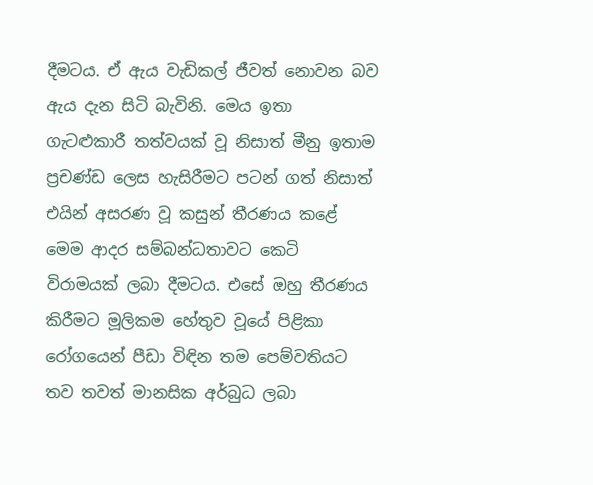දීමටය. ඒ ඇය වැඩිකල් ජීවත් නොවන බව ඇය දැන සිටි බැවිනි. මෙය ඉතා ගැටළුකාරී තත්වයක් වූ නිසාත් මීනු ඉතාම ප්‍රචණ්ඩ ලෙස හැසිරීමට පටන් ගත් නිසාත් එයින් අසරණ වූ කසුන් තීරණය කළේ මෙම ආදර සම්බන්ධතාවට කෙටි විරාමයක් ලබා දීමටය. එසේ ඔහු තීරණය කිරීමට මූලිකම හේතුව වූයේ පිළිකා රෝගයෙන් පීඩා විඳින තම පෙම්වතියට තව තවත් මානසික අර්බුධ ලබා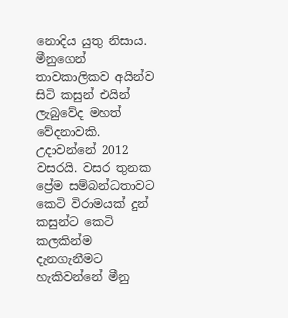නොදිය යුතු නිසාය.
මීනුගෙන් තාවකාලිකව අයින්ව සිටි කසුන් එයින් ලැබුවේද මහත් වේදනාවකි. උදාවන්නේ 2012 වසරයි. වසර තුනක ප්‍රේම සම්බන්ධතාවට කෙටි විරාමයක් දුන් කසුන්ට කෙටි කලකින්ම දැනගැනීමට හැකිවන්නේ මීනු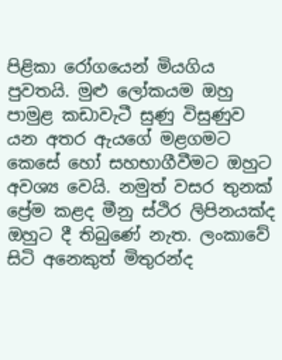පිළිකා රෝගයෙන් මියගිය පුවතයි. මුළු ලෝකයම ඔහු පාමුළ කඩාවැටී සුණු විසුණුව යන අතර ඇයගේ මළගමට කෙසේ හෝ සහභාගීවීමට ඔහුට අවශ්‍ය වෙයි. නමුත් වසර තුනක් ප්‍රේම කළද මීනු ස්ථිර ලිපිනයක්ද ඔහුට දී තිබුණේ නැත. ලංකාවේ සිටි අනෙකුත් මිතුරන්ද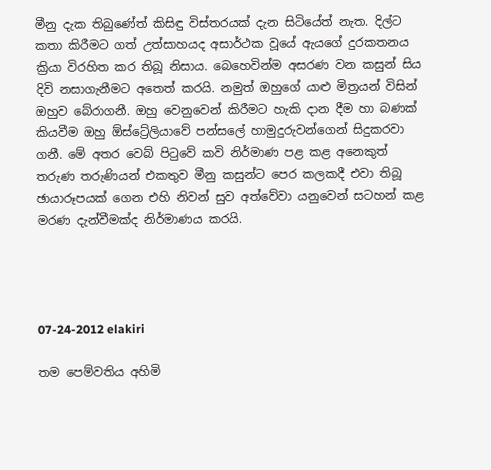මීනු දැක තිබුණේත් කිසිඳු විස්තරයක් දැන සිටියේත් නැත. දිල්ට කතා කිරීමට ගත් උත්සාහයද අසාර්ථක වූයේ ඇයගේ දුරකතනය ක්‍රියා විරහිත කර තිබූ නිසාය. බෙහෙවින්ම අසරණ වන කසුන් සිය දිවි නසාගැනීමට අතෙත් කරයි. නමුත් ඔහුගේ යාළු මිත්‍රයන් විසින් ඔහුව බේරාගනී. ඔහු වෙනුවෙන් කිරීමට හැකි දාන දීම හා බණක් කියවීම ඔහු ඕස්ට්‍රේලියාවේ පන්සලේ හාමුදුරුවන්ගෙන් සිදුකරවා ගනී. මේ අතර වෙබ් පිටුවේ කවි නිර්මාණ පළ කළ අනෙකුත් තරුණ තරුණියන් එකතුව මීනු කසුන්ට පෙර කලකදී එවා තිබූ ඡායාරූපයක් ගෙන එහි නිවන් සුව අත්වේවා යනුවෙන් සටහන් කළ මරණ දැන්වීමක්ද නිර්මාණය කරයි.




07-24-2012 elakiri

තම පෙම්වතිය අහිමි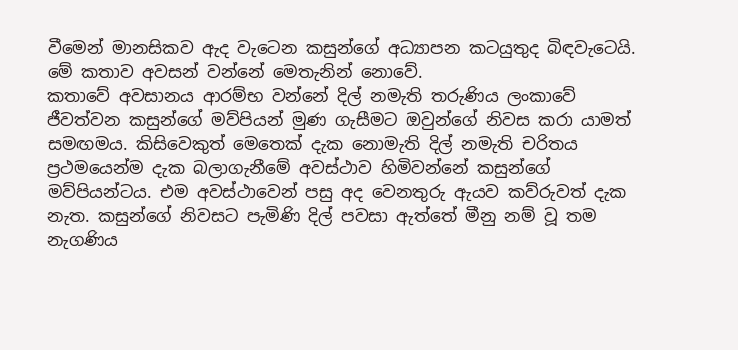වීමෙන් මානසිකව ඇද වැටෙන කසුන්ගේ අධ්‍යාපන කටයුතුද බිඳවැටෙයි. මේ කතාව අවසන් වන්නේ මෙතැනින් නොවේ.
කතාවේ අවසානය ආරම්භ වන්නේ දිල් නමැති තරුණිය ලංකාවේ ජීවත්වන කසුන්ගේ මව්පියන් මුණ ගැසීමට ඔවුන්ගේ නිවස කරා යාමත් සමඟමය. කිසිවෙකුත් මෙතෙක් දැක නොමැති දිල් නමැති චරිතය ප්‍රථමයෙන්ම දැක බලාගැනීමේ අවස්ථාව හිමිවන්නේ කසුන්ගේ මව්පියන්ටය. එම අවස්ථාවෙන් පසු අද වෙනතුරු ඇයව කව්රුවත් දැක නැත. කසුන්ගේ නිවසට පැමිණි දිල් පවසා ඇත්තේ මීනු නම් වූ තම නැගණිය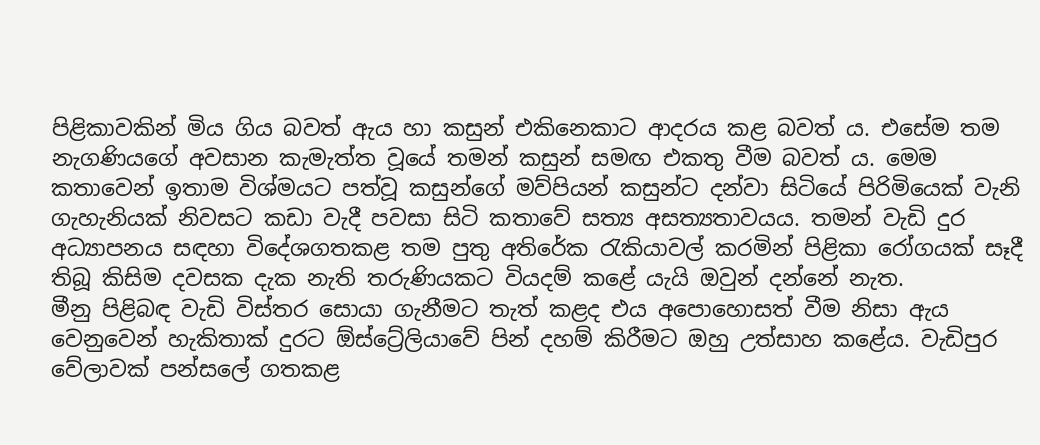පිළිකාවකින් මිය ගිය බවත් ඇය හා කසුන් එකිනෙකාට ආදරය කළ බවත් ය. එසේම තම නැගණියගේ අවසාන කැමැත්ත වූයේ තමන් කසුන් සමඟ එකතු වීම බවත් ය. මෙම කතාවෙන් ඉතාම විශ්මයට පත්වූ කසුන්ගේ මව්පියන් කසුන්ට දන්වා සිටියේ පිරිමියෙක් වැනි ගැහැනියක් නිවසට කඩා වැදී පවසා සිටි කතාවේ සත්‍ය අසත්‍යතාවයය. තමන් වැඩි දුර අධ්‍යාපනය සඳහා විදේශගතකළ තම පුතු අතිරේක රැකියාවල් කරමින් පිළිකා රෝගයක් සෑදී තිබූ කිසිම දවසක දැක නැති තරුණියකට වියදම් කළේ යැයි ඔවුන් දන්නේ නැත.
මීනු පිළිබඳ වැඩි විස්තර සොයා ගැනීමට තැත් කළද එය අපොහොසත් වීම නිසා ඇය වෙනුවෙන් හැකිතාක් දුරට ඕස්ට්‍රේලියාවේ පින් දහම් කිරීමට ඔහු උත්සාහ කළේය. වැඩිපුර වේලාවක් පන්සලේ ගතකළ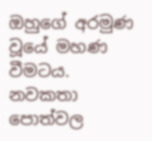ඔහුගේ අරමුණ වූයේ මහණ වීමටය.
නවකතා පොත්වල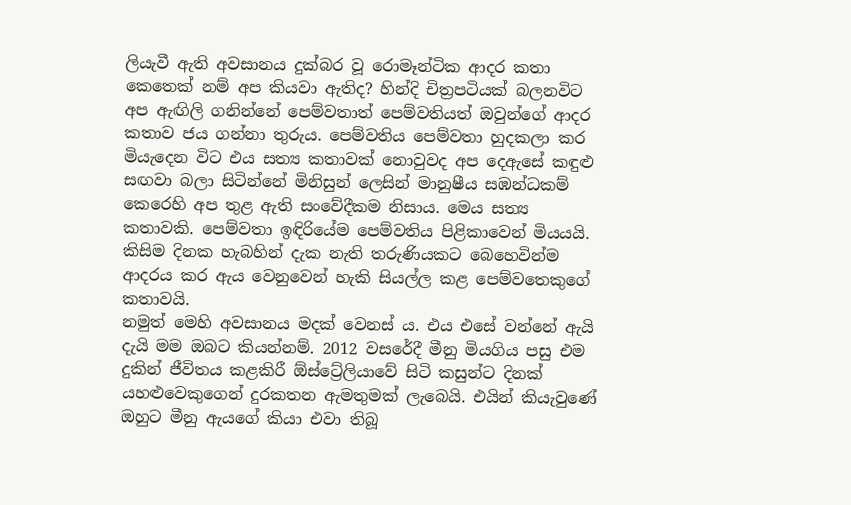ලියැවී ඇති අවසානය දුක්බර වූ රොමෑන්ටික ආදර කතා කෙතෙක් නම් අප කියවා ඇතිද? හින්දි චිත්‍රපටියක් බලනවිට අප ඇඟිලි ගනින්නේ පෙම්වතාත් පෙම්වතියත් ඔවුන්ගේ ආදර කතාව ජය ගන්නා තුරුය. පෙම්වතිය පෙම්වතා හුදකලා කර මියැදෙන විට එය සත්‍ය කතාවක් නොවුවද අප දෙඇසේ කඳුළු සඟවා බලා සිටින්නේ මිනිසුන් ලෙසින් මානුෂීය සඹන්ධකම් කෙරෙහි අප තුළ ඇති සංවේදීකම නිසාය. මෙය සත්‍ය කතාවකි. පෙම්වතා ඉඳිරියේම පෙම්වතිය පිළිකාවෙන් මියයයි. කිසිම දිනක හැබහින් දැක නැති තරුණියකට බෙහෙවින්ම ආදරය කර ඇය වෙනුවෙන් හැකි සියල්ල කළ පෙම්වතෙකුගේ කතාවයි.
නමුත් මෙහි අවසානය මදක් වෙනස් ය. එය එසේ වන්නේ ඇයි දැයි මම ඔබට කියන්නම්. 2012 වසරේදී මීනු මියගිය පසු එම දුකින් ජීවිතය කළකිරී ඕස්ට්‍රේලියාවේ සිටි කසුන්ට දිනක් යහළුවෙකුගෙන් දුරකතන ඇමතුමක් ලැබෙයි. එයින් කියැවුණේ ඔහුට මීනු ඇයගේ කියා එවා තිබූ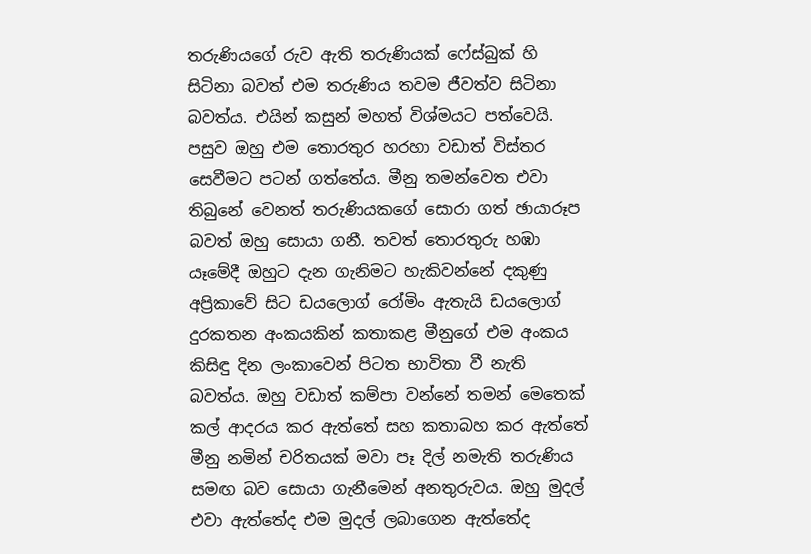තරුණියගේ රුව ඇති තරුණියක් ෆේස්බුක් හි සිටිනා බවත් එම තරුණිය තවම ජීවත්ව සිටිනා බවත්ය. එයින් කසුන් මහත් විශ්මයට පත්වෙයි. පසුව ඔහු එම තොරතුර හරහා වඩාත් විස්තර සෙවීමට පටන් ගත්තේය. මීනු තමන්වෙත එවා තිබුනේ වෙනත් තරුණියකගේ සොරා ගත් ඡායාරූප බවත් ඔහු සොයා ගනී. තවත් තොරතුරු හඹා යෑමේදී ඔහුට දැන ගැනිමට හැකිවන්නේ දකුණු අප්‍රිකාවේ සිට ඩයලොග් රෝමිං ඇතැයි ඩයලොග් දුරකතන අංකයකින් කතාකළ මීනුගේ එම අංකය කිසිඳු දින ලංකාවෙන් පිටත භාවිතා වී නැති බවත්ය. ඔහු වඩාත් කම්පා වන්නේ තමන් මෙතෙක් කල් ආදරය කර ඇත්තේ සහ කතාබහ කර ඇත්තේ මීනු නමින් චරිතයක් මවා පෑ දිල් නමැති තරුණිය සමඟ බව සොයා ගැනීමෙන් අනතුරුවය. ඔහු මුදල් එවා ඇත්තේද එම මුදල් ලබාගෙන ඇත්තේද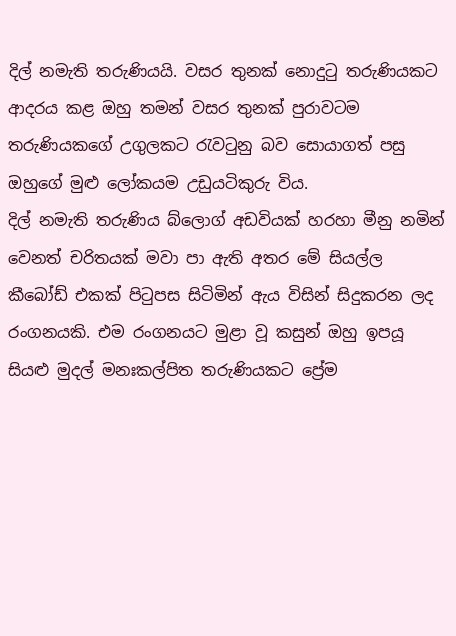දිල් නමැති තරුණියයි. වසර තුනක් නොදුටු තරුණියකට ආදරය කළ ඔහු තමන් වසර තුනක් පුරාවටම තරුණියකගේ උගුලකට රැවටුනු බව සොයාගත් පසු ඔහුගේ මුළු ලෝකයම උඩුයටිකුරු විය.
දිල් නමැති තරුණිය බ්ලොග් අඩවියක් හරහා මීනු නමින් වෙනත් චරිතයක් මවා පා ඇති අතර මේ සියල්ල කීබෝඩ් එකක් පිටුපස සිටිමින් ඇය විසින් සිදුකරන ලද රංගනයකි. එම රංගනයට මුළා වූ කසුන් ඔහු ඉපයූ සියළු මුදල් මනඃකල්පිත තරුණියකට ප්‍රේම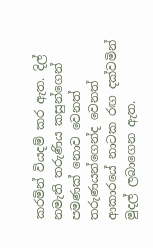කරමින් වියදම් කර ඇත. දිල් නමැති තරුණිය කසුන්ගෙන් පමණක් නොව වෙනත් තරුණයන්ගෙන්ද වෙනත් ආකාරයේ නාටක රඟ දක්වමින් මුදල් ලබාගෙන ඇත.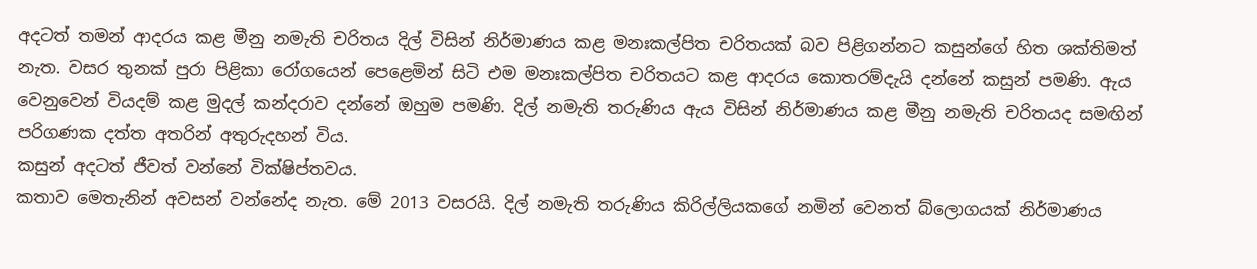අදටත් තමන් ආදරය කළ මීනු නමැති චරිතය දිල් විසින් නිර්මාණය කළ මනඃකල්පිත චරිතයක් බව පිළිගන්නට කසුන්ගේ හිත ශක්තිමත් නැත. වසර තුනක් පුරා පිළිකා රෝගයෙන් පෙළෙමින් සිටි එම මනඃකල්පිත චරිතයට කළ ආදරය කොතරම්දැයි දන්නේ කසුන් පමණි. ඇය වෙනුවෙන් වියදම් කළ මුදල් කන්දරාව දන්නේ ඔහුම පමණි. දිල් නමැති තරුණිය ඇය විසින් නිර්මාණය කළ මීනු නමැති චරිතයද සමඟින් පරිගණක දත්ත අතරින් අතුරුදහන් විය.
කසුන් අදටත් ජීවත් වන්නේ වික්ෂිප්තවය.
කතාව මෙතැනින් අවසන් වන්නේද නැත. මේ 2013 වසරයි. දිල් නමැති තරුණිය කිරිල්ලියකගේ නමින් වෙනත් බ්ලොගයක් නිර්මාණය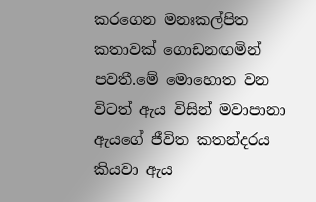කරගෙන මනඃකල්පිත කතාවක් ගොඩනඟමින් පවතී.මේ මොහොත වන විටත් ඇය විසින් මවාපානා ඇයගේ ජීවිත කතන්දරය කියවා ඇය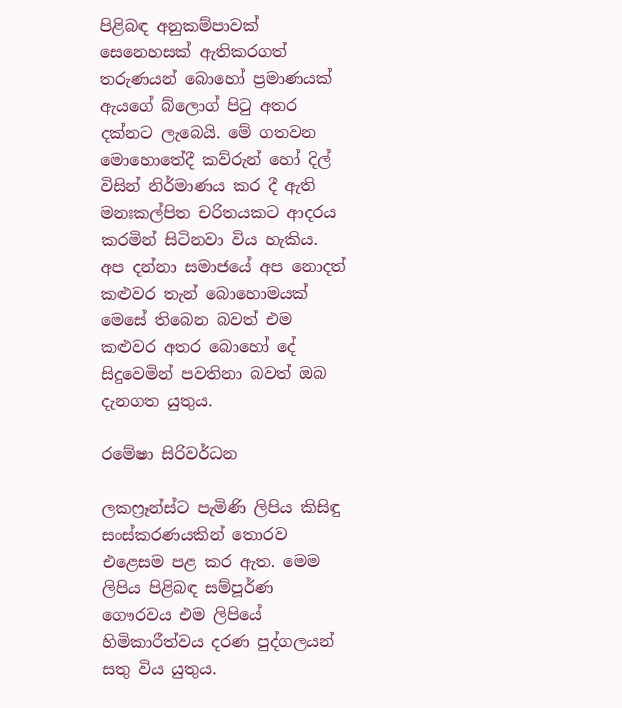පිළිබඳ අනුකම්පාවක් සෙනෙහසක් ඇතිකරගත් තරුණයන් බොහෝ ප්‍රමාණයක් ඇයගේ බ්ලොග් පිටු අතර දක්නට ලැබෙයි. මේ ගතවන මොහොතේදී කව්රුන් හෝ දිල් විසින් නිර්මාණය කර දී ඇති මනඃකල්පිත චරිතයකට ආදරය කරමින් සිටිනවා විය හැකිය. අප දන්නා සමාජයේ අප නොදත් කළුවර තැන් බොහොමයක් මෙසේ තිබෙන බවත් එම කළුවර අතර බොහෝ දේ සිදුවෙමින් පවතිනා බවත් ඔබ දැනගත යුතුය.

රමේෂා සිරිවර්ධන

ලකෆ්‍රෑන්ස්ට පැමිණි ලිපිය කිසිඳු සංස්කරණයකින් තොරව එළෙසම පළ කර ඇත. මෙම ලිපිය පිළිබඳ සම්පූර්ණ ගෞරවය එම ලිපියේ හිමිකාරීත්වය දරණ පුද්ගලයන් සතු විය යුතුය.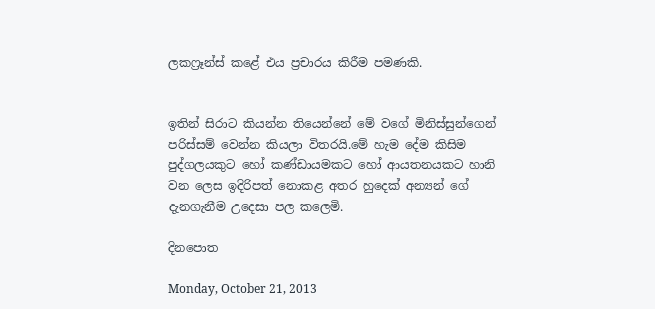ලකෆ්‍රෑන්ස් කළේ එය ප්‍රචාරය කිරීම පමණකි.


ඉතින් සිරාට කියන්න තියෙන්නේ මේ වගේ මිනිස්සුන්ගෙන් පරිස්සම් වෙන්න කියලා විතරයි.මේ හැම දේම කිසිම පුද්ගලයකුට හෝ කණ්ඩායමකට හෝ ආයතනයකට හානි වන ලෙස ඉදිරිපත් නොකළ අතර හුදෙක් අන්‍යන් ගේ දැනගැනීම උදෙසා පල කලෙමි.

දිනපොත

Monday, October 21, 2013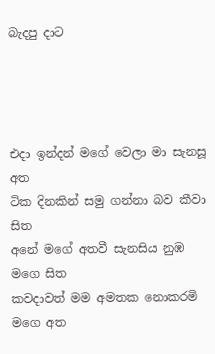බැදපු දාට




එදා ඉන්දන් මගේ වෙලා මා සැනසූ අත
ටික දිනකින් සමු ගන්නා බව කීවා සිත
අනේ මගේ අතවී සැනසිය නුඹ මගෙ සිත
කවදාවත් මම අමතක නොකරමි මගෙ අත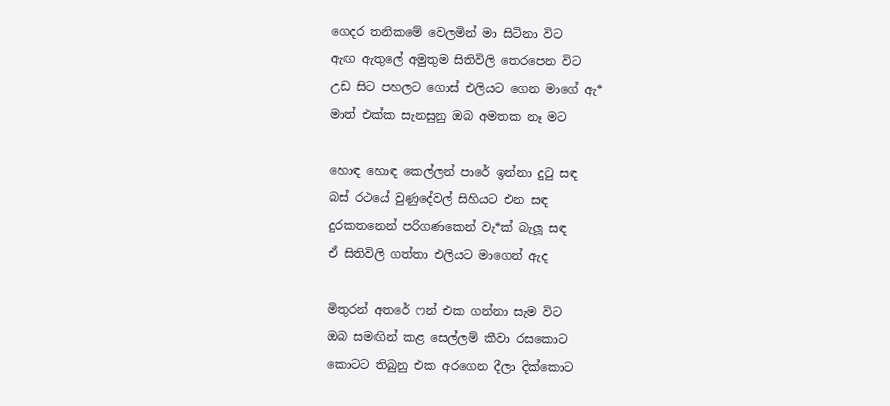ගෙදර තනිකමේ වෙලමින් මා සිටිනා විට
ඇඟ ඇතුලේ අමුතුම සිතිවිලි තෙරපෙන විට
උඩ සිට පහලට ගොස් එලියට ගෙන මාගේ ඇ*
මාත් එක්ක සැනසුනු ඔබ අමතක නෑ මට

හොඳ හොඳ කෙල්ලන් පාරේ ඉන්නා දුටු සඳ
බස් රථයේ වුණුදේවල් සිහියට එන සඳ
දුරකතනෙන් පරිගණකෙන් වැ*ක් බැලූ සඳ
ඒ සිතිවිලි ගත්තා එලියට මාගෙන් ඇද

මිතුරන් අතරේ ෆන් එක ගන්නා සැම විට
ඔබ සමඟින් කළ සෙල්ලම් කීවා රසකොට
කොටට තිබුනු එක අරගෙන දීලා දික්කොට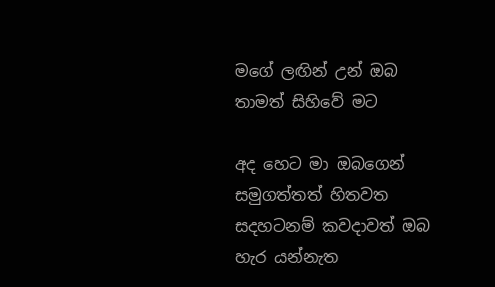මගේ ලඟින් උන් ඔබ තාමත් සිහිවේ මට

අද හෙට මා ඔබගෙන් සමුගත්තත් හිතවත
සදහටනම් කවදාවත් ඔබ හැර යන්නැත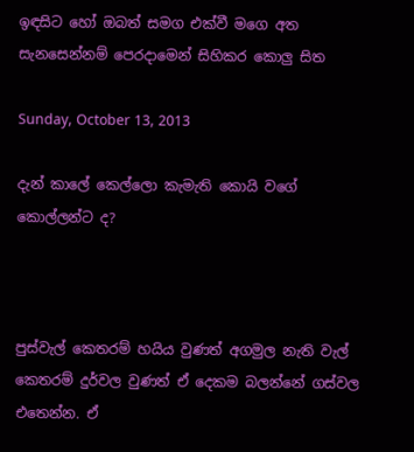ඉඳසිට හෝ ඔබත් සමග එක්වී මගෙ අත
සැනසෙන්නම් පෙරදාමෙන් සිහිකර කොලු සිත

Sunday, October 13, 2013

දැන් කාලේ කෙල්ලො කැමැති කොයි වගේ කොල්ලන්ට ද?



පුස්වැල් කෙතරම් හයිය වුණත් අගමුල නැති වැල් කෙතරම් දුර්වල වුණත් ඒ දෙකම බලන්නේ ගස්වල එතෙන්න. ඒ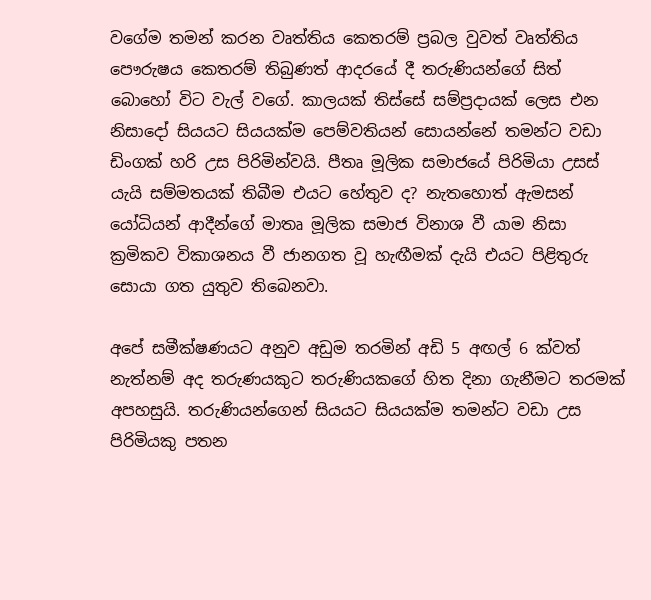වගේම තමන් කරන වෘත්තිය කෙතරම් ප්‍රබල වුවත් වෘත්තිය පෞරුෂය කෙතරම් තිබුණත් ආදරයේ දී තරුණියන්ගේ සිත් බොහෝ විට වැල් වගේ. කාලයක් තිස්සේ සම්ප්‍රදායක් ලෙස එන නිසාදෝ සියයට සියයක්ම පෙම්වතියන් සොයන්නේ තමන්ට වඩා ඩිංගක් හරි උස පිරිමින්වයි. පීතෘ මූලික සමාජයේ පිරිමියා උසස් යැයි සම්මතයක් තිබීම එයට හේතුව ද? නැතහොත් ඇමසන් යෝධියන් ආදීන්ගේ මාතෘ මූලික සමාජ විනාශ වී යාම නිසා ක්‍රමිකව විකාශනය වී ජානගත වූ හැඟීමක් දැයි එයට පිළිතුරු සොයා ගත යුතුව තිබෙනවා.

අපේ සමීක්ෂණයට අනුව අඩුම තරමින් අඩි 5 අඟල් 6 ක්වත් නැත්නම් අද තරුණයකුට තරුණියකගේ හිත දිනා ගැනීමට තරමක් අපහසුයි. තරුණියන්ගෙන් සියයට සියයක්ම තමන්ට වඩා උස පිරිමියකු පතන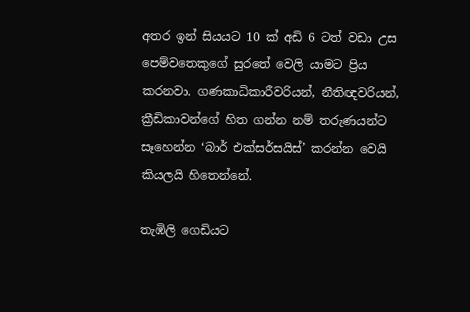අතර ඉන් සියයට 10 ක් අඩි 6 ටත් වඩා උස පෙම්වතෙකුගේ සුරතේ වෙලි යාමට ප්‍රිය කරනවා. ගණකාධිකාරීවරියන්, නීතිඥවරියන්, ක්‍රීඩිකාවන්ගේ හිත ගන්න නම් තරුණයන්ට සෑහෙන්න ‘බාර් එක්සර්සයිස්’ කරන්න වෙයි කියලයි හිතෙන්නේ.

තැඹිලි ගෙඩියට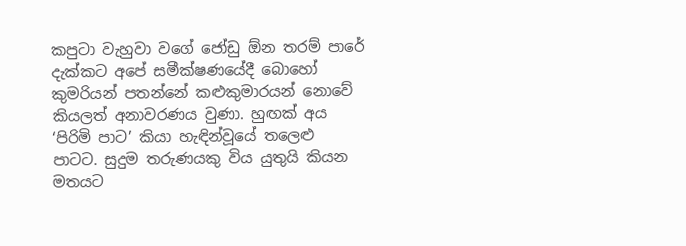කපුටා වැහුවා වගේ ජෝඩු ඕන තරම් පාරේ දැක්කට අපේ සමීක්ෂණයේදී බොහෝ කුමරියන් පතන්නේ කළුකුමාරයන් නොවේ කියලත් අනාවරණය වුණා. හුඟක් අය ‘පිරිමි පාට’ කියා හැඳින්වූයේ තලෙළු පාටට. සුදුම තරුණයකු විය යුතුයි කියන මතයට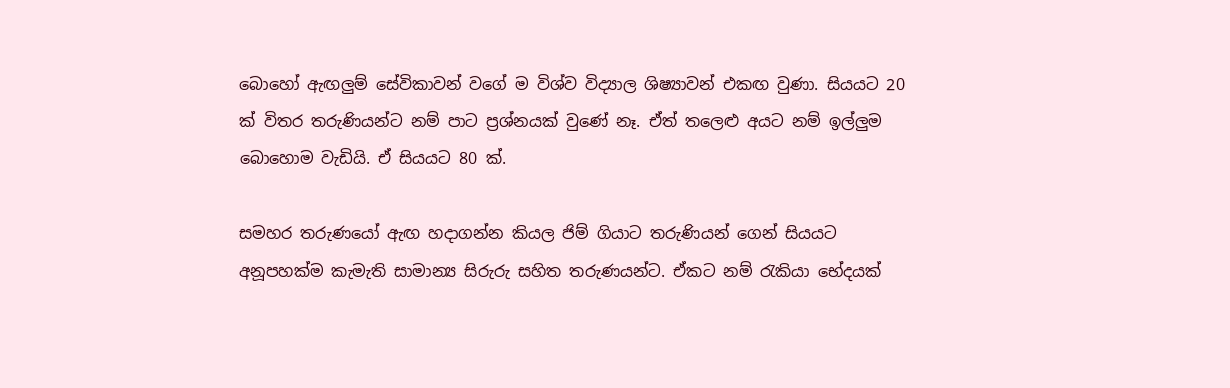බොහෝ ඇඟලුම් සේවිකාවන් වගේ ම විශ්ව විද්‍යාල ශිෂ්‍යාවන් එකඟ වුණා. සියයට 20 ක් විතර තරුණියන්ට නම් පාට ප්‍රශ්නයක් වුණේ නෑ. ඒත් තලෙළු අයට නම් ඉල්ලුම බොහොම වැඩියි. ඒ සියයට 80 ක්.

සමහර තරුණයෝ ඇඟ හදාගන්න කියල ජිම් ගියාට තරුණියන් ගෙන් සියයට අනූපහක්ම කැමැති සාමාන්‍ය සිරුරු සහිත තරුණයන්ට. ඒකට නම් රැකියා භේදයක්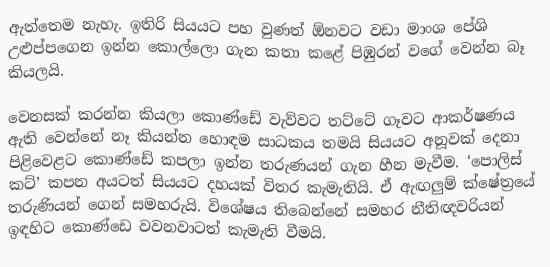ඇත්තෙම නැහැ. ඉතිරි සියයට පහ වුණත් ඕනවට වඩා මාංශ පේශි උළුප්පගෙන ඉන්න කොල්ලො ගැන කතා කළේ පිඹුරන් වගේ වෙන්න බෑ කියලයි.

වෙනසක් කරන්න කියලා කොණ්ඩේ වැව්වට තට්ටේ ගෑවට ආකර්ෂණය ඇති වෙන්නේ නෑ කියන්න හොඳම සාධකය තමයි සියයට අනූවක් දෙනා පිළිවෙළට කොණ්ඩේ කපලා ඉන්න තරුණයන් ගැන හීන මැවීම. ‘පොලිස් කට්’ කපන අයටත් සියයට දහයක් විතර කැමැතියි. ඒ ඇඟලුම් ක්ෂේත්‍රයේ තරුණියන් ගෙන් සමහරුයි. විශේෂය තිබෙන්නේ සමහර නීතිඥවරියන් ඉඳහිට කොණ්ඩෙ වවනවාටත් කැමැති වීමයි.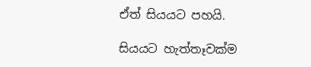ඒත් සියයට පහයි.

සියයට හැත්තෑවක්ම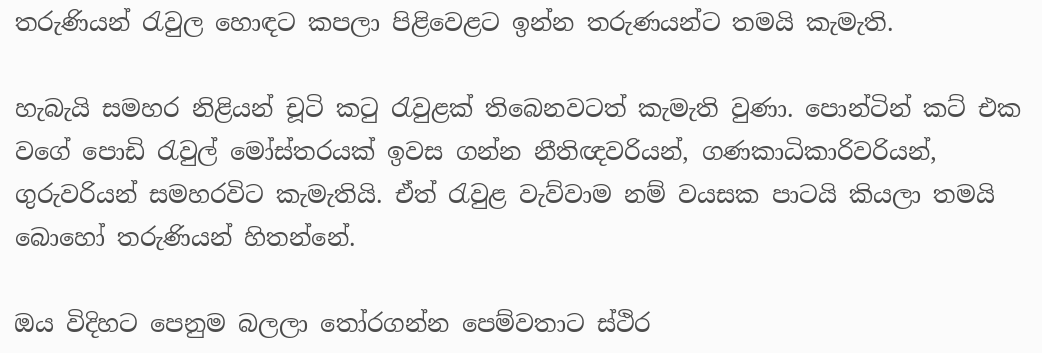තරුණියන් රැවුල හොඳට කපලා පිළිවෙළට ඉන්න තරුණයන්ට තමයි කැමැති.

හැබැයි සමහර නිළියන් චූටි කටු රැවුළක් තිබෙනවටත් කැමැති වුණා. පොන්ටින් කට් එක වගේ පොඩි රැවුල් මෝස්තරයක් ඉවස ගන්න නීතිඥවරියන්, ගණකාධිකාරිවරියන්, ගුරුවරියන් සමහරවිට කැමැතියි. ඒත් රැවුළ වැව්වාම නම් වයසක පාටයි කියලා තමයි බොහෝ තරුණියන් හිතන්නේ.

ඔය විදිහට පෙනුම බලලා තෝරගන්න පෙම්වතාට ස්ථිර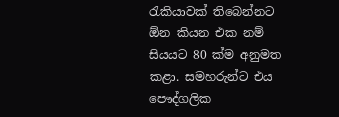රැකියාවක් තිබෙන්නට ඕන කියන එක නම් සියයට 80 ක්ම අනුමත කළා. සමහරුන්ට එය පෞද්ගලික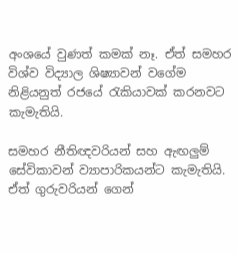අංශයේ වුණත් කමක් නෑ. ඒත් සමහර විශ්ව විද්‍යාල ශිෂ්‍යාවන් වගේම නිළියනුත් රජයේ රැකියාවක් කරනවට කැමැතියි.

සමහර නීතිඥවරියන් සහ ඇඟලුම් සේවිකාවන් ව්‍යාපාරිකයන්ට කැමැතියි. ඒත් ගුරුවරියන් ගෙන්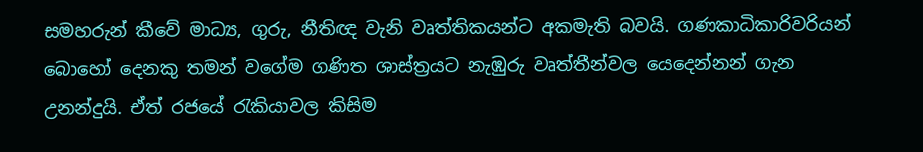සමහරුන් කීවේ මාධ්‍ය, ගුරු, නීතිඥ වැනි වෘත්තිකයන්ට අකමැති බවයි. ගණකාධිකාරිවරියන් බොහෝ දෙනකු තමන් වගේම ගණිත ශාස්ත්‍රයට නැඹුරු වෘත්තීන්වල යෙදෙන්නන් ගැන උනන්දුයි. ඒත් රජයේ රැකියාවල කිසිම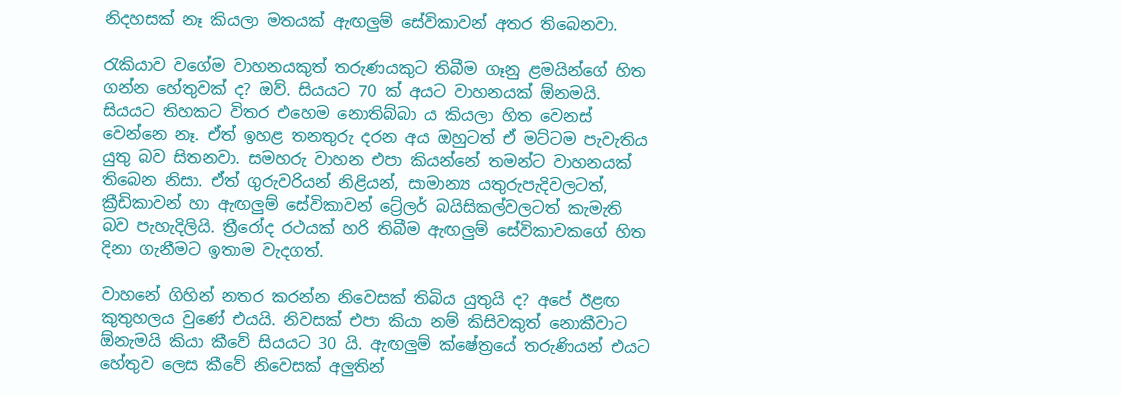නිදහසක් නෑ කියලා මතයක් ඇඟලුම් සේවිකාවන් අතර තිබෙනවා.

රැකියාව වගේම වාහනයකුත් තරුණයකුට තිබීම ගෑනු ළමයින්ගේ හිත ගන්න හේතුවක් ද? ඔව්. සියයට 70 ක් අයට වාහනයක් ඕනමයි. සියයට තිහකට විතර එහෙම නොතිබ්බා ය කියලා හිත වෙනස් වෙන්නෙ නෑ. ඒත් ඉහළ තනතුරු දරන අය ඔහුටත් ඒ මට්ටම පැවැතිය යුතු බව සිතනවා. සමහරු වාහන එපා කියන්නේ තමන්ට වාහනයක් තිබෙන නිසා. ඒත් ගුරුවරියන් නිළියන්, සාමාන්‍ය යතුරුපැදිවලටත්, ක්‍රීඩිකාවන් හා ඇඟලුම් සේවිකාවන් ට්‍රේලර් බයිසිකල්වලටත් කැමැති බව පැහැදිලියි. ත්‍රීරෝද රථයක් හරි තිබීම ඇඟලුම් සේවිකාවකගේ හිත දිනා ගැනීමට ඉතාම වැදගත්.

වාහනේ ගිහින් නතර කරන්න නිවෙසක් තිබිය යුතුයි ද? අපේ ඊළඟ කුතුහලය වුණේ එයයි. නිවසක් එපා කියා නම් කිසිවකුත් නොකීවාට ඕනැමයි කියා කීවේ සියයට 30 යි. ඇඟලුම් ක්ෂේත්‍රයේ තරුණියන් එයට හේතුව ලෙස කීවේ නිවෙසක් අලුතින්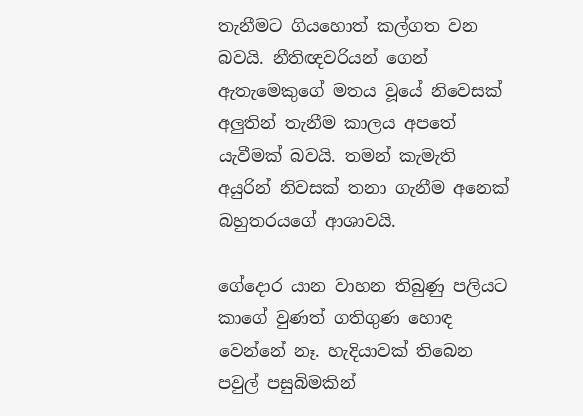තැනීමට ගියහොත් කල්ගත වන බවයි. නීතිඥවරියන් ගෙන් ඇතැමෙකුගේ මතය වූයේ නිවෙසක් අලුතින් තැනීම කාලය අපතේ යැවීමක් බවයි. තමන් කැමැති අයුරින් නිවසක් තනා ගැනීම අනෙක් බහුතරයගේ ආශාවයි.

ගේදොර යාන වාහන තිබුණු පලියට කාගේ වුණත් ගතිගුණ හොඳ වෙන්නේ නෑ. හැදියාවක් තිබෙන පවුල් පසුබිමකින්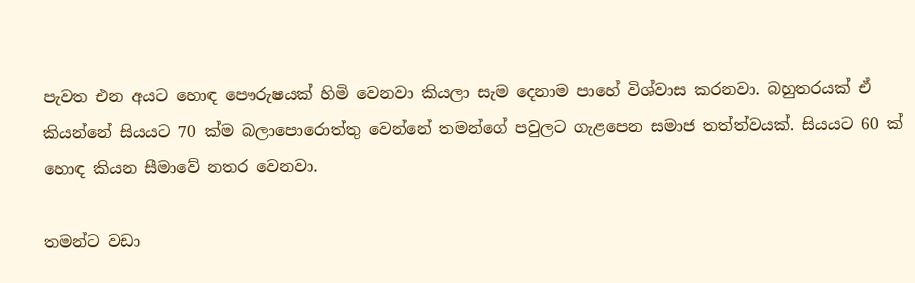පැවත එන අයට හොඳ පෞරුෂයක් හිමි වෙනවා කියලා සැම දෙනාම පාහේ විශ්වාස කරනවා. බහුතරයක් ඒ කියන්නේ සියයට 70 ක්ම බලාපොරොත්තු වෙන්නේ තමන්ගේ පවුලට ගැළපෙන සමාජ තත්ත්වයක්. සියයට 60 ක් හොඳ කියන සීමාවේ නතර වෙනවා.

තමන්ට වඩා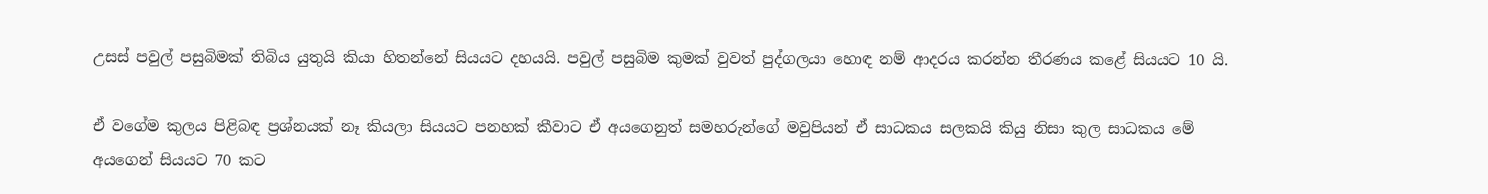උසස් පවුල් පසුබිමක් තිබිය යුතුයි කියා හිතන්නේ සියයට දහයයි. පවුල් පසුබිම කුමක් වුවත් පුද්ගලයා හොඳ නම් ආදරය කරන්න තීරණය කළේ සියයට 10 යි.

ඒ වගේම කුලය පිළිබඳ ප්‍රශ්නයක් නෑ කියලා සියයට පනහක් කීවාට ඒ අයගෙනුත් සමහරුන්ගේ මවුපියන් ඒ සාධකය සලකයි කියු නිසා කුල සාධකය මේ අයගෙන් සියයට 70 කට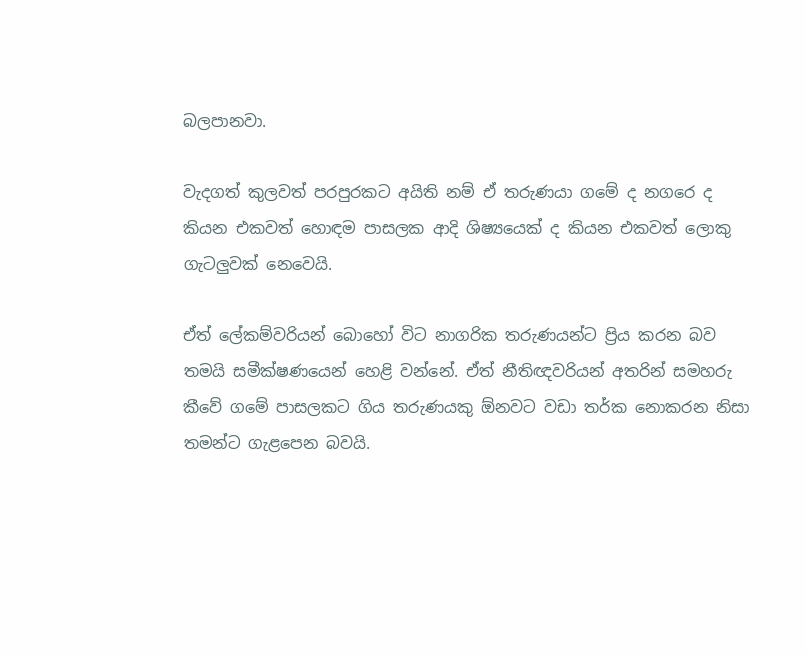බලපානවා.

වැදගත් කුලවත් පරපුරකට අයිති නම් ඒ තරුණයා ගමේ ද නගරෙ ද කියන එකවත් හොඳම පාසලක ආදි ශිෂ්‍යයෙක් ද කියන එකවත් ලොකු ගැටලුවක් නෙවෙයි.

ඒත් ලේකම්වරියන් බොහෝ විට නාගරික තරුණයන්ට ප්‍රිය කරන බව තමයි සමීක්ෂණයෙන් හෙළි වන්නේ. ඒත් නීතිඥවරියන් අතරින් සමහරු කීවේ ගමේ පාසලකට ගිය තරුණයකු ඕනවට වඩා තර්ක නොකරන නිසා තමන්ට ගැළපෙන බවයි.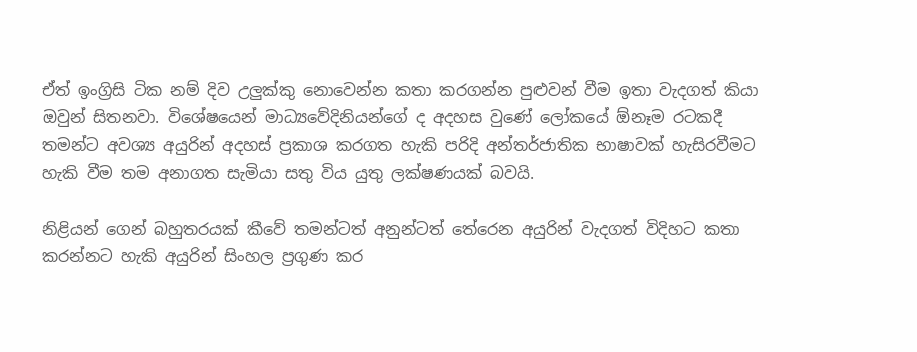ඒත් ඉංග්‍රිසි ටික නම් දිව උලුක්කු නොවෙන්න කතා කරගන්න පුළුවන් වීම ඉතා වැදගත් කියා ඔවුන් සිතනවා. විශේෂයෙන් මාධ්‍යවේදිනියන්ගේ ද අදහස වුණේ ලෝකයේ ඕනෑම රටකදී තමන්ට අවශ්‍ය අයුරින් අදහස් ප්‍රකාශ කරගත හැකි පරිදි අන්තර්ජාතික භාෂාවක් හැසිරවීමට හැකි වීම තම අනාගත සැමියා සතු විය යුතු ලක්ෂණයක් බවයි.

නිළියන් ගෙන් බහුතරයක් කීවේ තමන්ටත් අනුන්ටත් තේරෙන අයුරින් වැදගත් විදිහට කතා කරන්නට හැකි අයුරින් සිංහල ප්‍රගුණ කර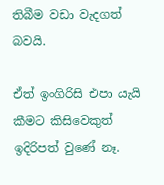තිබීම වඩා වැදගත් බවයි.

ඒත් ඉංගිරිසි එපා යැයි කීමට කිසිවෙකුත් ඉදිරිපත් වුණේ නෑ.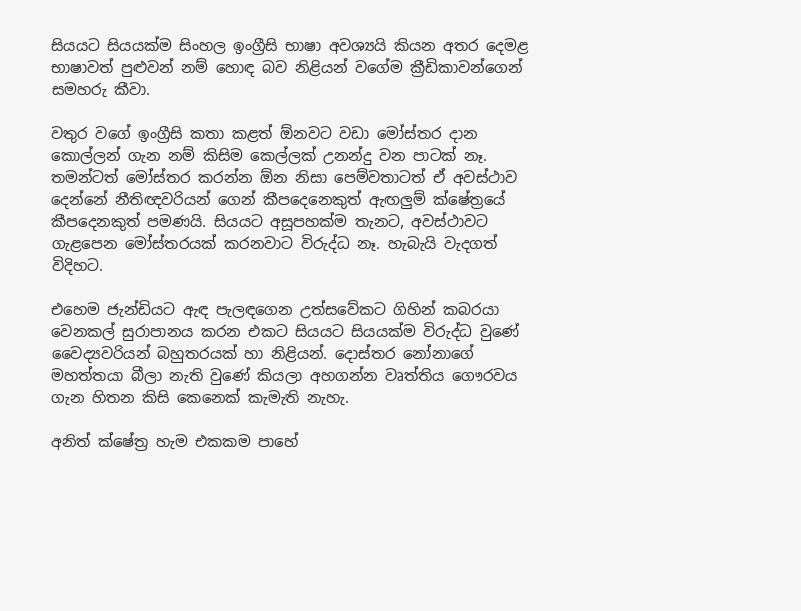සියයට සියයක්ම සිංහල ඉංග්‍රීසි භාෂා අවශ්‍යයි කියන අතර දෙමළ භාෂාවත් පුළුවන් නම් හොඳ බව නිළියන් වගේම ක්‍රීඩිකාවන්ගෙන් සමහරු කීවා.

වතුර වගේ ඉංග්‍රීසි කතා කළත් ඕනවට වඩා මෝස්තර දාන කොල්ලන් ගැන නම් කිසිම කෙල්ලක් උනන්දු වන පාටක් නෑ. තමන්ටත් මෝස්තර කරන්න ඕන නිසා පෙම්වතාටත් ඒ අවස්ථාව දෙන්නේ නීතිඥවරියන් ගෙන් කීපදෙනෙකුත් ඇඟලුම් ‍ක්ෂේත්‍රයේ කීපදෙනකුත් පමණයි. සියයට අසූපහක්ම තැනට, අවස්ථාවට ගැළපෙන මෝස්තරයක් කරනවාට විරුද්ධ නෑ. හැබැයි වැදගත් විදිහට.

එහෙම ජැන්ඩියට ඇඳ පැලඳගෙන උත්සවේකට ගිහින් කබරයා වෙනකල් සුරාපානය කරන එකට සියයට සියයක්ම විරුද්ධ වුණේ වෛද්‍යවරියන් බහුතරයක් හා නිළියන්. දොස්තර නෝනාගේ මහත්තයා බීලා නැති වුණේ කියලා අහගන්න වෘත්තිය ගෞරවය ගැන හිතන කිසි කෙනෙක් කැමැති නැහැ.

අනිත් ක්ෂේත්‍ර හැම එකකම පාහේ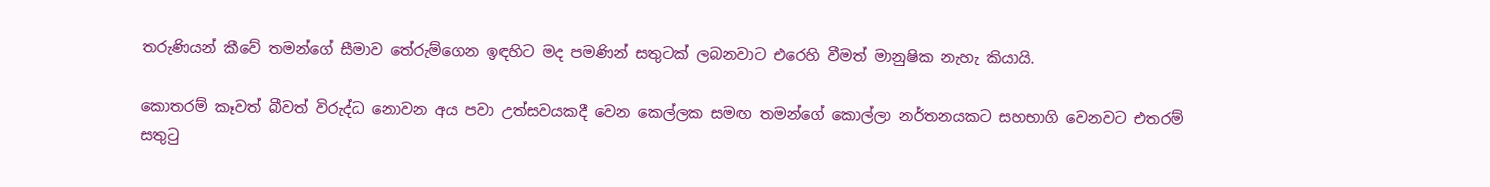තරුණියන් කීවේ තමන්ගේ සීමාව තේරුම්ගෙන ඉඳහිට මද පමණින් සතුටක් ලබනවාට එරෙහි වීමත් මානුෂික නැහැ කියායි.

කොතරම් කෑවත් බීවත් විරුද්ධ නොවන අය පවා උත්සවයකදී වෙන කෙල්ලක සමඟ තමන්ගේ කොල්ලා නර්තනයකට සහභාගි වෙනවට එතරම් සතුටු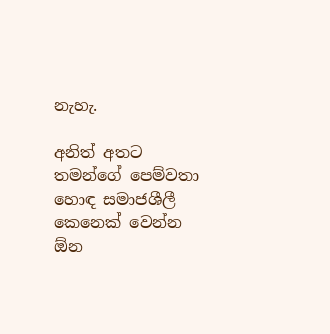නැහැ.

අනිත් අතට තමන්ගේ පෙම්වතා හොඳ සමාජශීලී කෙනෙක් වෙන්න ඕන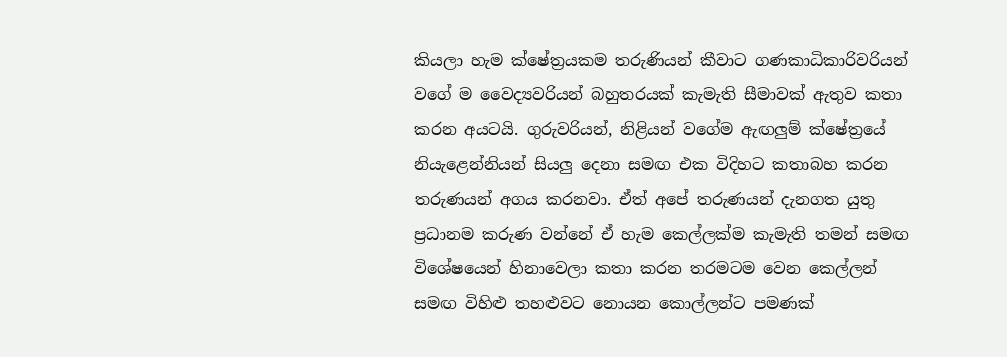කියලා හැම ක්ෂේත්‍රයකම තරුණියන් කීවාට ගණකාධිකාරිවරියන් වගේ ම වෛද්‍යවරියන් බහුතරයක් කැමැති සීමාවක් ඇතුව කතා කරන අයටයි. ගුරුවරියන්, නිළියන් වගේම ඇඟලුම් ක්ෂේත්‍රයේ නියැළෙන්නියන් සියලු දෙනා සමඟ එක විදිහට කතාබහ කරන තරුණයන් අගය කරනවා. ඒත් අපේ තරුණයන් දැනගත යුතු ප්‍රධානම කරුණ වන්නේ ඒ හැම කෙල්ලක්ම කැමැති තමන් සමඟ විශේෂයෙන් හිනාවෙලා කතා කරන තරමටම වෙන කෙල්ලන් සමඟ විහිළු තහළුවට නොයන කොල්ලන්ට පමණක්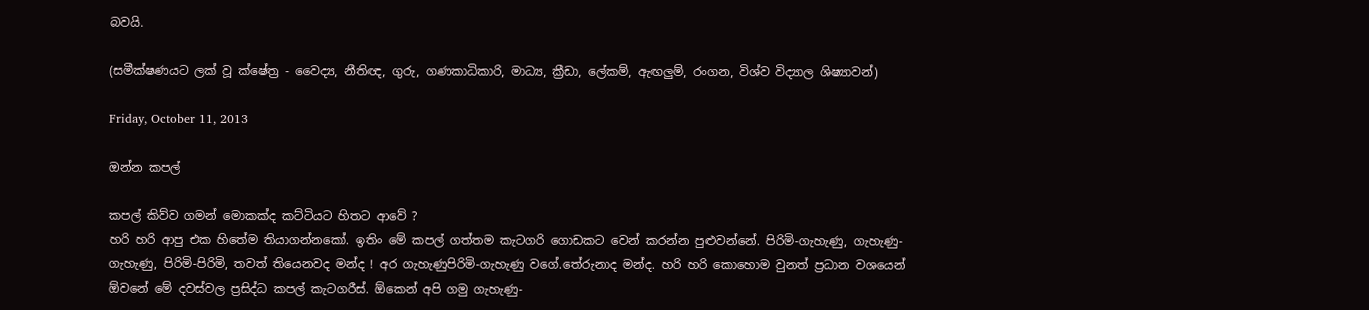බවයි.

(සමීක්ෂණයට ලක් වූ ක්ෂේත්‍ර - වෛද්‍ය, නීතිඥ, ගුරු, ගණකාධිකාරි, මාධ්‍ය, ක්‍රීඩා, ලේකම්, ඇඟලුම්, රංගන, විශ්ව විද්‍යාල ශිෂ්‍යාවන්)

Friday, October 11, 2013

ඔන්න කපල්

කපල් කිව්ව ගමන් මොකක්ද කට්ටියට හිතට ආවේ ?
හරි හරි ආපු එක හිතේම තියාගන්නකෝ. ඉතිං මේ කපල් ගත්තම කැටගරි ගොඩකට වෙන් කරන්න පුළුවන්නේ. පිරිමි-ගැහැණු, ගැහැණු-ගැහැණු, පිරිමි-පිරිමි, තවත් තියෙනවද මන්ද ! අර ගැහැණුපිරිමි-ගැහැණු වගේ.තේරුනාද මන්ද. හරි හරි කොහොම වුනත් ප්‍රධාන වශයෙන් ඕවනේ මේ දවස්වල ප්‍රසිද්ධ කපල් කැටගරීස්. ඕකෙන් අපි ගමු ගැහැණු-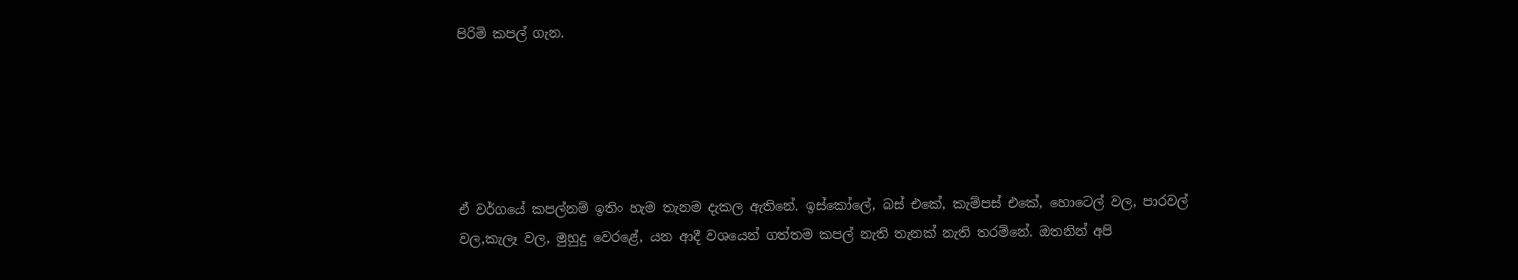පිරිමි කපල් ගැන.





ඒ වර්ගයේ කපල්නම් ඉතිං හැම තැනම දැකල ඇතිනේ. ඉස්කෝලේ, බස් එකේ, කැම්පස් එකේ, හොටෙල් වල, පාරවල් වල,කැලෑ වල, මුහුදු වෙරළේ, යන ආදී වශයෙන් ගත්තම කපල් නැති තැනක් නැති තරම්නේ. ඔතනින් අපි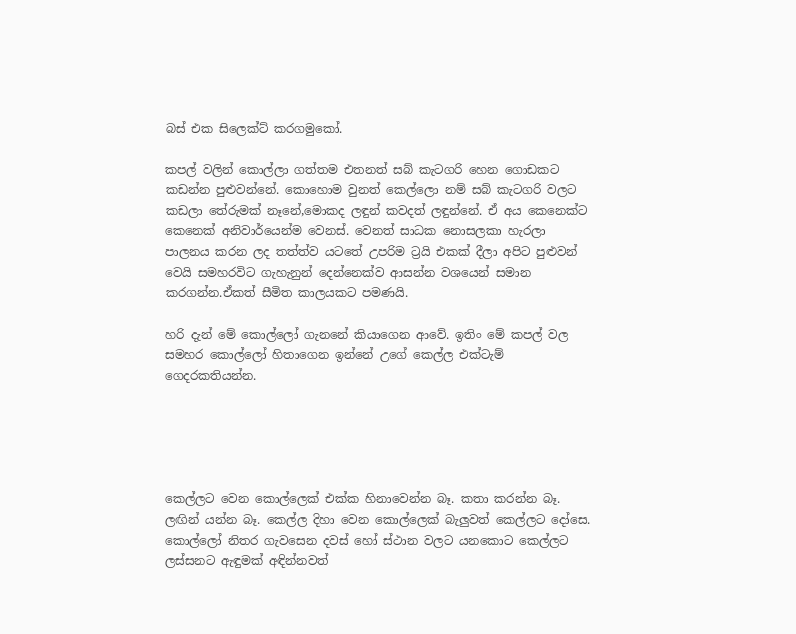බස් එක සිලෙක්ට් කරගමුකෝ.

කපල් වලින් කොල්ලා ගත්තම එතනත් සබ් කැටගරි හෙන ගොඩකට කඩන්න පුළුවන්නේ. කොහොම වුනත් කෙල්ලො නම් සබ් කැටගරි වලට කඩලා තේරුමක් නෑනේ,මොකද ලඳුන් කවදත් ලඳුන්නේ. ඒ අය කෙනෙක්ට කෙනෙක් අනිවාර්යෙන්ම වෙනස්. වෙනත් සාධක නොසලකා හැරලා පාලනය කරන ලද තත්ත්ව යටතේ උපරිම ට්‍රයි එකක් දීලා අපිට පුළුවන් වෙයි සමහරවිට ගැහැනුන් දෙන්නෙක්ව ආසන්න වශයෙන් සමාන කරගන්න.ඒකත් සීමිත කාලයකට පමණයි.

හරි දැන් මේ කොල්ලෝ ගැනනේ කියාගෙන ආවේ. ඉතිං මේ කපල් වල සමහර කොල්ලෝ හිතාගෙන ඉන්නේ උගේ කෙල්ල එක්ටැම් ගෙදරකතියන්න.





කෙල්ලට වෙන කොල්ලෙක් එක්ක හිනාවෙන්න බෑ. කතා කරන්න බෑ. ලඟින් යන්න බෑ. කෙල්ල දිහා වෙන කොල්ලෙක් බැලුවත් කෙල්ලට දෝසෙ. කොල්ලෝ නිතර ගැවසෙන දවස් හෝ ස්ථාන වලට යනකොට කෙල්ලට ලස්සනට ඇඳුමක් අඳින්නවත්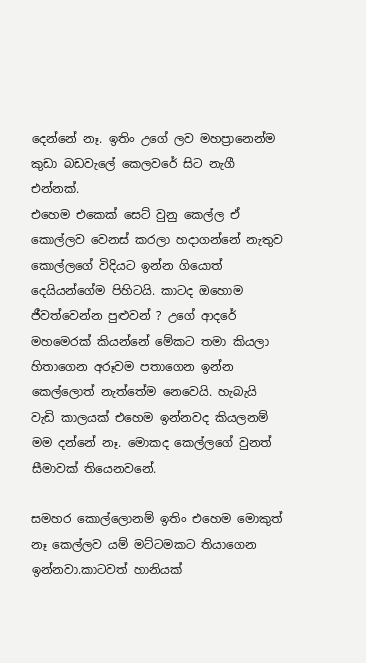දෙන්නේ නෑ. ඉතිං උගේ ලව මහප්‍රානෙන්ම කුඩා බඩවැලේ කෙලවරේ සිට නැගී එන්නක්.
එහෙම එකෙක් සෙට් වුනු කෙල්ල ඒ කොල්ලව වෙනස් කරලා හදාගන්නේ නැතුව කොල්ලගේ විදියට ඉන්න ගියොත් දෙයියන්ගේම පිහිටයි. කාටද ඔහොම ජීවත්වෙන්න පුළුවන් ? උගේ ආදරේ මහමෙරක් කියන්නේ මේකට තමා කියලා හිතාගෙන අරූවම පතාගෙන ඉන්න කෙල්ලොත් නැත්තේම නෙවෙයි. හැබැයි වැඩි කාලයක් එහෙම ඉන්නවද කියලනම් මම දන්නේ නෑ. මොකද කෙල්ලගේ වුනත් සීමාවක් තියෙනවනේ.

සමහර කොල්ලොනම් ඉතිං එහෙම මොකුත් නෑ කෙල්ලව යම් මට්ටමකට තියාගෙන ඉන්නවා.කාටවත් හානියක්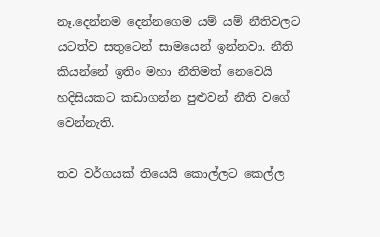නෑ.දෙන්නම දෙන්නගෙම යම් යම් නීතිවලට යටත්ව සතුටෙන් සාමයෙන් ඉන්නවා. නීති කියන්නේ ඉතිං මහා නීතිමත් නෙවෙයි හදිසියකට කඩාගන්න පුළුවන් නීති වගේ වෙන්නැති.

තව වර්ගයක් තියෙයි කොල්ලට කෙල්ල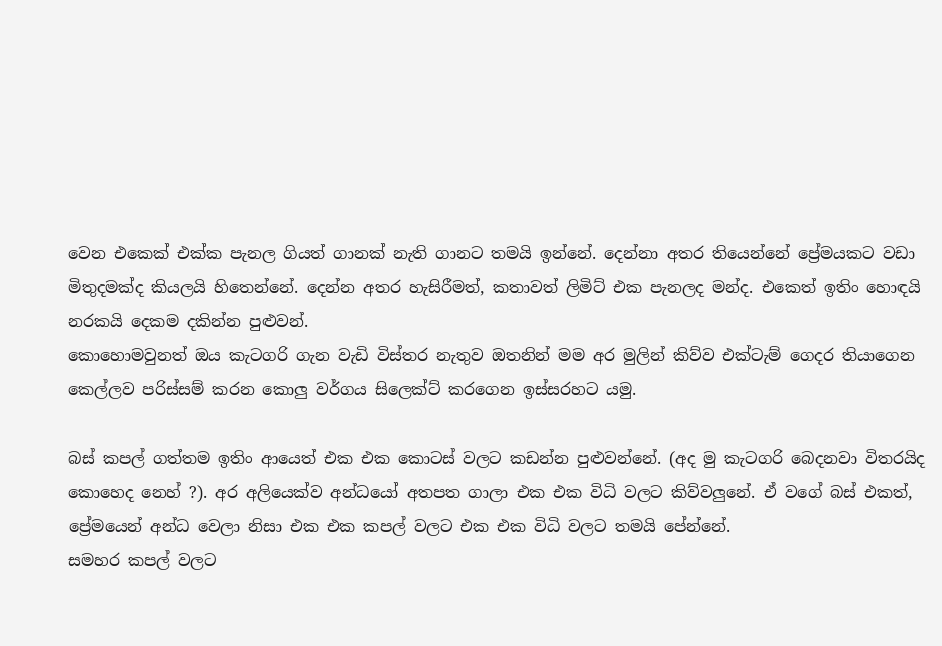වෙන එකෙක් එක්ක පැනල ගියත් ගානක් නැති ගානට තමයි ඉන්නේ. දෙන්නා අතර තියෙන්නේ ප්‍රේමයකට වඩා මිතුදමක්ද කියලයි හිතෙන්නේ. දෙන්න අතර හැසිරීමත්, කතාවත් ලිමිට් එක පැනලද මන්ද. එකෙත් ඉතිං හොඳයි නරකයි දෙකම දකින්න පුළුවන්.
කොහොමවුනත් ඔය කැටගරි ගැන වැඩි විස්තර නැතුව ඔතනින් මම අර මුලින් කිව්ව එක්ටැම් ගෙදර තියාගෙන කෙල්ලව පරිස්සම් කරන කොලු වර්ගය සිලෙක්ට් කරගෙන ඉස්සරහට යමු.

බස් කපල් ගත්තම ඉතිං ආයෙත් එක එක කොටස් වලට කඩන්න පුළුවන්නේ. (අද මු කැටගරි බෙදනවා විතරයිද කොහෙද නෙහ් ?). අර අලියෙක්ව අන්ධයෝ අතපත ගාලා එක එක විධි වලට කිව්වලුනේ. ඒ වගේ බස් එකත්, ප්‍රේමයෙන් අන්ධ වෙලා නිසා එක එක කපල් වලට එක එක විධි වලට තමයි පේන්නේ.
සමහර කපල් වලට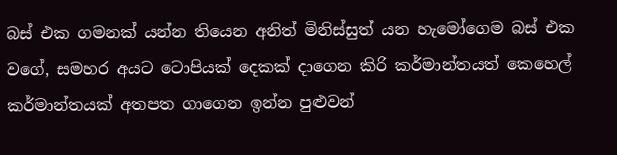බස් එක ගමනක් යන්න තියෙන අනිත් මිනිස්සුත් යන හැමෝගෙම බස් එක වගේ, සමහර අයට ටොපියක් දෙකක් දාගෙන කිරි කර්මාන්තයත් කෙහෙල් කර්මාන්තයක් අතපත ගාගෙන ඉන්න පුළුවන්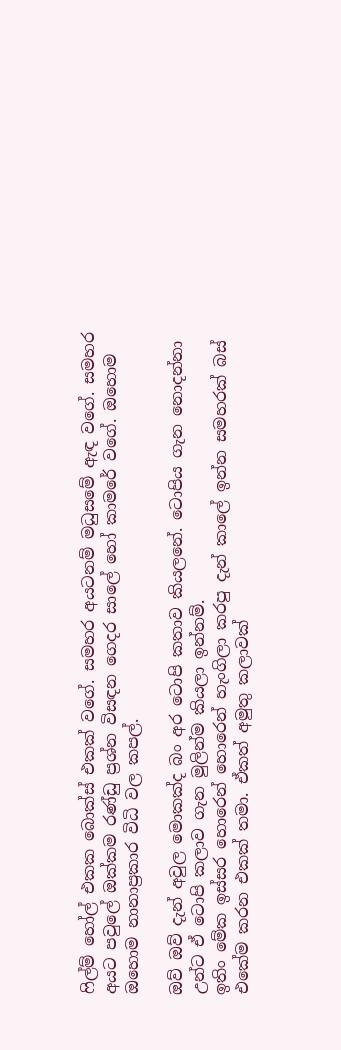ෆිල්ම් හෝල් එකක බොක්ස් එකක් වගේ. සමහර අයටනම් මධුසමේ ඇඳ වගේ. සමහර අයට පවුලේ ඔක්කම රණ්ඩු ප්‍රශ්න විසඳන ගෙදර සාලේ හෝ කාමරේ වගේ. ඔහොම ඔහොම නානාප්‍රකාර විධි වල කපල්.

ඔව් ඔව් දැන් අවුල මොකක්ද බං අර ටොපි කතාව කියලනේ. ටොපිය ගැන නොදන්නා උන්ට ඒ ටොපි කලාව ගැන මුලින්ම කියලා ඉන්නම්.
ඉතිං මේක ඉස්සර හොරෙන් හොරෙන් හැංගිලා කරපු දැන් කාලේ ඉන්න සමහරක් බස් එකේම කරන එකක් තමා. ඒකත් අමුතු කලාවක්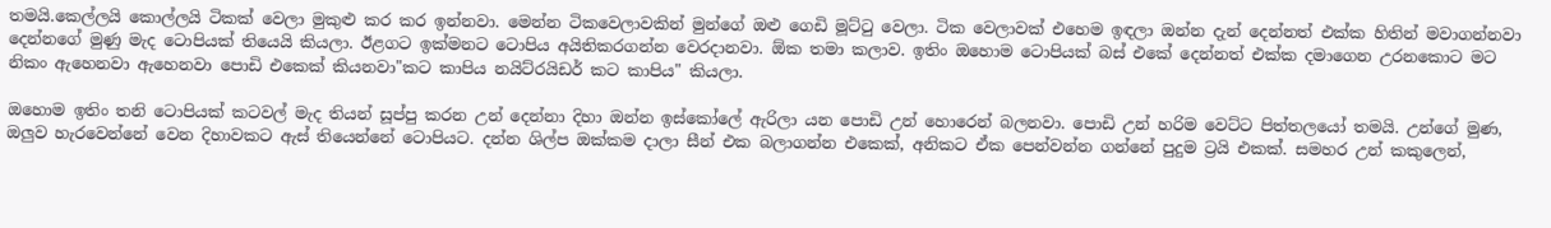තමයි.කෙල්ලයි කොල්ලයි ටිකක් වෙලා මුකුළු කර කර ඉන්නවා. මෙන්න ටිකවෙලාවකින් මුන්ගේ ඔළු ගෙඩි මූට්ටු වෙලා. ටික වෙලාවක් එහෙම ඉඳලා ඔන්න දැන් දෙන්නත් එක්ක හිතින් මවාගන්නවා දෙන්නගේ මුණු මැද ටොපියක් තියෙයි කියලා. ඊළගට ඉක්මනට ටොපිය අයිතිකරගන්න වෙරදානවා. ඕක තමා කලාව. ඉතිං ඔහොම ටොපියක් බස් එකේ දෙන්නත් එක්ක දමාගෙන උරනකොට මට නිකං ඇහෙනවා ඇහෙනවා පොඩි එකෙක් කියනවා"කට කාපිය නයිට්රයිඩර් කට කාපිය" කියලා.

ඔහොම ඉතිං තනි ටොපියක් කටවල් මැද තියන් සූප්පු කරන උන් දෙන්නා දිහා ඔන්න ඉස්කෝලේ ඇරිලා යන පොඩි උන් හොරෙන් බලනවා. පොඩි උන් හරිම වෙට්ට පිත්තලයෝ තමයි. උන්ගේ මුණ, ඔලුව හැරවෙන්නේ වෙන දිහාවකට ඇස් තියෙන්නේ ටොපියට. දන්න ශිල්ප ඔක්කම දාලා සීන් එක බලාගන්න එකෙක්, අනිකට ඒක පෙන්වන්න ගන්නේ පුදුම ට්‍රයි එකක්. සමහර උන් කකුලෙන්,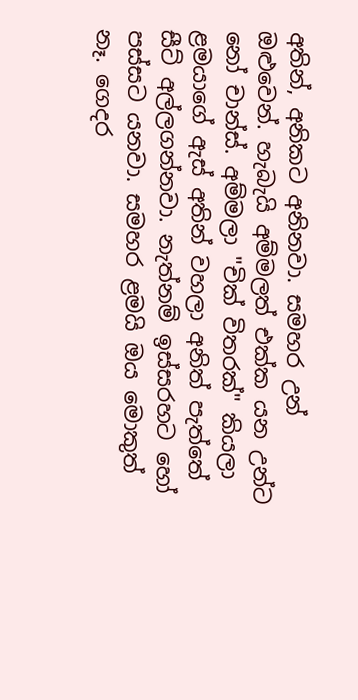අතින්, අනිකට අනිනවා. සමහර උන් ඔළුවෙන්. හැබැයි අම්මලත් එක්ක යන උන්ට නෝ චාන්ස්. අම්මලා "චික් විතරක්" කියලා ළමයාගේ ඇස් අතින් වහලා අනිත් පැත්තේ සීට් අල්ලගන්නවා. නැත්නම් ඉස්සරහට හෝ පස්සට යනවා. සමහර ළමයි ඔය මොකුත් නෑ. ගෙදර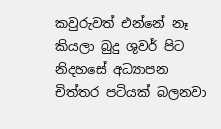කවුරුවත් එන්නේ නෑ කියලා බුදු ශුවර් පිට නිදහසේ අධ්‍යාපන චිත්තර පටියක් බලනවා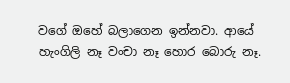වගේ ඔහේ බලාගෙන ඉන්නවා. ආයේ හැංගිලි නෑ වංචා නෑ හොර බොරු නෑ.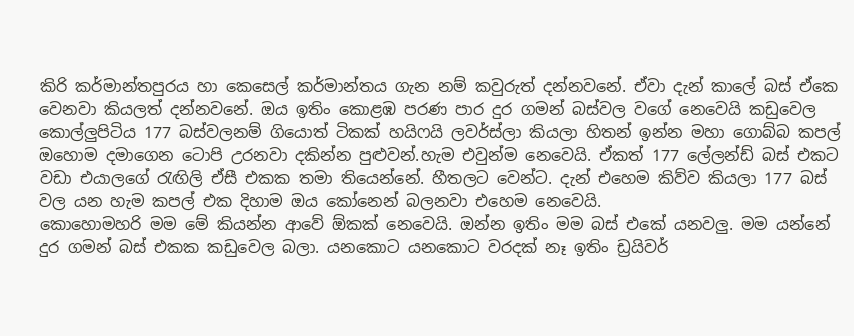කිරි කර්මාන්තපුරය හා කෙසෙල් කර්මාන්තය ගැන නම් කවුරුත් දන්නවනේ. ඒවා දැන් කාලේ බස් ඒකෙ වෙනවා කියලත් දන්නවනේ. ඔය ඉතිං කොළඹ පරණ පාර දුර ගමන් බස්වල වගේ නෙවෙයි කඩුවෙල කොල්ලුපිටිය 177 බස්වලනම් ගියොත් ටිකක් හයිෆයි ලවර්ස්ලා කියලා හිතන් ඉන්න මහා ගොබ්බ කපල් ඔහොම දමාගෙන ටොපි උරනවා දකින්න පුළුවන්.හැම එවුන්ම නෙවෙයි. ඒකත් 177 ලේලන්ඩ් බස් එකට වඩා එයාලගේ රැඟිලි ඒසී එකක තමා තියෙන්නේ. හීතලට වෙන්ට. දැන් එහෙම කිව්ව කියලා 177 බස් වල යන හැම කපල් එක දිහාම ඔය කෝනෙන් බලනවා එහෙම නෙවෙයි.
කොහොමහරි මම මේ කියන්න ආවේ ඕකක් නෙවෙයි. ඔන්න ඉතිං මම බස් එකේ යනවලු. මම යන්නේ දුර ගමන් බස් එකක කඩුවෙල බලා. යනකොට යනකොට වරදක් නෑ ඉතිං ඩ්‍රයිවර්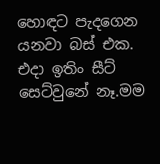හොඳට පැදගෙන යනවා බස් එක. එදා ඉතිං සීට් සෙට්වුනේ නෑ.මම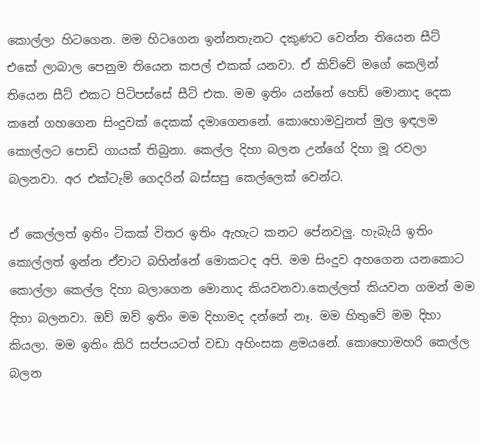කොල්ලා හිටගෙන. මම හිටගෙන ඉන්නතැනට දකුණට වෙන්න තියෙන සීට් එකේ ලාබාල පෙනුම තියෙන කපල් එකක් යනවා. ඒ කිව්වේ මගේ කෙලින් තියෙන සීට් එකට පිටිපස්සේ සීට් එක. මම ඉතිං යන්නේ හෙඩ් මොනාද දෙක කනේ ගහගෙන සිංදුවක් දෙකක් දමාගෙනනේ. කොහොමවුනත් මුල ඉඳලම කොල්ලට පොඩි ගායක් තිබුනා. කෙල්ල දිහා බලන උන්ගේ දිහා මූ රවලා බලනවා. අර එක්ටැම් ගෙදරින් බස්සපු කෙල්ලෙක් වෙන්ට.

ඒ කෙල්ලත් ඉතිං ටිකක් විතර ඉතිං ඇහැට කනට පේනවලු. හැබැයි ඉතිං කොල්ලත් ඉන්න ඒවාට බහින්නේ මොකටද අපි. මම සිංදුව අහගෙන යනකොට කොල්ලා කෙල්ල දිහා බලාගෙන මොනාද කියවනවා.කෙල්ලත් කියවන ගමන් මම දිහා බලනවා. ඔව් ඔව් ඉතිං මම දිහාමද දන්නේ නෑ. මම හිතුවේ මම දිහා කියලා. මම ඉතිං කිරි සප්පයටත් වඩා අහිංසක ළමයනේ. කොහොමහරි කෙල්ල බලන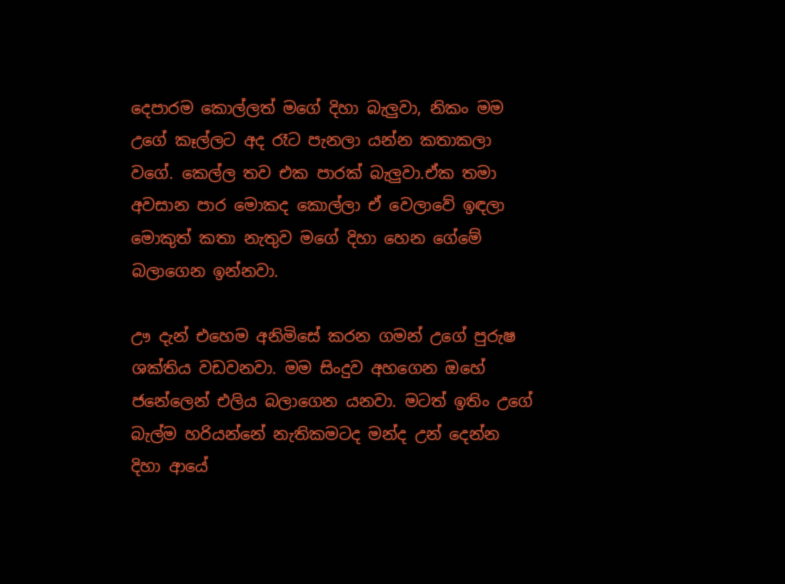දෙපාරම කොල්ලත් මගේ දිහා බැලුවා, නිකං මම උගේ කෑල්ලට අද රෑට පැනලා යන්න කතාකලා වගේ. කෙල්ල තව එක පාරක් බැලුවා.ඒක තමා අවසාන පාර මොකද කොල්ලා ඒ වෙලාවේ ඉඳලා මොකුත් කතා නැතුව මගේ දිහා හෙන ගේමේ බලාගෙන ඉන්නවා.

ඌ දැන් එහෙම අනිමිසේ කරන ගමන් උගේ පුරුෂ ශක්තිය වඩවනවා. මම සිංදුව අහගෙන ඔහේ ජනේලෙන් එලිය බලාගෙන යනවා. මටත් ඉතිං උගේ බැල්ම හරියන්නේ නැතිකමටද මන්ද උන් දෙන්න දිහා ආයේ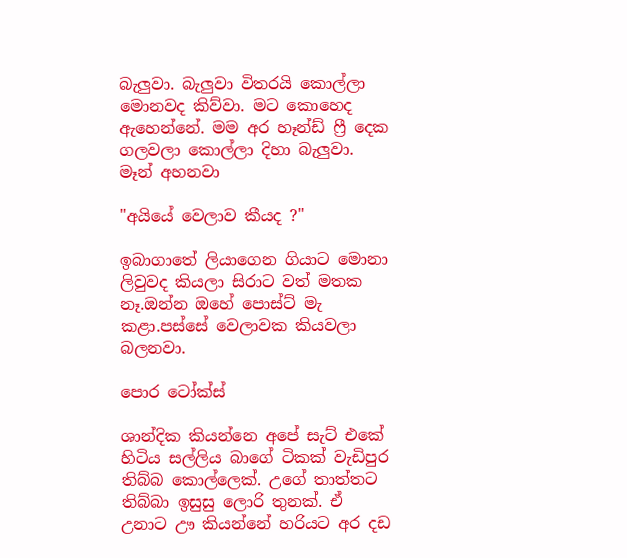බැලුවා. බැලුවා විතරයි කොල්ලා මොනවද කිව්වා. මට කොහෙද ඇහෙන්නේ. මම අර හෑන්ඩ් ෆ්‍රී දෙක ගලවලා කොල්ලා දිහා බැලුවා.
මෑන් අහනවා

"අයියේ වෙලාව කීයද ?"

ඉබාගාතේ ලියාගෙන ගියාට මොනා ලිවුවද කියලා සිරාට වත් මතක නෑ.ඔන්න ඔහේ පොස්ට් මැ කළා.පස්සේ වෙලාවක කියවලා බලනවා.

පොර ටෝක්ස්

ශාන්දික කියන්නෙ අපේ සැට් එකේ හිටිය සල්ලිය බාගේ ටිකක් වැඩිපුර තිබ්බ කොල්ලෙක්. උගේ තාත්තට තිබ්බා ඉසුසු ලොරි තුනක්. ඒ උනාට ඌ කියන්නේ හරියට අර දඩ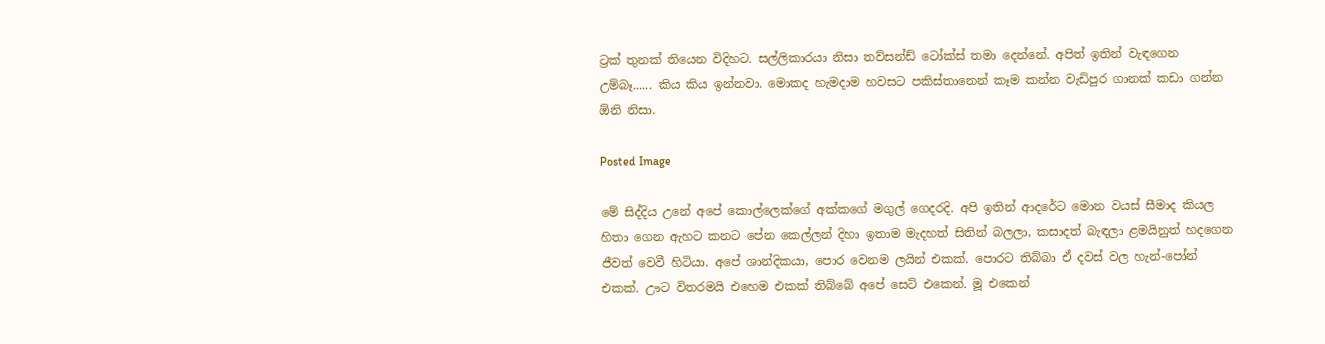ට්‍රක් තුනක් තියෙන විදිහට. සල්ලිකාරයා නිසා තව්සන්ඩ් ටෝක්ස් තමා දෙන්නේ. අපිත් ඉතින් වැඳගෙන උම්බෑ...... කිය කිය ඉන්නවා. මොකද හැමදාම හවසට පකිස්තානෙන් කෑම කන්න වැඩිපුර ගානක් කඩා ගන්න ඕනි නිසා.

Posted Image

මේ සිද්දිය උනේ අපේ කොල්ලෙක්ගේ අක්කගේ මගුල් ගෙදරදි. අපි ඉතින් ආදරේට මොන වයස් සීමාද කියල හිතා ගෙන ඇහට කනට පේන කෙල්ලන් දිහා ඉතාම මැදහත් සිතින් බලලා, කසාදත් බැඳලා ළමයිනුත් හදගෙන ජීවත් වෙවී හිටියා. අපේ ශාන්දිකයා, පොර වෙනම ලයින් එකක්. පොරට තිබ්බා ඒ දවස් වල හැන්-පෝන් එකක්. ඌට විතරමයි එහෙම එකක් තිබ්බේ අපේ සෙට් එකෙන්. මූ එකෙන්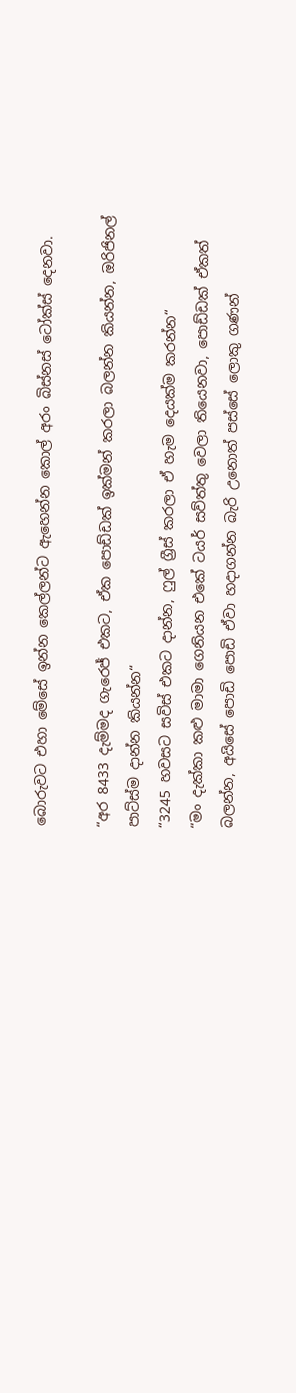බොරුවට එහා මේසේ ඉන්න කෙල්ලන්ට ඇහෙන්න කොල් අරං බිස්නස් ටෝක්ස් දෙනවා.

“අර 8433 දැම්මද ගැරෙජ් එකට, ඒක පොඩ්ඩක් ඉක්මන් කරලා බලන්න කියන්න, ඔරිජිනල් පාට්ස්ම දාන්න කියන්න“
“3245 හවසට සවිස් එකට දාන්න, ෆුල් ග්‍රීස් කරලා ඒ හැම දෙයක්ම කරන්න“
“මං දැක්කා කළු මාමා ගෙනියන එකේ ටයර් සව්ත්තු වෙලා තියෙනවා, පොඩ්ඩක් ඒකත් බලන්න, අයිසේ පොඩි පොඩි ඒවා හදාගන්න බැරි උනොත් පස්සේ ලොකු ගණන්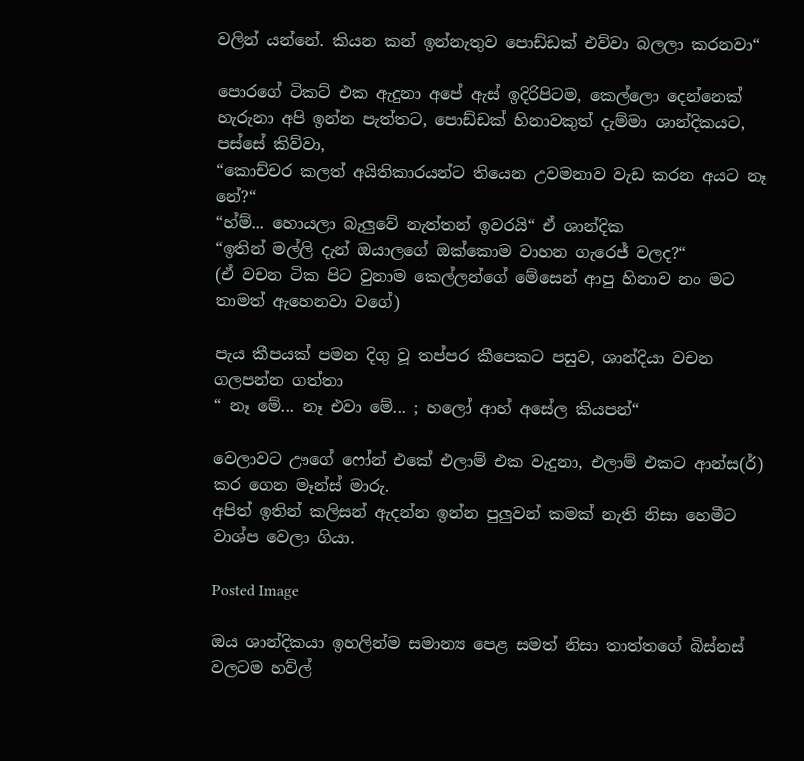වලින් යන්නේ. කියන කන් ඉන්නැතුව පොඩ්ඩක් එව්වා බලලා කරනවා“

පොරගේ ටිකට් එක ඇදුනා අපේ ඇස් ඉදිරිපිටම, කෙල්ලො දෙන්නෙක් හැරුනා අපි ඉන්න පැත්තට, පොඩ්ඩක් හිනාවකුත් දැම්මා ශාන්දිකයට, පස්සේ කිව්වා,
“කොච්චර කලත් අයිතිකාරයන්ට තියෙන උවමනාව වැඩ කරන අයට නෑ නේ?“
“හ්ම්... හොයලා බැලුවේ නැත්තන් ඉවරයි“ ඒ ශාන්දික
“ඉතින් මල්ලි දැන් ඔයාලගේ ඔක්කොම වාහන ගැරෙජ් වලද?“
(ඒ වචන ටික පිට වුනාම කෙල්ලන්ගේ මේසෙන් ආපු හිනාව නං මට තාමත් ඇහෙනවා වගේ)

පැය කීපයක් පමන දිගු වූ තප්පර කීපෙකට පසුව, ශාන්දියා වචන ගලපන්න ගත්තා
“ නෑ මේ... නෑ එවා මේ... ; හලෝ ආහ් අසේල කියපන්“

වෙලාවට ඌගේ ෆෝන් එකේ එලාම් එක වැදුනා, එලාම් එකට ආන්ස(ර්) කර ගෙන මෑන්ස් මාරු.
අපිත් ඉතින් කලිසන් ඇදන්න ඉන්න පුලුවන් කමක් නැති නිසා හෙමීට වාශ්ප වෙලා ගියා.

Posted Image

ඔය ශාන්දිකයා ඉහලින්ම සමාන්‍ය පෙළ සමත් නිසා තාත්තගේ බිස්නස් වලටම හව්ල්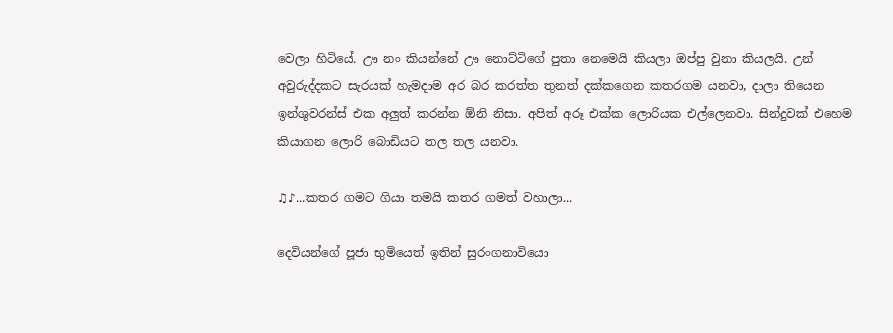වෙලා හිටියේ. ඌ නං කියන්නේ ඌ නොට්ටිගේ පුතා නෙමෙයි කියලා ඔප්පු වුනා කියලයි. උන් අවුරුද්දකට සැරයක් හැමදාම අර බර කරත්ත තුනත් දක්කගෙන කතරගම යනවා, දාලා තියෙන ඉන්ශුවරන්ස් එක අලුත් කරන්න ඕනි නිසා. අපිත් අරූ එක්ක ලොරියක එල්ලෙනවා. සින්දුවක් එහෙම කියාගන ලොරි බොඩියට තල තල යනවා.

♫♪...කතර ගමට ගියා තමයි කතර ගමත් වහාලා...

දෙවියන්ගේ පූජා භුමි‍යෙත් ඉතින් සුරංගනාවියො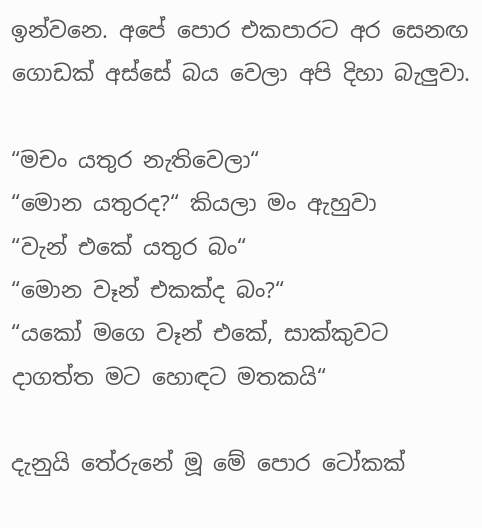ඉන්වනෙ. අපේ පොර එකපාරට අර සෙනඟ ගොඩක් අස්සේ බය වෙලා අපි දිහා බැලුවා.

“මචං යතුර නැතිවෙලා“
“මොන යතුරද?“ කියලා මං ඇහුවා
“වැන් එකේ යතුර බං“
“මොන වෑන් එකක්ද බං?“
“යකෝ මගෙ වෑන් එකේ, සාක්කුවට දාගත්ත මට හොඳට මතකයි“

දැනුයි තේරුනේ මූ මේ පොර ටෝකක්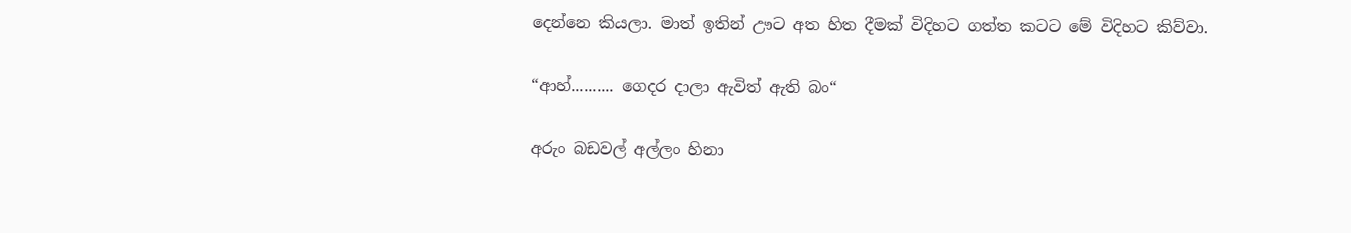දෙන්නෙ කියලා. මාත් ඉතින් ඌට අත හිත දීමක් විදිහට ගත්ත කටට මේ විදිහට කිව්වා.

“ආහ්.......... ගෙදර දාලා ඇවිත් ඇති බං“

අරුං බඩවල් අල්ලං හිනා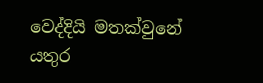වෙද්දියි මතක්වුනේ යතුර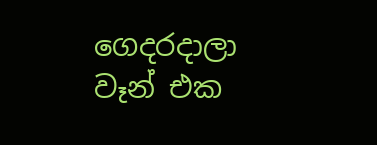ගෙදරදාලා වෑන් එක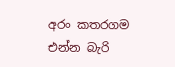අරං කතරගම එන්න බැරි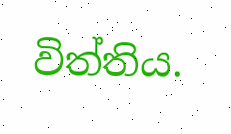විත්තිය.